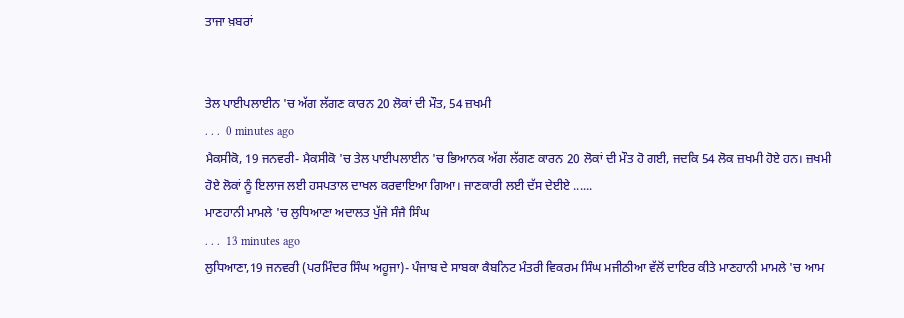ਤਾਜਾ ਖ਼ਬਰਾਂ


ਤੇਲ ਪਾਈਪਲਾਈਨ 'ਚ ਅੱਗ ਲੱਗਣ ਕਾਰਨ 20 ਲੋਕਾਂ ਦੀ ਮੌਤ, 54 ਜ਼ਖਮੀ
. . .  0 minutes ago
ਮੈਕਸੀਕੋ, 19 ਜਨਵਰੀ- ਮੈਕਸੀਕੋ 'ਚ ਤੇਲ ਪਾਈਪਲਾਈਨ 'ਚ ਭਿਆਨਕ ਅੱਗ ਲੱਗਣ ਕਾਰਨ 20 ਲੋਕਾਂ ਦੀ ਮੌਤ ਹੋ ਗਈ, ਜਦਕਿ 54 ਲੋਕ ਜ਼ਖਮੀ ਹੋਏ ਹਨ। ਜ਼ਖਮੀ ਹੋਏ ਲੋਕਾਂ ਨੂੰ ਇਲਾਜ ਲਈ ਹਸਪਤਾਲ ਦਾਖਲ ਕਰਵਾਇਆ ਗਿਆ। ਜਾਣਕਾਰੀ ਲਈ ਦੱਸ ਦੇਈਏ ......
ਮਾਣਹਾਨੀ ਮਾਮਲੇ 'ਚ ਲੁਧਿਆਣਾ ਅਦਾਲਤ ਪੁੱਜੇ ਸੰਜੈ ਸਿੰਘ
. . .  13 minutes ago
ਲੁਧਿਆਣਾ,19 ਜਨਵਰੀ (ਪਰਮਿੰਦਰ ਸਿੰਘ ਅਹੂਜਾ)- ਪੰਜਾਬ ਦੇ ਸਾਬਕਾ ਕੈਬਨਿਟ ਮੰਤਰੀ ਵਿਕਰਮ ਸਿੰਘ ਮਜੀਠੀਆ ਵੱਲੋਂ ਦਾਇਰ ਕੀਤੇ ਮਾਣਹਾਨੀ ਮਾਮਲੇ 'ਚ ਆਮ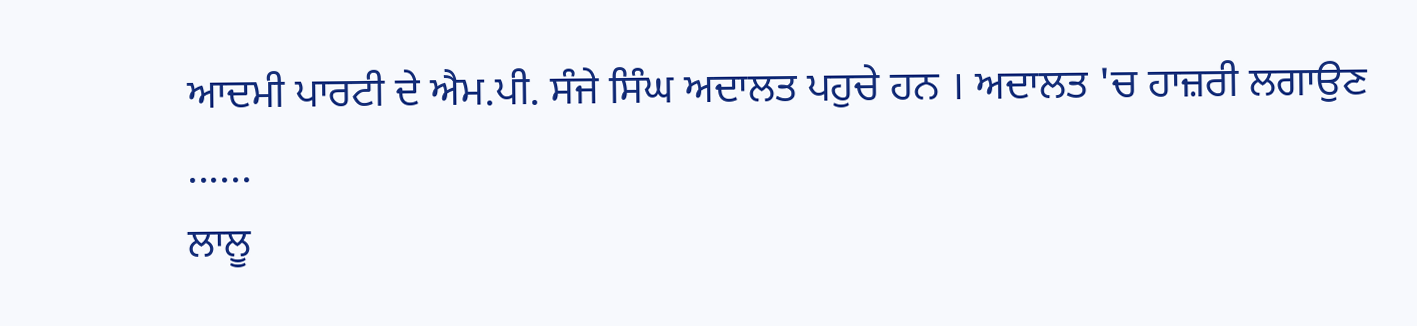ਆਦਮੀ ਪਾਰਟੀ ਦੇ ਐਮ.ਪੀ. ਸੰਜੇ ਸਿੰਘ ਅਦਾਲਤ ਪਹੁਚੇ ਹਨ । ਅਦਾਲਤ 'ਚ ਹਾਜ਼ਰੀ ਲਗਾਉਣ ......
ਲਾਲੂ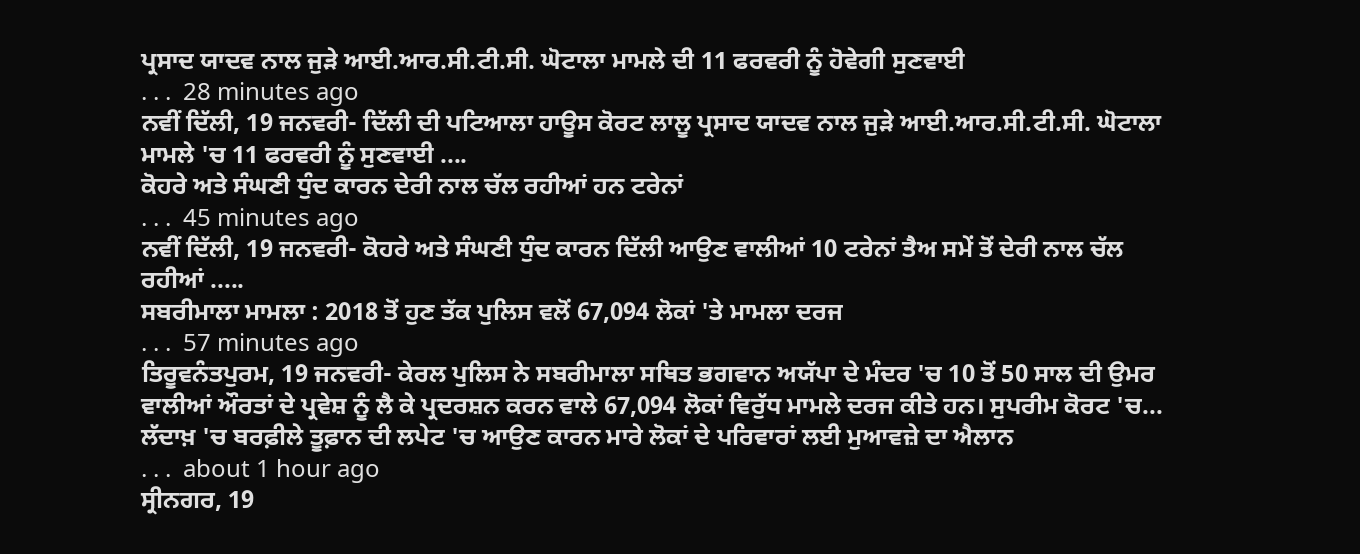ਪ੍ਰਸਾਦ ਯਾਦਵ ਨਾਲ ਜੁੜੇ ਆਈ.ਆਰ.ਸੀ.ਟੀ.ਸੀ. ਘੋਟਾਲਾ ਮਾਮਲੇ ਦੀ 11 ਫਰਵਰੀ ਨੂੰ ਹੋਵੇਗੀ ਸੁਣਵਾਈ
. . .  28 minutes ago
ਨਵੀਂ ਦਿੱਲੀ, 19 ਜਨਵਰੀ- ਦਿੱਲੀ ਦੀ ਪਟਿਆਲਾ ਹਾਊਸ ਕੋਰਟ ਲਾਲੂ ਪ੍ਰਸਾਦ ਯਾਦਵ ਨਾਲ ਜੁੜੇ ਆਈ.ਆਰ.ਸੀ.ਟੀ.ਸੀ. ਘੋਟਾਲਾ ਮਾਮਲੇ 'ਚ 11 ਫਰਵਰੀ ਨੂੰ ਸੁਣਵਾਈ ....
ਕੋਹਰੇ ਅਤੇ ਸੰਘਣੀ ਧੁੰਦ ਕਾਰਨ ਦੇਰੀ ਨਾਲ ਚੱਲ ਰਹੀਆਂ ਹਨ ਟਰੇਨਾਂ
. . .  45 minutes ago
ਨਵੀਂ ਦਿੱਲੀ, 19 ਜਨਵਰੀ- ਕੋਹਰੇ ਅਤੇ ਸੰਘਣੀ ਧੁੰਦ ਕਾਰਨ ਦਿੱਲੀ ਆਉਣ ਵਾਲੀਆਂ 10 ਟਰੇਨਾਂ ਤੈਅ ਸਮੇਂ ਤੋਂ ਦੇਰੀ ਨਾਲ ਚੱਲ ਰਹੀਆਂ .....
ਸਬਰੀਮਾਲਾ ਮਾਮਲਾ : 2018 ਤੋਂ ਹੁਣ ਤੱਕ ਪੁਲਿਸ ਵਲੋਂ 67,094 ਲੋਕਾਂ 'ਤੇ ਮਾਮਲਾ ਦਰਜ
. . .  57 minutes ago
ਤਿਰੂਵਨੰਤਪੁਰਮ, 19 ਜਨਵਰੀ- ਕੇਰਲ ਪੁਲਿਸ ਨੇ ਸਬਰੀਮਾਲਾ ਸਥਿਤ ਭਗਵਾਨ ਅਯੱਪਾ ਦੇ ਮੰਦਰ 'ਚ 10 ਤੋਂ 50 ਸਾਲ ਦੀ ਉਮਰ ਵਾਲੀਆਂ ਔਰਤਾਂ ਦੇ ਪ੍ਰਵੇਸ਼ ਨੂੰ ਲੈ ਕੇ ਪ੍ਰਦਰਸ਼ਨ ਕਰਨ ਵਾਲੇ 67,094 ਲੋਕਾਂ ਵਿਰੁੱਧ ਮਾਮਲੇ ਦਰਜ ਕੀਤੇ ਹਨ। ਸੁਪਰੀਮ ਕੋਰਟ 'ਚ...
ਲੱਦਾਖ਼ 'ਚ ਬਰਫ਼ੀਲੇ ਤੂਫ਼ਾਨ ਦੀ ਲਪੇਟ 'ਚ ਆਉਣ ਕਾਰਨ ਮਾਰੇ ਲੋਕਾਂ ਦੇ ਪਰਿਵਾਰਾਂ ਲਈ ਮੁਆਵਜ਼ੇ ਦਾ ਐਲਾਨ
. . .  about 1 hour ago
ਸ੍ਰੀਨਗਰ, 19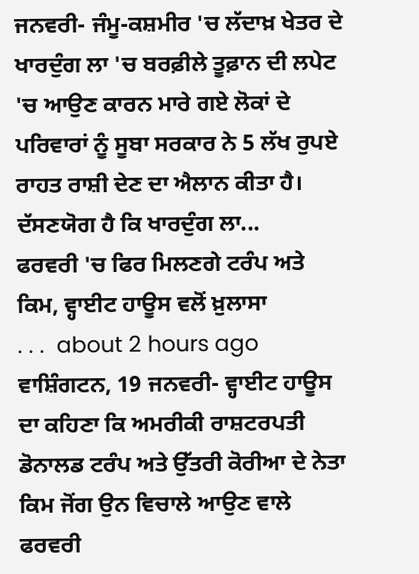ਜਨਵਰੀ- ਜੰਮੂ-ਕਸ਼ਮੀਰ 'ਚ ਲੱਦਾਖ਼ ਖੇਤਰ ਦੇ ਖਾਰਦੁੰਗ ਲਾ 'ਚ ਬਰਫ਼ੀਲੇ ਤੂਫ਼ਾਨ ਦੀ ਲਪੇਟ 'ਚ ਆਉਣ ਕਾਰਨ ਮਾਰੇ ਗਏ ਲੋਕਾਂ ਦੇ ਪਰਿਵਾਰਾਂ ਨੂੰ ਸੂਬਾ ਸਰਕਾਰ ਨੇ 5 ਲੱਖ ਰੁਪਏ ਰਾਹਤ ਰਾਸ਼ੀ ਦੇਣ ਦਾ ਐਲਾਨ ਕੀਤਾ ਹੈ। ਦੱਸਣਯੋਗ ਹੈ ਕਿ ਖਾਰਦੁੰਗ ਲਾ...
ਫਰਵਰੀ 'ਚ ਫਿਰ ਮਿਲਣਗੇ ਟਰੰਪ ਅਤੇ ਕਿਮ, ਵ੍ਹਾਈਟ ਹਾਊਸ ਵਲੋਂ ਖ਼ੁਲਾਸਾ
. . .  about 2 hours ago
ਵਾਸ਼ਿੰਗਟਨ, 19 ਜਨਵਰੀ- ਵ੍ਹਾਈਟ ਹਾਊਸ ਦਾ ਕਹਿਣਾ ਕਿ ਅਮਰੀਕੀ ਰਾਸ਼ਟਰਪਤੀ ਡੋਨਾਲਡ ਟਰੰਪ ਅਤੇ ਉੱਤਰੀ ਕੋਰੀਆ ਦੇ ਨੇਤਾ ਕਿਮ ਜੋਂਗ ਉਨ ਵਿਚਾਲੇ ਆਉਣ ਵਾਲੇ ਫਰਵਰੀ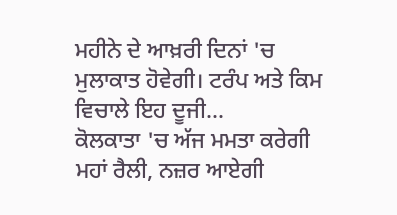ਮਹੀਨੇ ਦੇ ਆਖ਼ਰੀ ਦਿਨਾਂ 'ਚ ਮੁਲਾਕਾਤ ਹੋਵੇਗੀ। ਟਰੰਪ ਅਤੇ ਕਿਮ ਵਿਚਾਲੇ ਇਹ ਦੂਜੀ...
ਕੋਲਕਾਤਾ 'ਚ ਅੱਜ ਮਮਤਾ ਕਰੇਗੀ ਮਹਾਂ ਰੈਲੀ, ਨਜ਼ਰ ਆਏਗੀ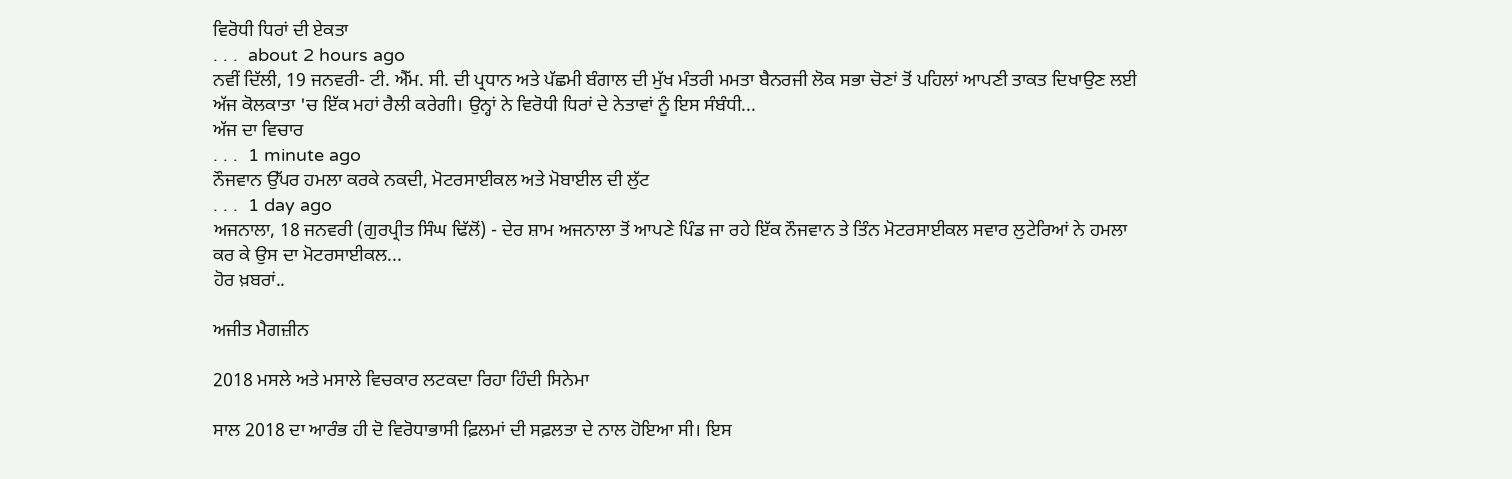ਵਿਰੋਧੀ ਧਿਰਾਂ ਦੀ ਏਕਤਾ
. . .  about 2 hours ago
ਨਵੀਂ ਦਿੱਲੀ, 19 ਜਨਵਰੀ- ਟੀ. ਐੱਮ. ਸੀ. ਦੀ ਪ੍ਰਧਾਨ ਅਤੇ ਪੱਛਮੀ ਬੰਗਾਲ ਦੀ ਮੁੱਖ ਮੰਤਰੀ ਮਮਤਾ ਬੈਨਰਜੀ ਲੋਕ ਸਭਾ ਚੋਣਾਂ ਤੋਂ ਪਹਿਲਾਂ ਆਪਣੀ ਤਾਕਤ ਦਿਖਾਉਣ ਲਈ ਅੱਜ ਕੋਲਕਾਤਾ 'ਚ ਇੱਕ ਮਹਾਂ ਰੈਲੀ ਕਰੇਗੀ। ਉਨ੍ਹਾਂ ਨੇ ਵਿਰੋਧੀ ਧਿਰਾਂ ਦੇ ਨੇਤਾਵਾਂ ਨੂੰ ਇਸ ਸੰਬੰਧੀ...
ਅੱਜ ਦਾ ਵਿਚਾਰ
. . .  1 minute ago
ਨੌਜਵਾਨ ਉੱਪਰ ਹਮਲਾ ਕਰਕੇ ਨਕਦੀ, ਮੋਟਰਸਾਈਕਲ ਅਤੇ ਮੋਬਾਈਲ ਦੀ ਲੁੱਟ
. . .  1 day ago
ਅਜਨਾਲਾ, 18 ਜਨਵਰੀ (ਗੁਰਪ੍ਰੀਤ ਸਿੰਘ ਢਿੱਲੋਂ) - ਦੇਰ ਸ਼ਾਮ ਅਜਨਾਲਾ ਤੋਂ ਆਪਣੇ ਪਿੰਡ ਜਾ ਰਹੇ ਇੱਕ ਨੌਜਵਾਨ ਤੇ ਤਿੰਨ ਮੋਟਰਸਾਈਕਲ ਸਵਾਰ ਲੁਟੇਰਿਆਂ ਨੇ ਹਮਲਾ ਕਰ ਕੇ ਉਸ ਦਾ ਮੋਟਰਸਾਈਕਲ...
ਹੋਰ ਖ਼ਬਰਾਂ..

ਅਜੀਤ ਮੈਗਜ਼ੀਨ

2018 ਮਸਲੇ ਅਤੇ ਮਸਾਲੇ ਵਿਚਕਾਰ ਲਟਕਦਾ ਰਿਹਾ ਹਿੰਦੀ ਸਿਨੇਮਾ

ਸਾਲ 2018 ਦਾ ਆਰੰਭ ਹੀ ਦੋ ਵਿਰੋਧਾਭਾਸੀ ਫ਼ਿਲਮਾਂ ਦੀ ਸਫ਼ਲਤਾ ਦੇ ਨਾਲ ਹੋਇਆ ਸੀ। ਇਸ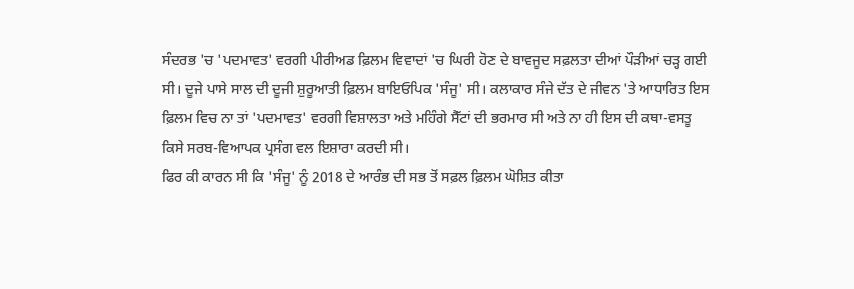ਸੰਦਰਭ 'ਚ 'ਪਦਮਾਵਤ' ਵਰਗੀ ਪੀਰੀਅਡ ਫ਼ਿਲਮ ਵਿਵਾਦਾਂ 'ਚ ਘਿਰੀ ਹੋਣ ਦੇ ਬਾਵਜੂਦ ਸਫ਼ਲਤਾ ਦੀਆਂ ਪੌੜੀਆਂ ਚੜ੍ਹ ਗਈ ਸੀ। ਦੂਜੇ ਪਾਸੇ ਸਾਲ ਦੀ ਦੂਜੀ ਸ਼ੁਰੂਆਤੀ ਫ਼ਿਲਮ ਬਾਇਓਪਿਕ 'ਸੰਜੂ' ਸੀ। ਕਲਾਕਾਰ ਸੰਜੇ ਦੱਤ ਦੇ ਜੀਵਨ 'ਤੇ ਆਧਾਰਿਤ ਇਸ ਫ਼ਿਲਮ ਵਿਚ ਨਾ ਤਾਂ 'ਪਦਮਾਵਤ' ਵਰਗੀ ਵਿਸ਼ਾਲਤਾ ਅਤੇ ਮਹਿੰਗੇ ਸੈੱਟਾਂ ਦੀ ਭਰਮਾਰ ਸੀ ਅਤੇ ਨਾ ਹੀ ਇਸ ਦੀ ਕਥਾ-ਵਸਤੂ ਕਿਸੇ ਸਰਬ-ਵਿਆਪਕ ਪ੍ਰਸੰਗ ਵਲ ਇਸ਼ਾਰਾ ਕਰਦੀ ਸੀ।
ਫਿਰ ਕੀ ਕਾਰਨ ਸੀ ਕਿ 'ਸੰਜੂ' ਨੂੰ 2018 ਦੇ ਆਰੰਭ ਦੀ ਸਭ ਤੋਂ ਸਫ਼ਲ ਫ਼ਿਲਮ ਘੋਸ਼ਿਤ ਕੀਤਾ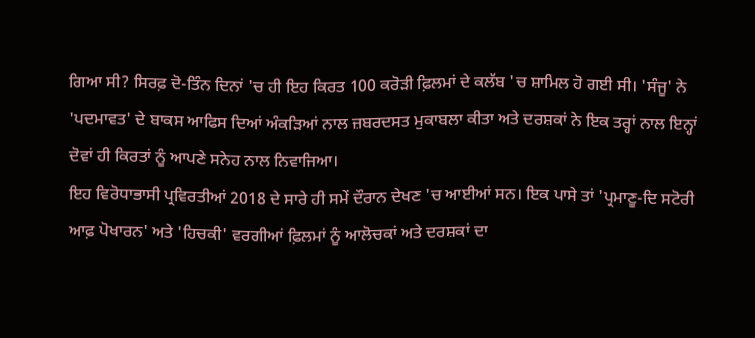ਗਿਆ ਸੀ? ਸਿਰਫ਼ ਦੋ-ਤਿੰਨ ਦਿਨਾਂ 'ਚ ਹੀ ਇਹ ਕਿਰਤ 100 ਕਰੋੜੀ ਫ਼ਿਲਮਾਂ ਦੇ ਕਲੱਬ 'ਚ ਸ਼ਾਮਿਲ ਹੋ ਗਈ ਸੀ। 'ਸੰਜੂ' ਨੇ 'ਪਦਮਾਵਤ' ਦੇ ਬਾਕਸ ਆਫਿਸ ਦਿਆਂ ਅੰਕੜਿਆਂ ਨਾਲ ਜ਼ਬਰਦਸਤ ਮੁਕਾਬਲਾ ਕੀਤਾ ਅਤੇ ਦਰਸ਼ਕਾਂ ਨੇ ਇਕ ਤਰ੍ਹਾਂ ਨਾਲ ਇਨ੍ਹਾਂ ਦੋਵਾਂ ਹੀ ਕਿਰਤਾਂ ਨੂੰ ਆਪਣੇ ਸਨੇਹ ਨਾਲ ਨਿਵਾਜਿਆ।
ਇਹ ਵਿਰੋਧਾਭਾਸੀ ਪ੍ਰਵਿਰਤੀਆਂ 2018 ਦੇ ਸਾਰੇ ਹੀ ਸਮੇਂ ਦੌਰਾਨ ਦੇਖਣ 'ਚ ਆਈਆਂ ਸਨ। ਇਕ ਪਾਸੇ ਤਾਂ 'ਪ੍ਰਮਾਣੂ-ਦਿ ਸਟੋਰੀ ਆਫ਼ ਪੋਖਾਰਨ' ਅਤੇ 'ਹਿਚਕੀ' ਵਰਗੀਆਂ ਫ਼ਿਲਮਾਂ ਨੂੰ ਆਲੋਚਕਾਂ ਅਤੇ ਦਰਸ਼ਕਾਂ ਦਾ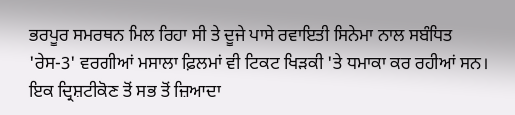ਭਰਪੂਰ ਸਮਰਥਨ ਮਿਲ ਰਿਹਾ ਸੀ ਤੇ ਦੂਜੇ ਪਾਸੇ ਰਵਾਇਤੀ ਸਿਨੇਮਾ ਨਾਲ ਸਬੰਧਿਤ 'ਰੇਸ-3' ਵਰਗੀਆਂ ਮਸਾਲਾ ਫ਼ਿਲਮਾਂ ਵੀ ਟਿਕਟ ਖਿੜਕੀ 'ਤੇ ਧਮਾਕਾ ਕਰ ਰਹੀਆਂ ਸਨ।
ਇਕ ਦ੍ਰਿਸ਼ਟੀਕੋਣ ਤੋਂ ਸਭ ਤੋਂ ਜ਼ਿਆਦਾ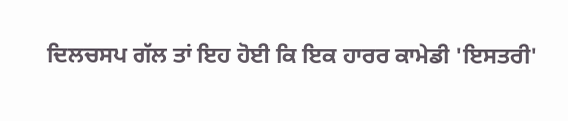ਦਿਲਚਸਪ ਗੱਲ ਤਾਂ ਇਹ ਹੋਈ ਕਿ ਇਕ ਹਾਰਰ ਕਾਮੇਡੀ 'ਇਸਤਰੀ'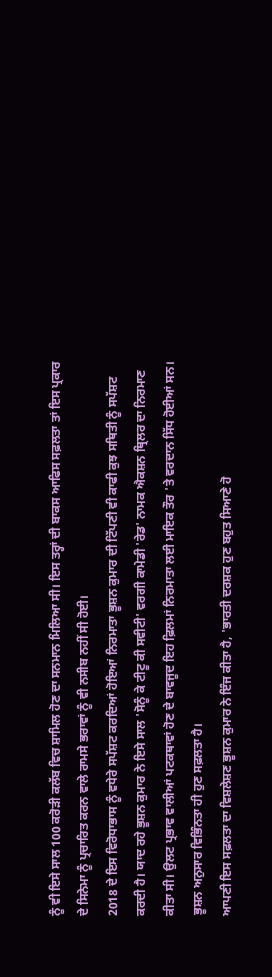ਨੂੰ ਵੀ ਇਸੇ ਸਾਲ 100 ਕਰੋੜੀ ਕਲੱਬ ਵਿਚ ਸ਼ਾਮਿਲ ਹੋਣ ਦਾ ਸਨਮਾਨ ਮਿਲਿਆ ਸੀ। ਇਸ ਤਰ੍ਹਾਂ ਦੀ ਬਾਕਸ ਆਫਿਸ ਸਫ਼ਲਤਾ ਤਾਂ ਇਸ ਪ੍ਰਕਾਰ ਦੇ ਸਿਨੇਮਾ ਨੂੰ ਪ੍ਰਚਾਰਿਤ ਕਰਨ ਵਾਲੇ ਰਾਮਸੇ ਭਰਾਵਾਂ ਨੂੰ ਵੀ ਨਸੀਬ ਨਹੀਂ ਸੀ ਹੋਈ।
2018 ਦੇ ਇਸ ਵਿਰੋਧਾਭਾਸ ਨੂੰ ਵਧੇਰੇ ਸਪੱਸ਼ਟ ਕਰਦਿਆਂ ਹੋਇਆਂ ਨਿਰਮਾਤਾ ਭੂਸ਼ਨ ਕੁਮਾਰ ਦੀ ਟਿੱਪਣੀ ਵੀ ਕਾਫੀ ਕੁਝ ਸਥਿਤੀ ਨੂੰ ਸਪੱਸ਼ਟ ਕਰਦੀ ਹੈ। ਯਾਦ ਰਹੇ ਭੂਸ਼ਨ ਕੁਮਾਰ ਨੇ ਇਸੇ ਸਾਲ 'ਸੋਨੂੰ ਕੇ ਟੀਟੂ ਕੀ ਸਵੀਟੀ' ਵਰਗੀ ਕਾਮੇਡੀ 'ਰੇਡ' ਨਾਮਕ ਐਕਸ਼ਨ ਥ੍ਰਿਲਰ ਦਾ ਨਿਰਮਾਣ ਕੀਤਾ ਸੀ। ਉਲਟ ਪ੍ਰਭਾਵ ਵਾਲੀਆਂ ਪਟਕਥਾਵਾਂ ਹੋਣ ਦੇ ਬਾਵਜੂਦ ਇਹ ਫ਼ਿਲਮਾਂ ਨਿਰਮਾਤਾ ਲਈ ਮਾਇਕ ਤੌਰ 'ਤੇ ਵਰਦਾਨ ਸਿੱਧ ਹੋਈਆਂ ਸਨ। ਭੂਸ਼ਨ ਅਨੁਸਾਰ ਵਿਭਿੰਨਤਾ ਹੀ ਹੁਣ ਸਫ਼ਲਤਾ ਹੈ।
ਆਪਣੀ ਇਸ ਸਫ਼ਲਤਾ ਦਾ ਵਿਸ਼ਲੇਸ਼ਣ ਭੂਸ਼ਨ ਕੁਮਾਰ ਨੇ ਇੰਜ ਕੀਤਾ ਹੈ, 'ਭਾਰਤੀ ਦਰਸ਼ਕ ਹੁਣ ਬਹੁਤ ਸਿਆਣੇ ਹੋ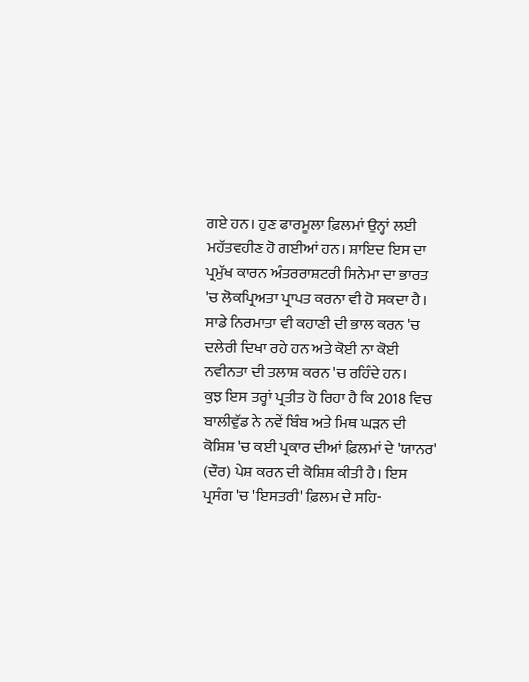ਗਏ ਹਨ। ਹੁਣ ਫਾਰਮੂਲਾ ਫ਼ਿਲਮਾਂ ਉਨ੍ਹਾਂ ਲਈ ਮਹੱਤਵਹੀਣ ਹੋ ਗਈਆਂ ਹਨ। ਸ਼ਾਇਦ ਇਸ ਦਾ ਪ੍ਰਮੁੱਖ ਕਾਰਨ ਅੰਤਰਰਾਸ਼ਟਰੀ ਸਿਨੇਮਾ ਦਾ ਭਾਰਤ 'ਚ ਲੋਕਪ੍ਰਿਅਤਾ ਪ੍ਰਾਪਤ ਕਰਨਾ ਵੀ ਹੋ ਸਕਦਾ ਹੈ। ਸਾਡੇ ਨਿਰਮਾਤਾ ਵੀ ਕਹਾਣੀ ਦੀ ਭਾਲ ਕਰਨ 'ਚ ਦਲੇਰੀ ਦਿਖਾ ਰਹੇ ਹਨ ਅਤੇ ਕੋਈ ਨਾ ਕੋਈ ਨਵੀਨਤਾ ਦੀ ਤਲਾਸ਼ ਕਰਨ 'ਚ ਰਹਿੰਦੇ ਹਨ।
ਕੁਝ ਇਸ ਤਰ੍ਹਾਂ ਪ੍ਰਤੀਤ ਹੋ ਰਿਹਾ ਹੈ ਕਿ 2018 ਵਿਚ ਬਾਲੀਵੁੱਡ ਨੇ ਨਵੇਂ ਬਿੰਬ ਅਤੇ ਮਿਥ ਘੜਨ ਦੀ ਕੋਸ਼ਿਸ਼ 'ਚ ਕਈ ਪ੍ਰਕਾਰ ਦੀਆਂ ਫ਼ਿਲਮਾਂ ਦੇ 'ਯਾਨਰ' (ਦੌਰ) ਪੇਸ਼ ਕਰਨ ਦੀ ਕੋਸ਼ਿਸ਼ ਕੀਤੀ ਹੈ। ਇਸ ਪ੍ਰਸੰਗ 'ਚ 'ਇਸਤਰੀ' ਫ਼ਿਲਮ ਦੇ ਸਹਿ-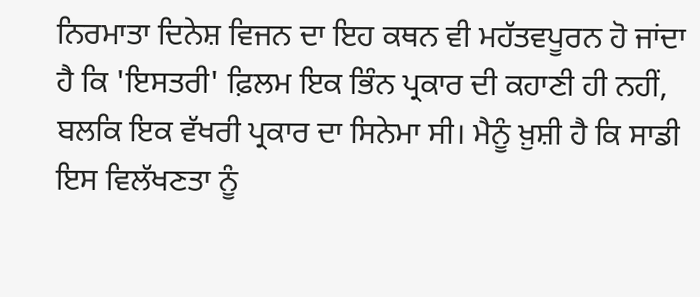ਨਿਰਮਾਤਾ ਦਿਨੇਸ਼ ਵਿਜਨ ਦਾ ਇਹ ਕਥਨ ਵੀ ਮਹੱਤਵਪੂਰਨ ਹੋ ਜਾਂਦਾ ਹੈ ਕਿ 'ਇਸਤਰੀ' ਫ਼ਿਲਮ ਇਕ ਭਿੰਨ ਪ੍ਰਕਾਰ ਦੀ ਕਹਾਣੀ ਹੀ ਨਹੀਂ, ਬਲਕਿ ਇਕ ਵੱਖਰੀ ਪ੍ਰਕਾਰ ਦਾ ਸਿਨੇਮਾ ਸੀ। ਮੈਨੂੰ ਖ਼ੁਸ਼ੀ ਹੈ ਕਿ ਸਾਡੀ ਇਸ ਵਿਲੱਖਣਤਾ ਨੂੰ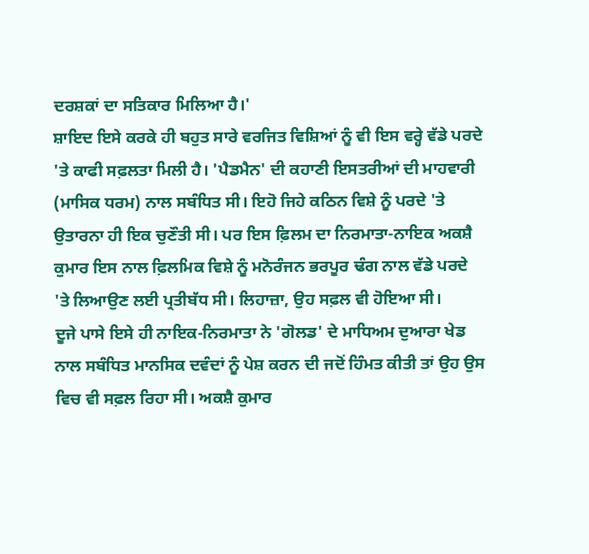ਦਰਸ਼ਕਾਂ ਦਾ ਸਤਿਕਾਰ ਮਿਲਿਆ ਹੈ।'
ਸ਼ਾਇਦ ਇਸੇ ਕਰਕੇ ਹੀ ਬਹੁਤ ਸਾਰੇ ਵਰਜਿਤ ਵਿਸ਼ਿਆਂ ਨੂੰ ਵੀ ਇਸ ਵਰ੍ਹੇ ਵੱਡੇ ਪਰਦੇ 'ਤੇ ਕਾਫੀ ਸਫ਼ਲਤਾ ਮਿਲੀ ਹੈ। 'ਪੈਡਮੈਨ' ਦੀ ਕਹਾਣੀ ਇਸਤਰੀਆਂ ਦੀ ਮਾਹਵਾਰੀ (ਮਾਸਿਕ ਧਰਮ) ਨਾਲ ਸਬੰਧਿਤ ਸੀ। ਇਹੋ ਜਿਹੇ ਕਠਿਨ ਵਿਸ਼ੇ ਨੂੰ ਪਰਦੇ 'ਤੇ ਉਤਾਰਨਾ ਹੀ ਇਕ ਚੁਣੌਤੀ ਸੀ। ਪਰ ਇਸ ਫ਼ਿਲਮ ਦਾ ਨਿਰਮਾਤਾ-ਨਾਇਕ ਅਕਸ਼ੈ ਕੁਮਾਰ ਇਸ ਨਾਲ ਫ਼ਿਲਮਿਕ ਵਿਸ਼ੇ ਨੂੰ ਮਨੋਰੰਜਨ ਭਰਪੂਰ ਢੰਗ ਨਾਲ ਵੱਡੇ ਪਰਦੇ 'ਤੇ ਲਿਆਉਣ ਲਈ ਪ੍ਰਤੀਬੱਧ ਸੀ। ਲਿਹਾਜ਼ਾ, ਉਹ ਸਫ਼ਲ ਵੀ ਹੋਇਆ ਸੀ।
ਦੂਜੇ ਪਾਸੇ ਇਸੇ ਹੀ ਨਾਇਕ-ਨਿਰਮਾਤਾ ਨੇ 'ਗੋਲਡ' ਦੇ ਮਾਧਿਅਮ ਦੁਆਰਾ ਖੇਡ ਨਾਲ ਸਬੰਧਿਤ ਮਾਨਸਿਕ ਦਵੰਦਾਂ ਨੂੰ ਪੇਸ਼ ਕਰਨ ਦੀ ਜਦੋਂ ਹਿੰਮਤ ਕੀਤੀ ਤਾਂ ਉਹ ਉਸ ਵਿਚ ਵੀ ਸਫ਼ਲ ਰਿਹਾ ਸੀ। ਅਕਸ਼ੈ ਕੁਮਾਰ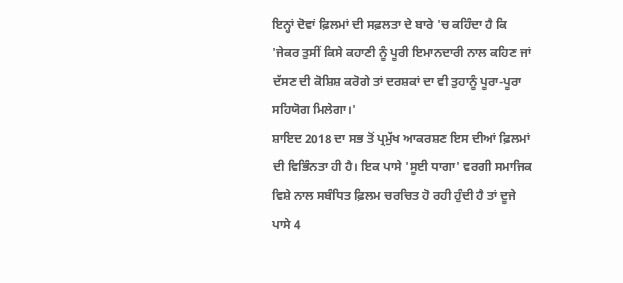ਇਨ੍ਹਾਂ ਦੋਵਾਂ ਫ਼ਿਲਮਾਂ ਦੀ ਸਫ਼ਲਤਾ ਦੇ ਬਾਰੇ 'ਚ ਕਹਿੰਦਾ ਹੈ ਕਿ 'ਜੇਕਰ ਤੁਸੀਂ ਕਿਸੇ ਕਹਾਣੀ ਨੂੰ ਪੂਰੀ ਇਮਾਨਦਾਰੀ ਨਾਲ ਕਹਿਣ ਜਾਂ ਦੱਸਣ ਦੀ ਕੋਸ਼ਿਸ਼ ਕਰੋਗੇ ਤਾਂ ਦਰਸ਼ਕਾਂ ਦਾ ਵੀ ਤੁਹਾਨੂੰ ਪੂਰਾ-ਪੂਰਾ ਸਹਿਯੋਗ ਮਿਲੇਗਾ।'
ਸ਼ਾਇਦ 2018 ਦਾ ਸਭ ਤੋਂ ਪ੍ਰਮੁੱਖ ਆਕਰਸ਼ਣ ਇਸ ਦੀਆਂ ਫ਼ਿਲਮਾਂ ਦੀ ਵਿਭਿੰਨਤਾ ਹੀ ਹੈ। ਇਕ ਪਾਸੇ 'ਸੂਈ ਧਾਗਾ' ਵਰਗੀ ਸਮਾਜਿਕ ਵਿਸ਼ੇ ਨਾਲ ਸਬੰਧਿਤ ਫ਼ਿਲਮ ਚਰਚਿਤ ਹੋ ਰਹੀ ਹੁੰਦੀ ਹੈ ਤਾਂ ਦੂਜੇ ਪਾਸੇ 4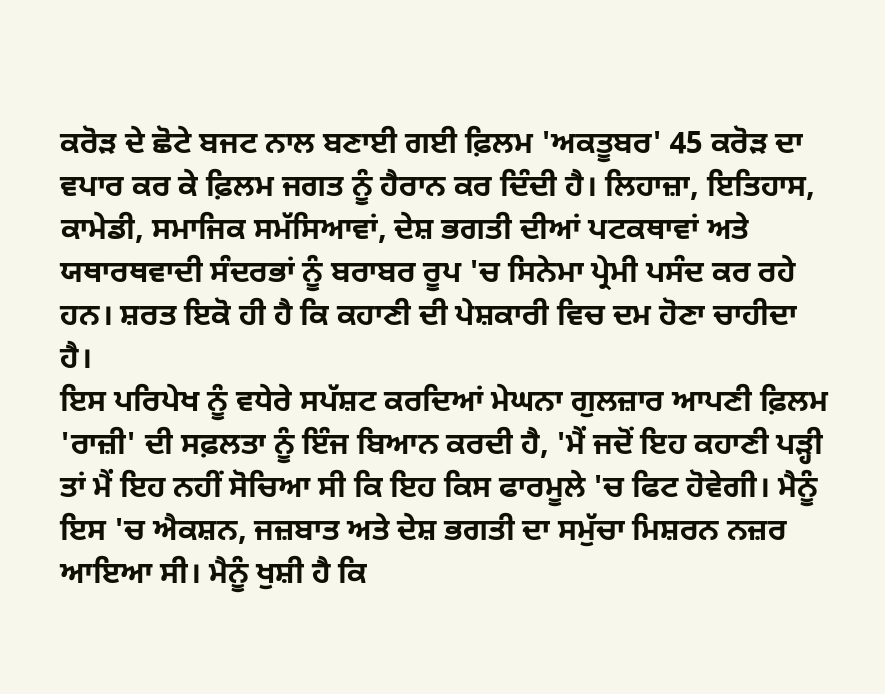ਕਰੋੜ ਦੇ ਛੋਟੇ ਬਜਟ ਨਾਲ ਬਣਾਈ ਗਈ ਫ਼ਿਲਮ 'ਅਕਤੂਬਰ' 45 ਕਰੋੜ ਦਾ ਵਪਾਰ ਕਰ ਕੇ ਫ਼ਿਲਮ ਜਗਤ ਨੂੰ ਹੈਰਾਨ ਕਰ ਦਿੰਦੀ ਹੈ। ਲਿਹਾਜ਼ਾ, ਇਤਿਹਾਸ, ਕਾਮੇਡੀ, ਸਮਾਜਿਕ ਸਮੱਸਿਆਵਾਂ, ਦੇਸ਼ ਭਗਤੀ ਦੀਆਂ ਪਟਕਥਾਵਾਂ ਅਤੇ ਯਥਾਰਥਵਾਦੀ ਸੰਦਰਭਾਂ ਨੂੰ ਬਰਾਬਰ ਰੂਪ 'ਚ ਸਿਨੇਮਾ ਪ੍ਰੇਮੀ ਪਸੰਦ ਕਰ ਰਹੇ ਹਨ। ਸ਼ਰਤ ਇਕੋ ਹੀ ਹੈ ਕਿ ਕਹਾਣੀ ਦੀ ਪੇਸ਼ਕਾਰੀ ਵਿਚ ਦਮ ਹੋਣਾ ਚਾਹੀਦਾ ਹੈ।
ਇਸ ਪਰਿਪੇਖ ਨੂੰ ਵਧੇਰੇ ਸਪੱਸ਼ਟ ਕਰਦਿਆਂ ਮੇਘਨਾ ਗੁਲਜ਼ਾਰ ਆਪਣੀ ਫ਼ਿਲਮ 'ਰਾਜ਼ੀ' ਦੀ ਸਫ਼ਲਤਾ ਨੂੰ ਇੰਜ ਬਿਆਨ ਕਰਦੀ ਹੈ, 'ਮੈਂ ਜਦੋਂ ਇਹ ਕਹਾਣੀ ਪੜ੍ਹੀ ਤਾਂ ਮੈਂ ਇਹ ਨਹੀਂ ਸੋਚਿਆ ਸੀ ਕਿ ਇਹ ਕਿਸ ਫਾਰਮੂਲੇ 'ਚ ਫਿਟ ਹੋਵੇਗੀ। ਮੈਨੂੰ ਇਸ 'ਚ ਐਕਸ਼ਨ, ਜਜ਼ਬਾਤ ਅਤੇ ਦੇਸ਼ ਭਗਤੀ ਦਾ ਸਮੁੱਚਾ ਮਿਸ਼ਰਨ ਨਜ਼ਰ ਆਇਆ ਸੀ। ਮੈਨੂੰ ਖੁਸ਼ੀ ਹੈ ਕਿ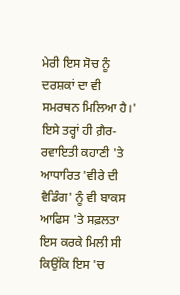ਮੇਰੀ ਇਸ ਸੋਚ ਨੂੰ ਦਰਸ਼ਕਾਂ ਦਾ ਵੀ ਸਮਰਥਨ ਮਿਲਿਆ ਹੈ।'
ਇਸੇ ਤਰ੍ਹਾਂ ਹੀ ਗ਼ੈਰ-ਰਵਾਇਤੀ ਕਹਾਣੀ 'ਤੇ ਆਧਾਰਿਤ 'ਵੀਰੇ ਦੀ ਵੈਡਿੰਗ' ਨੂੰ ਵੀ ਬਾਕਸ ਆਫਿਸ 'ਤੇ ਸਫ਼ਲਤਾ ਇਸ ਕਰਕੇ ਮਿਲੀ ਸੀ ਕਿਉਂਕਿ ਇਸ 'ਚ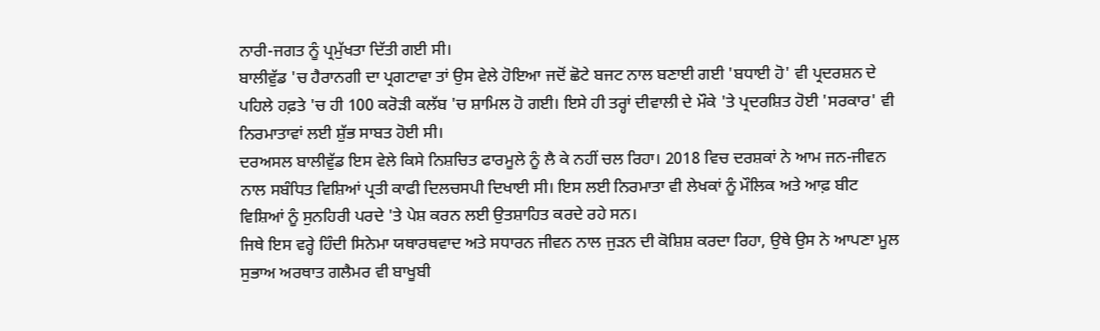ਨਾਰੀ-ਜਗਤ ਨੂੰ ਪ੍ਰਮੁੱਖਤਾ ਦਿੱਤੀ ਗਈ ਸੀ।
ਬਾਲੀਵੁੱਡ 'ਚ ਹੈਰਾਨਗੀ ਦਾ ਪ੍ਰਗਟਾਵਾ ਤਾਂ ਉਸ ਵੇਲੇ ਹੋਇਆ ਜਦੋਂ ਛੋਟੇ ਬਜਟ ਨਾਲ ਬਣਾਈ ਗਈ 'ਬਧਾਈ ਹੋ' ਵੀ ਪ੍ਰਦਰਸ਼ਨ ਦੇ ਪਹਿਲੇ ਹਫ਼ਤੇ 'ਚ ਹੀ 100 ਕਰੋੜੀ ਕਲੱਬ 'ਚ ਸ਼ਾਮਿਲ ਹੋ ਗਈ। ਇਸੇ ਹੀ ਤਰ੍ਹਾਂ ਦੀਵਾਲੀ ਦੇ ਮੌਕੇ 'ਤੇ ਪ੍ਰਦਰਸ਼ਿਤ ਹੋਈ 'ਸਰਕਾਰ' ਵੀ ਨਿਰਮਾਤਾਵਾਂ ਲਈ ਸ਼ੁੱਭ ਸਾਬਤ ਹੋਈ ਸੀ।
ਦਰਅਸਲ ਬਾਲੀਵੁੱਡ ਇਸ ਵੇਲੇ ਕਿਸੇ ਨਿਸ਼ਚਿਤ ਫਾਰਮੂਲੇ ਨੂੰ ਲੈ ਕੇ ਨਹੀਂ ਚਲ ਰਿਹਾ। 2018 ਵਿਚ ਦਰਸ਼ਕਾਂ ਨੇ ਆਮ ਜਨ-ਜੀਵਨ ਨਾਲ ਸਬੰਧਿਤ ਵਿਸ਼ਿਆਂ ਪ੍ਰਤੀ ਕਾਫੀ ਦਿਲਚਸਪੀ ਦਿਖਾਈ ਸੀ। ਇਸ ਲਈ ਨਿਰਮਾਤਾ ਵੀ ਲੇਖਕਾਂ ਨੂੰ ਮੌਲਿਕ ਅਤੇ ਆਫ਼ ਬੀਟ ਵਿਸ਼ਿਆਂ ਨੂੰ ਸੁਨਹਿਰੀ ਪਰਦੇ 'ਤੇ ਪੇਸ਼ ਕਰਨ ਲਈ ਉਤਸ਼ਾਹਿਤ ਕਰਦੇ ਰਹੇ ਸਨ।
ਜਿਥੇ ਇਸ ਵਰ੍ਹੇ ਹਿੰਦੀ ਸਿਨੇਮਾ ਯਥਾਰਥਵਾਦ ਅਤੇ ਸਧਾਰਨ ਜੀਵਨ ਨਾਲ ਜੁੜਨ ਦੀ ਕੋਸ਼ਿਸ਼ ਕਰਦਾ ਰਿਹਾ, ਉਥੇ ਉਸ ਨੇ ਆਪਣਾ ਮੂਲ ਸੁਭਾਅ ਅਰਥਾਤ ਗਲੈਮਰ ਵੀ ਬਾਖੂਬੀ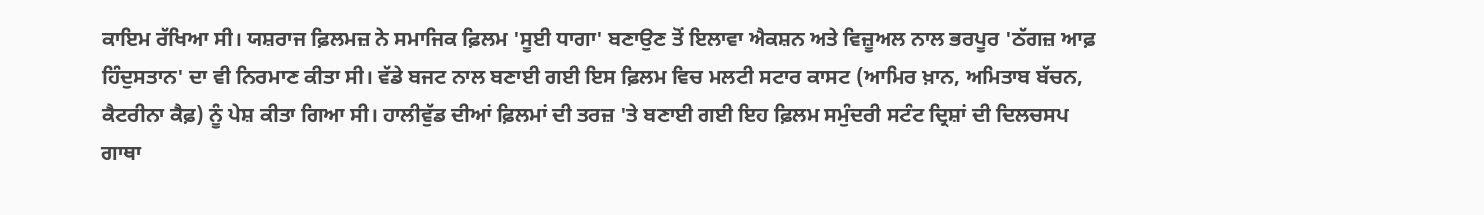ਕਾਇਮ ਰੱਖਿਆ ਸੀ। ਯਸ਼ਰਾਜ ਫ਼ਿਲਮਜ਼ ਨੇ ਸਮਾਜਿਕ ਫ਼ਿਲਮ 'ਸੂਈ ਧਾਗਾ' ਬਣਾਉਣ ਤੋਂ ਇਲਾਵਾ ਐਕਸ਼ਨ ਅਤੇ ਵਿਜ਼ੂਅਲ ਨਾਲ ਭਰਪੂਰ 'ਠੱਗਜ਼ ਆਫ਼ ਹਿੰਦੁਸਤਾਨ' ਦਾ ਵੀ ਨਿਰਮਾਣ ਕੀਤਾ ਸੀ। ਵੱਡੇ ਬਜਟ ਨਾਲ ਬਣਾਈ ਗਈ ਇਸ ਫ਼ਿਲਮ ਵਿਚ ਮਲਟੀ ਸਟਾਰ ਕਾਸਟ (ਆਮਿਰ ਖ਼ਾਨ, ਅਮਿਤਾਬ ਬੱਚਨ, ਕੈਟਰੀਨਾ ਕੈਫ਼) ਨੂੰ ਪੇਸ਼ ਕੀਤਾ ਗਿਆ ਸੀ। ਹਾਲੀਵੁੱਡ ਦੀਆਂ ਫ਼ਿਲਮਾਂ ਦੀ ਤਰਜ਼ 'ਤੇ ਬਣਾਈ ਗਈ ਇਹ ਫ਼ਿਲਮ ਸਮੁੰਦਰੀ ਸਟੰਟ ਦ੍ਰਿਸ਼ਾਂ ਦੀ ਦਿਲਚਸਪ ਗਾਥਾ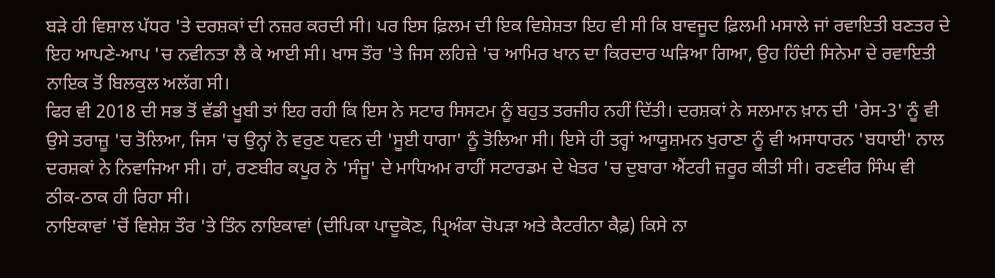ਬੜੇ ਹੀ ਵਿਸ਼ਾਲ ਪੱਧਰ 'ਤੇ ਦਰਸ਼ਕਾਂ ਦੀ ਨਜ਼ਰ ਕਰਦੀ ਸੀ। ਪਰ ਇਸ ਫ਼ਿਲਮ ਦੀ ਇਕ ਵਿਸ਼ੇਸ਼ਤਾ ਇਹ ਵੀ ਸੀ ਕਿ ਬਾਵਜੂਦ ਫ਼ਿਲਮੀ ਮਸਾਲੇ ਜਾਂ ਰਵਾਇਤੀ ਬਣਤਰ ਦੇ ਇਹ ਆਪਣੇ-ਆਪ 'ਚ ਨਵੀਨਤਾ ਲੈ ਕੇ ਆਈ ਸੀ। ਖਾਸ ਤੌਰ 'ਤੇ ਜਿਸ ਲਹਿਜ਼ੇ 'ਚ ਆਮਿਰ ਖਾਨ ਦਾ ਕਿਰਦਾਰ ਘੜਿਆ ਗਿਆ, ਉਹ ਹਿੰਦੀ ਸਿਨੇਮਾ ਦੇ ਰਵਾਇਤੀ ਨਾਇਕ ਤੋਂ ਬਿਲਕੁਲ ਅਲੱਗ ਸੀ।
ਫਿਰ ਵੀ 2018 ਦੀ ਸਭ ਤੋਂ ਵੱਡੀ ਖੂਬੀ ਤਾਂ ਇਹ ਰਹੀ ਕਿ ਇਸ ਨੇ ਸਟਾਰ ਸਿਸਟਮ ਨੂੰ ਬਹੁਤ ਤਰਜੀਹ ਨਹੀਂ ਦਿੱਤੀ। ਦਰਸ਼ਕਾਂ ਨੇ ਸਲਮਾਨ ਖ਼ਾਨ ਦੀ 'ਰੇਸ-3' ਨੂੰ ਵੀ ਉਸੇ ਤਰਾਜ਼ੂ 'ਚ ਤੋਲਿਆ, ਜਿਸ 'ਚ ਉਨ੍ਹਾਂ ਨੇ ਵਰੁਣ ਧਵਨ ਦੀ 'ਸੂਈ ਧਾਗਾ' ਨੂੰ ਤੋਲਿਆ ਸੀ। ਇਸੇ ਹੀ ਤਰ੍ਹਾਂ ਆਯੂਸ਼ਮਨ ਖੁਰਾਣਾ ਨੂੰ ਵੀ ਅਸਾਧਾਰਨ 'ਬਧਾਈ' ਨਾਲ ਦਰਸ਼ਕਾਂ ਨੇ ਨਿਵਾਜਿਆ ਸੀ। ਹਾਂ, ਰਣਬੀਰ ਕਪੂਰ ਨੇ 'ਸੰਜੂ' ਦੇ ਮਾਧਿਅਮ ਰਾਹੀਂ ਸਟਾਰਡਮ ਦੇ ਖੇਤਰ 'ਚ ਦੁਬਾਰਾ ਐਂਟਰੀ ਜ਼ਰੂਰ ਕੀਤੀ ਸੀ। ਰਣਵੀਰ ਸਿੰਘ ਵੀ ਠੀਕ-ਠਾਕ ਹੀ ਰਿਹਾ ਸੀ।
ਨਾਇਕਾਵਾਂ 'ਚੋਂ ਵਿਸ਼ੇਸ਼ ਤੌਰ 'ਤੇ ਤਿੰਨ ਨਾਇਕਾਵਾਂ (ਦੀਪਿਕਾ ਪਾਦੂਕੋਣ, ਪ੍ਰਿਅੰਕਾ ਚੋਪੜਾ ਅਤੇ ਕੈਟਰੀਨਾ ਕੈਫ਼) ਕਿਸੇ ਨਾ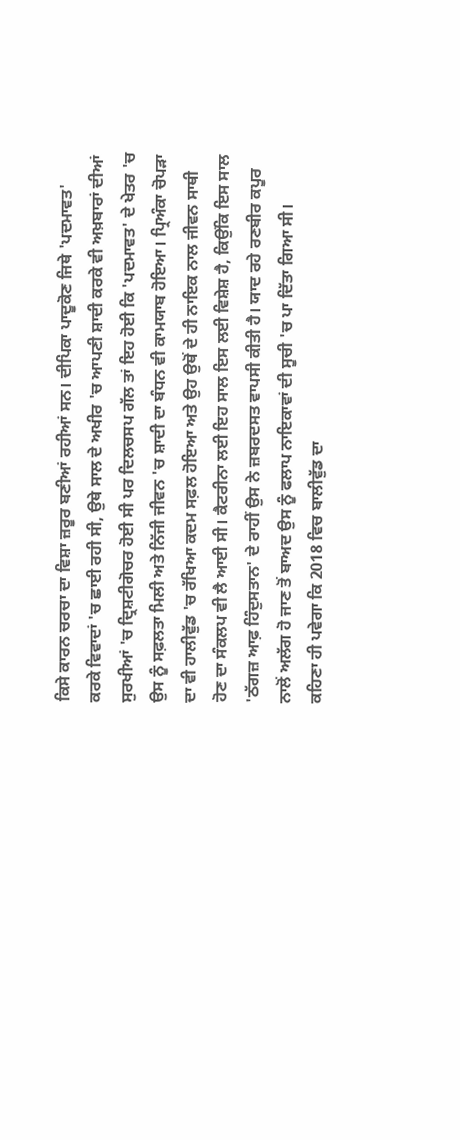ਕਿਸੇ ਕਾਰਨ ਚਰਚਾ ਦਾ ਵਿਸ਼ਾ ਜ਼ਰੂਰ ਬਣੀਆਂ ਰਹੀਆਂ ਸਨ। ਦੀਪਿਕਾ ਪਾਦੂਕੋਣ ਜਿਥੇ 'ਪਦਮਾਵਤ' ਕਰਕੇ ਵਿਵਾਦਾਂ 'ਚ ਛਾਈ ਰਹੀ ਸੀ, ਉਥੇ ਸਾਲ ਦੇ ਅਖੀਰ 'ਚ ਆਪਣੀ ਸ਼ਾਦੀ ਕਰਕੇ ਵੀ ਅਖ਼ਬਾਰਾਂ ਦੀਆਂ ਸੁਰਖੀਆਂ 'ਚ ਦ੍ਰਿਸ਼ਟੀਗੋਚਰ ਹੋਈ ਸੀ ਪਰ ਦਿਲਚਸਪ ਗੱਲ ਤਾਂ ਇਹ ਹੋਈ ਕਿ 'ਪਦਮਾਵਤ' ਦੇ ਖੇਤਰ 'ਚ ਉਸ ਨੂੰ ਸਫ਼ਲਤਾ ਮਿਲੀ ਅਤੇ ਨਿੱਜੀ ਜੀਵਨ 'ਚ ਸ਼ਾਦੀ ਦਾ ਬੰਧਨ ਵੀ ਕਾਮਯਾਬ ਹੋਇਆ। ਪ੍ਰਿਅੰਕਾ ਚੋਪੜਾ ਦਾ ਵੀ ਹਾਲੀਵੁੱਡ 'ਚ ਰੱਖਿਆ ਕਦਮ ਸਫ਼ਲ ਹੋਇਆ ਅਤੇ ਉਹ ਉਥੋਂ ਦੇ ਹੀ ਨਾਇਕ ਨਾਲ ਜੀਵਨ ਸਾਥੀ ਹੋਣ ਦਾ ਸੰਕਲਪ ਵੀ ਲੈ ਆਈ ਸੀ। ਕੈਟਰੀਨਾ ਲਈ ਇਹ ਸਾਲ ਇਸ ਲਈ ਵਿਸ਼ੇਸ਼ ਹੈ, ਕਿਉਂਕਿ ਇਸ ਸਾਲ 'ਠੱਗਜ਼ ਆਫ਼ ਹਿੰਦੁਸਤਾਨ' ਦੇ ਰਾਹੀਂ ਉਸ ਨੇ ਜ਼ਬਰਦਸਤ ਵਾਪਸੀ ਕੀਤੀ ਹੈ। ਯਾਦ ਰਹੇ ਰਣਬੀਰ ਕਪੂਰ ਨਾਲੋਂ ਅਲੱਗ ਹੋ ਜਾਣ ਤੋਂ ਬਾਅਦ ਉਸ ਨੂੰ ਫਲਾਪ ਨਾਇਕਾਵਾਂ ਦੀ ਸੂਚੀ 'ਚ ਪਾ ਦਿੱਤਾ ਗਿਆ ਸੀ।
ਕਹਿਣਾ ਹੀ ਪਵੇਗਾ ਕਿ 2018 ਵਿਚ ਬਾਲੀਵੁੱਡ ਦਾ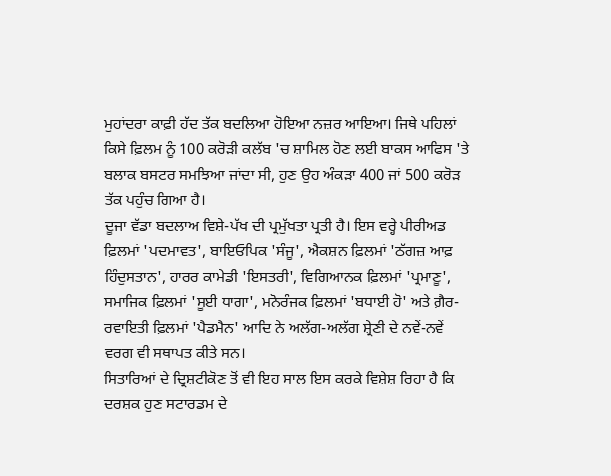ਮੁਹਾਂਦਰਾ ਕਾਫ਼ੀ ਹੱਦ ਤੱਕ ਬਦਲਿਆ ਹੋਇਆ ਨਜ਼ਰ ਆਇਆ। ਜਿਥੇ ਪਹਿਲਾਂ ਕਿਸੇ ਫ਼ਿਲਮ ਨੂੰ 100 ਕਰੋੜੀ ਕਲੱਬ 'ਚ ਸ਼ਾਮਿਲ ਹੋਣ ਲਈ ਬਾਕਸ ਆਫਿਸ 'ਤੇ ਬਲਾਕ ਬਸਟਰ ਸਮਝਿਆ ਜਾਂਦਾ ਸੀ, ਹੁਣ ਉਹ ਅੰਕੜਾ 400 ਜਾਂ 500 ਕਰੋੜ ਤੱਕ ਪਹੁੰਚ ਗਿਆ ਹੈ।
ਦੂਜਾ ਵੱਡਾ ਬਦਲਾਅ ਵਿਸ਼ੇ-ਪੱਖ ਦੀ ਪ੍ਰਮੁੱਖਤਾ ਪ੍ਰਤੀ ਹੈ। ਇਸ ਵਰ੍ਹੇ ਪੀਰੀਅਡ ਫ਼ਿਲਮਾਂ 'ਪਦਮਾਵਤ', ਬਾਇਓਪਿਕ 'ਸੰਜੂ', ਐਕਸ਼ਨ ਫ਼ਿਲਮਾਂ 'ਠੱਗਜ਼ ਆਫ਼ ਹਿੰਦੁਸਤਾਨ', ਹਾਰਰ ਕਾਮੇਡੀ 'ਇਸਤਰੀ', ਵਿਗਿਆਨਕ ਫ਼ਿਲਮਾਂ 'ਪ੍ਰਮਾਣੂ', ਸਮਾਜਿਕ ਫ਼ਿਲਮਾਂ 'ਸੂਈ ਧਾਗਾ', ਮਨੋਰੰਜਕ ਫ਼ਿਲਮਾਂ 'ਬਧਾਈ ਹੋ' ਅਤੇ ਗ਼ੈਰ-ਰਵਾਇਤੀ ਫ਼ਿਲਮਾਂ 'ਪੈਡਮੈਨ' ਆਦਿ ਨੇ ਅਲੱਗ-ਅਲੱਗ ਸ਼੍ਰੇਣੀ ਦੇ ਨਵੇਂ-ਨਵੇਂ ਵਰਗ ਵੀ ਸਥਾਪਤ ਕੀਤੇ ਸਨ।
ਸਿਤਾਰਿਆਂ ਦੇ ਦ੍ਰਿਸ਼ਟੀਕੋਣ ਤੋਂ ਵੀ ਇਹ ਸਾਲ ਇਸ ਕਰਕੇ ਵਿਸ਼ੇਸ਼ ਰਿਹਾ ਹੈ ਕਿ ਦਰਸ਼ਕ ਹੁਣ ਸਟਾਰਡਮ ਦੇ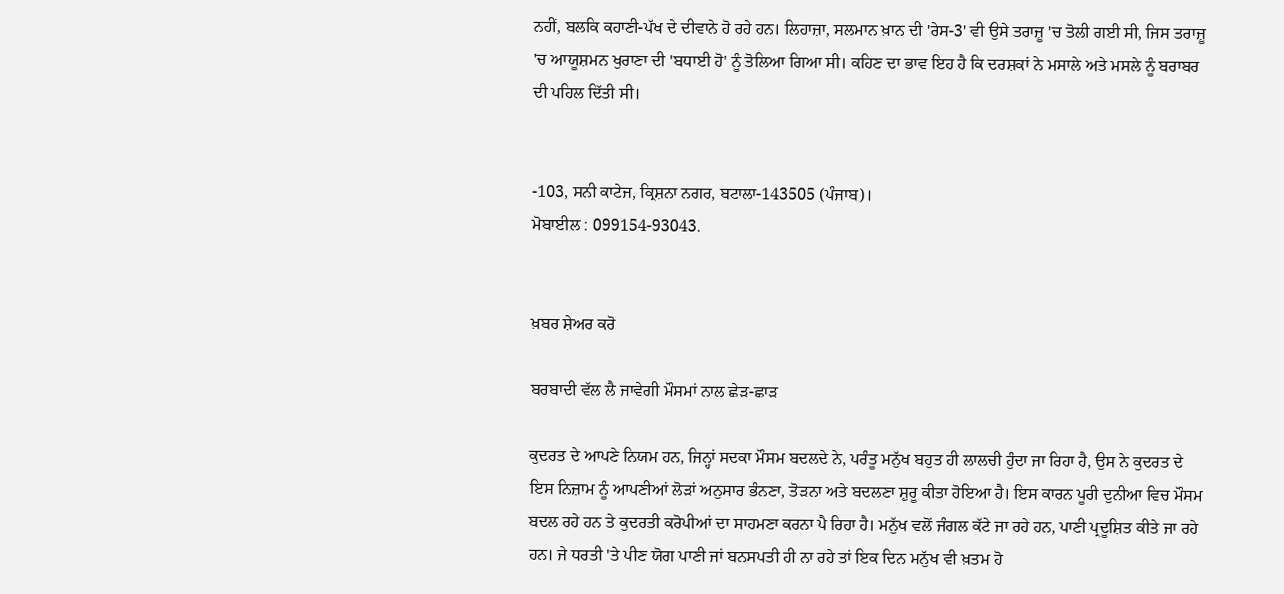ਨਹੀਂ, ਬਲਕਿ ਕਹਾਣੀ-ਪੱਖ ਦੇ ਦੀਵਾਨੇ ਹੋ ਰਹੇ ਹਨ। ਲਿਹਾਜ਼ਾ, ਸਲਮਾਨ ਖ਼ਾਨ ਦੀ 'ਰੇਸ-3' ਵੀ ਉਸੇ ਤਰਾਜ਼ੂ 'ਚ ਤੋਲੀ ਗਈ ਸੀ, ਜਿਸ ਤਰਾਜ਼ੂ 'ਚ ਆਯੂਸ਼ਮਨ ਖੁਰਾਣਾ ਦੀ 'ਬਧਾਈ ਹੋ' ਨੂੰ ਤੋਲਿਆ ਗਿਆ ਸੀ। ਕਹਿਣ ਦਾ ਭਾਵ ਇਹ ਹੈ ਕਿ ਦਰਸ਼ਕਾਂ ਨੇ ਮਸਾਲੇ ਅਤੇ ਮਸਲੇ ਨੂੰ ਬਰਾਬਰ ਦੀ ਪਹਿਲ ਦਿੱਤੀ ਸੀ।


-103, ਸਨੀ ਕਾਟੇਜ, ਕ੍ਰਿਸ਼ਨਾ ਨਗਰ, ਬਟਾਲਾ-143505 (ਪੰਜਾਬ)।
ਮੋਬਾਈਲ : 099154-93043.


ਖ਼ਬਰ ਸ਼ੇਅਰ ਕਰੋ

ਬਰਬਾਦੀ ਵੱਲ ਲੈ ਜਾਵੇਗੀ ਮੌਸਮਾਂ ਨਾਲ ਛੇੜ-ਛਾੜ

ਕੁਦਰਤ ਦੇ ਆਪਣੇ ਨਿਯਮ ਹਨ, ਜਿਨ੍ਹਾਂ ਸਦਕਾ ਮੌਸਮ ਬਦਲਦੇ ਨੇ, ਪਰੰਤੂ ਮਨੁੱਖ ਬਹੁਤ ਹੀ ਲਾਲਚੀ ਹੁੰਦਾ ਜਾ ਰਿਹਾ ਹੈ, ਉਸ ਨੇ ਕੁਦਰਤ ਦੇ ਇਸ ਨਿਜ਼ਾਮ ਨੂੰ ਆਪਣੀਆਂ ਲੋੜਾਂ ਅਨੁਸਾਰ ਭੰਨਣਾ, ਤੋੜਨਾ ਅਤੇ ਬਦਲਣਾ ਸ਼ੁਰੂ ਕੀਤਾ ਹੋਇਆ ਹੈ। ਇਸ ਕਾਰਨ ਪੂਰੀ ਦੁਨੀਆ ਵਿਚ ਮੌਸਮ ਬਦਲ ਰਹੇ ਹਨ ਤੇ ਕੁਦਰਤੀ ਕਰੋਪੀਆਂ ਦਾ ਸਾਹਮਣਾ ਕਰਨਾ ਪੈ ਰਿਹਾ ਹੈ। ਮਨੁੱਖ ਵਲੋਂ ਜੰਗਲ ਕੱਟੇ ਜਾ ਰਹੇ ਹਨ, ਪਾਣੀ ਪ੍ਰਦੂਸ਼ਿਤ ਕੀਤੇ ਜਾ ਰਹੇ ਹਨ। ਜੇ ਧਰਤੀ 'ਤੇ ਪੀਣ ਯੋਗ ਪਾਣੀ ਜਾਂ ਬਨਸਪਤੀ ਹੀ ਨਾ ਰਹੇ ਤਾਂ ਇਕ ਦਿਨ ਮਨੁੱਖ ਵੀ ਖ਼ਤਮ ਹੋ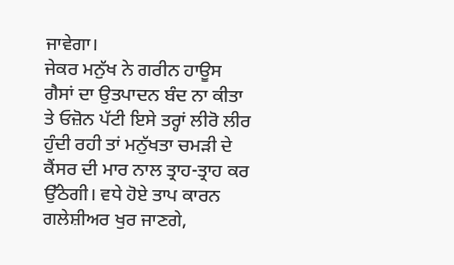ਜਾਵੇਗਾ।
ਜੇਕਰ ਮਨੁੱਖ ਨੇ ਗਰੀਨ ਹਾਊਸ ਗੈਸਾਂ ਦਾ ਉਤਪਾਦਨ ਬੰਦ ਨਾ ਕੀਤਾ ਤੇ ਓਜ਼ੋਨ ਪੱਟੀ ਇਸੇ ਤਰ੍ਹਾਂ ਲੀਰੋ ਲੀਰ ਹੁੰਦੀ ਰਹੀ ਤਾਂ ਮਨੁੱਖਤਾ ਚਮੜੀ ਦੇ ਕੈਂਸਰ ਦੀ ਮਾਰ ਨਾਲ ਤ੍ਰਾਹ-ਤ੍ਰਾਹ ਕਰ ਉੱਠੇਗੀ। ਵਧੇ ਹੋਏ ਤਾਪ ਕਾਰਨ ਗਲੇਸ਼ੀਅਰ ਖੁਰ ਜਾਣਗੇ,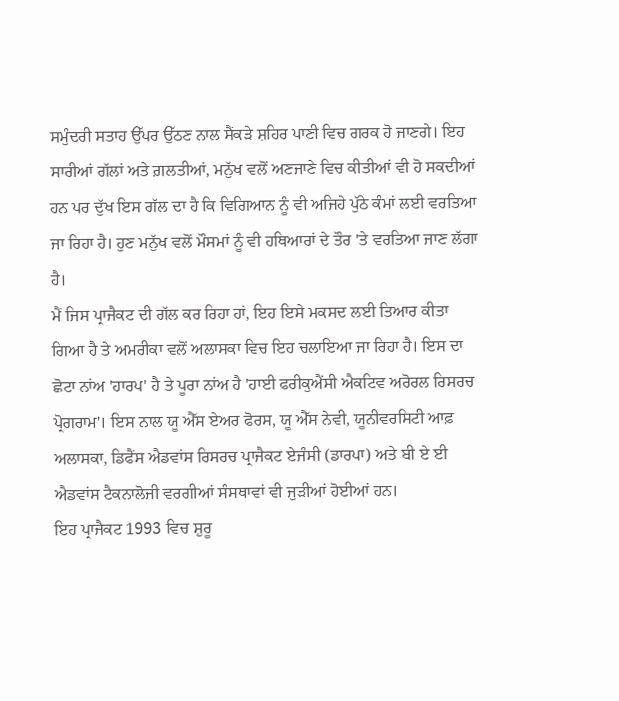ਸਮੁੰਦਰੀ ਸਤਾਹ ਉੱਪਰ ਉੱਠਣ ਨਾਲ ਸੈਂਕੜੇ ਸ਼ਹਿਰ ਪਾਣੀ ਵਿਚ ਗਰਕ ਹੋ ਜਾਣਗੇ। ਇਹ ਸਾਰੀਆਂ ਗੱਲਾਂ ਅਤੇ ਗ਼ਲਤੀਆਂ, ਮਨੁੱਖ ਵਲੋਂ ਅਣਜਾਣੇ ਵਿਚ ਕੀਤੀਆਂ ਵੀ ਹੋ ਸਕਦੀਆਂ ਹਨ ਪਰ ਦੁੱਖ ਇਸ ਗੱਲ ਦਾ ਹੈ ਕਿ ਵਿਗਿਆਨ ਨੂੰ ਵੀ ਅਜਿਹੇ ਪੁੱਠੇ ਕੰਮਾਂ ਲਈ ਵਰਤਿਆ ਜਾ ਰਿਹਾ ਹੈ। ਹੁਣ ਮਨੁੱਖ ਵਲੋਂ ਮੌਸਮਾਂ ਨੂੰ ਵੀ ਹਥਿਆਰਾਂ ਦੇ ਤੌਰ 'ਤੇ ਵਰਤਿਆ ਜਾਣ ਲੱਗਾ ਹੈ।
ਮੈਂ ਜਿਸ ਪ੍ਰਾਜੈਕਟ ਦੀ ਗੱਲ ਕਰ ਰਿਹਾ ਹਾਂ, ਇਹ ਇਸੇ ਮਕਸਦ ਲਈ ਤਿਆਰ ਕੀਤਾ ਗਿਆ ਹੈ ਤੇ ਅਮਰੀਕਾ ਵਲੋਂ ਅਲਾਸਕਾ ਵਿਚ ਇਹ ਚਲਾਇਆ ਜਾ ਰਿਹਾ ਹੈ। ਇਸ ਦਾ ਛੋਟਾ ਨਾਂਅ 'ਹਾਰਪ' ਹੈ ਤੇ ਪੂਰਾ ਨਾਂਅ ਹੈ 'ਹਾਈ ਫਰੀਕੁਐਂਸੀ ਐਕਟਿਵ ਅਰੋਰਲ ਰਿਸਰਚ ਪ੍ਰੋਗਰਾਮ'। ਇਸ ਨਾਲ ਯੂ ਐੱਸ ਏਅਰ ਫੋਰਸ, ਯੂ ਐੱਸ ਨੇਵੀ, ਯੂਨੀਵਰਸਿਟੀ ਆਫ਼ ਅਲਾਸਕਾ, ਡਿਫੈਂਸ ਐਡਵਾਂਸ ਰਿਸਰਚ ਪ੍ਰਾਜੈਕਟ ਏਜੰਸੀ (ਡਾਰਪਾ) ਅਤੇ ਬੀ ਏ ਈ ਐਡਵਾਂਸ ਟੈਕਨਾਲੋਜੀ ਵਰਗੀਆਂ ਸੰਸਥਾਵਾਂ ਵੀ ਜੁੜੀਆਂ ਹੋਈਆਂ ਹਨ।
ਇਹ ਪ੍ਰਾਜੈਕਟ 1993 ਵਿਚ ਸ਼ੁਰੂ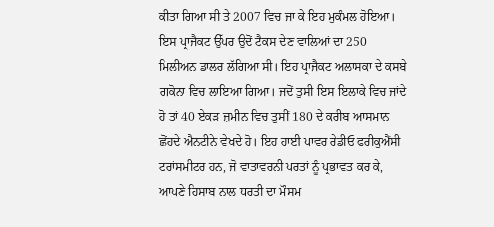ਕੀਤਾ ਗਿਆ ਸੀ ਤੇ 2007 ਵਿਚ ਜਾ ਕੇ ਇਹ ਮੁਕੰਮਲ ਹੋਇਆ। ਇਸ ਪ੍ਰਾਜੈਕਟ ਉੱਪਰ ਉਦੋਂ ਟੈਕਸ ਦੇਣ ਵਾਲਿਆਂ ਦਾ 250 ਮਿਲੀਅਨ ਡਾਲਰ ਲੱਗਿਆ ਸੀ। ਇਹ ਪ੍ਰਾਜੈਕਟ ਅਲਾਸਕਾ ਦੇ ਕਸਬੇ ਗਕੋਨਾ ਵਿਚ ਲਾਇਆ ਗਿਆ। ਜਦੋਂ ਤੁਸੀ ਇਸ ਇਲਾਕੇ ਵਿਚ ਜਾਂਦੇ ਹੋ ਤਾਂ 40 ਏਕੜ ਜ਼ਮੀਨ ਵਿਚ ਤੁਸੀਂ 180 ਦੇ ਕਰੀਬ ਆਸਮਾਨ ਛੋਂਹਦੇ ਐਨਟੀਨੇ ਵੇਖਦੇ ਹੋ। ਇਹ ਹਾਈ ਪਾਵਰ ਰੇਡੀਓ ਫਰੀਕੁਐਂਸੀ ਟਰਾਂਸਮੀਟਰ ਹਨ, ਜੋ ਵਾਤਾਵਰਨੀ ਪਰਤਾਂ ਨੂੰ ਪ੍ਰਭਾਵਤ ਕਰ ਕੇ, ਆਪਣੇ ਹਿਸਾਬ ਨਾਲ ਧਰਤੀ ਦਾ ਮੌਸਮ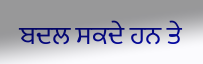ਬਦਲ ਸਕਦੇ ਹਨ ਤੇ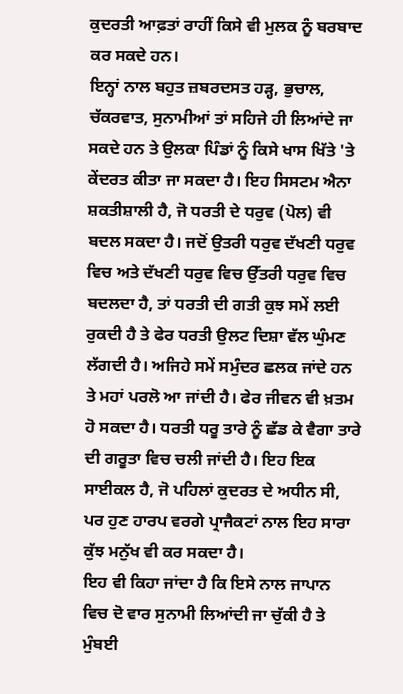ਕੁਦਰਤੀ ਆਫ਼ਤਾਂ ਰਾਹੀਂ ਕਿਸੇ ਵੀ ਮੁਲਕ ਨੂੰ ਬਰਬਾਦ ਕਰ ਸਕਦੇ ਹਨ।
ਇਨ੍ਹਾਂ ਨਾਲ ਬਹੁਤ ਜ਼ਬਰਦਸਤ ਹੜ੍ਹ, ਭੁਚਾਲ, ਚੱਕਰਵਾਤ, ਸੁਨਾਮੀਆਂ ਤਾਂ ਸਹਿਜੇ ਹੀ ਲਿਆਂਦੇ ਜਾ ਸਕਦੇ ਹਨ ਤੇ ਉਲਕਾ ਪਿੰਡਾਂ ਨੂੰ ਕਿਸੇ ਖਾਸ ਖਿੱਤੇ 'ਤੇ ਕੇਂਦਰਤ ਕੀਤਾ ਜਾ ਸਕਦਾ ਹੈ। ਇਹ ਸਿਸਟਮ ਐਨਾ ਸ਼ਕਤੀਸ਼ਾਲੀ ਹੈ, ਜੋ ਧਰਤੀ ਦੇ ਧਰੁਵ (ਪੋਲ) ਵੀ ਬਦਲ ਸਕਦਾ ਹੈ। ਜਦੋਂ ਉਤਰੀ ਧਰੁਵ ਦੱਖਣੀ ਧਰੁਵ ਵਿਚ ਅਤੇ ਦੱਖਣੀ ਧਰੁਵ ਵਿਚ ਉੱਤਰੀ ਧਰੁਵ ਵਿਚ ਬਦਲਦਾ ਹੈ, ਤਾਂ ਧਰਤੀ ਦੀ ਗਤੀ ਕੁਝ ਸਮੇਂ ਲਈ ਰੁਕਦੀ ਹੈ ਤੇ ਫੇਰ ਧਰਤੀ ਉਲਟ ਦਿਸ਼ਾ ਵੱਲ ਘੁੰਮਣ ਲੱਗਦੀ ਹੈ। ਅਜਿਹੇ ਸਮੇਂ ਸਮੁੰਦਰ ਛਲਕ ਜਾਂਦੇ ਹਨ ਤੇ ਮਹਾਂ ਪਰਲੋ ਆ ਜਾਂਦੀ ਹੈ। ਫੇਰ ਜੀਵਨ ਵੀ ਖ਼ਤਮ ਹੋ ਸਕਦਾ ਹੈ। ਧਰਤੀ ਧਰੂ ਤਾਰੇ ਨੂੰ ਛੱਡ ਕੇ ਵੈਗਾ ਤਾਰੇ ਦੀ ਗਰੂਤਾ ਵਿਚ ਚਲੀ ਜਾਂਦੀ ਹੈ। ਇਹ ਇਕ ਸਾਈਕਲ ਹੈ, ਜੋ ਪਹਿਲਾਂ ਕੁਦਰਤ ਦੇ ਅਧੀਨ ਸੀ, ਪਰ ਹੁਣ ਹਾਰਪ ਵਰਗੇ ਪ੍ਰਾਜੈਕਟਾਂ ਨਾਲ ਇਹ ਸਾਰਾ ਕੁੱਝ ਮਨੁੱਖ ਵੀ ਕਰ ਸਕਦਾ ਹੈ।
ਇਹ ਵੀ ਕਿਹਾ ਜਾਂਦਾ ਹੈ ਕਿ ਇਸੇ ਨਾਲ ਜਾਪਾਨ ਵਿਚ ਦੋ ਵਾਰ ਸੁਨਾਮੀ ਲਿਆਂਦੀ ਜਾ ਚੁੱਕੀ ਹੈ ਤੇ ਮੁੰਬਈ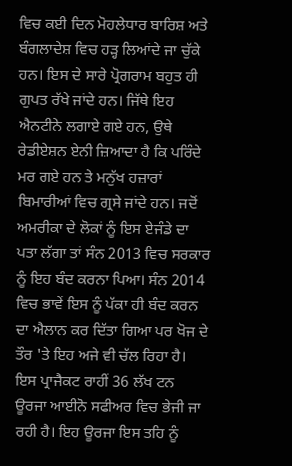ਵਿਚ ਕਈ ਦਿਨ ਮੋਹਲੇਧਾਰ ਬਾਰਿਸ਼ ਅਤੇ ਬੰਗਲਾਦੇਸ਼ ਵਿਚ ਹੜ੍ਹ ਲਿਆਂਦੇ ਜਾ ਚੁੱਕੇ ਹਨ। ਇਸ ਦੇ ਸਾਰੇ ਪ੍ਰੋਗਰਾਮ ਬਹੁਤ ਹੀ ਗੁਪਤ ਰੱਖੇ ਜਾਂਦੇ ਹਨ। ਜਿੱਥੇ ਇਹ ਐਨਟੀਨੇ ਲਗਾਏ ਗਏ ਹਨ, ਉਥੇ ਰੇਡੀਏਸ਼ਨ ਏਨੀ ਜ਼ਿਆਦਾ ਹੈ ਕਿ ਪਰਿੰਦੇ ਮਰ ਗਏ ਹਨ ਤੇ ਮਨੁੱਖ ਹਜ਼ਾਰਾਂ ਬਿਮਾਰੀਆਂ ਵਿਚ ਗ੍ਰਸੇ ਜਾਂਦੇ ਹਨ। ਜਦੋਂ ਅਮਰੀਕਾ ਦੇ ਲੋਕਾਂ ਨੂੰ ਇਸ ਏਜੰਡੇ ਦਾ ਪਤਾ ਲੱਗਾ ਤਾਂ ਸੰਨ 2013 ਵਿਚ ਸਰਕਾਰ ਨੂੰ ਇਹ ਬੰਦ ਕਰਨਾ ਪਿਆ। ਸੰਨ 2014 ਵਿਚ ਭਾਵੇਂ ਇਸ ਨੂੰ ਪੱਕਾ ਹੀ ਬੰਦ ਕਰਨ ਦਾ ਐਲਾਨ ਕਰ ਦਿੱਤਾ ਗਿਆ ਪਰ ਖੋਜ ਦੇ ਤੌਰ 'ਤੇ ਇਹ ਅਜੇ ਵੀ ਚੱਲ ਰਿਹਾ ਹੈ।
ਇਸ ਪ੍ਰਾਜੈਕਟ ਰਾਹੀਂ 36 ਲੱਖ ਟਨ ਊਰਜਾ ਆਈਨੋ ਸਫੀਅਰ ਵਿਚ ਭੇਜੀ ਜਾ ਰਹੀ ਹੈ। ਇਹ ਊਰਜਾ ਇਸ ਤਹਿ ਨੂੰ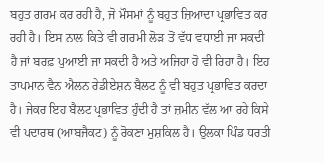ਬਹੁਤ ਗਰਮ ਕਰ ਰਹੀ ਹੈ, ਜੋ ਮੌਸਮਾਂ ਨੂੰ ਬਹੁਤ ਜ਼ਿਆਦਾ ਪ੍ਰਭਾਵਿਤ ਕਰ ਰਹੀ ਹੈ। ਇਸ ਨਾਲ ਕਿਤੇ ਵੀ ਗਰਮੀ ਲੋੜ ਤੋਂ ਵੱਧ ਵਧਾਈ ਜਾ ਸਕਦੀ ਹੈ ਜਾਂ ਬਰਫ਼ ਪੁਆਈ ਜਾ ਸਕਦੀ ਹੈ ਅਤੇ ਅਜਿਹਾ ਹੋ ਵੀ ਰਿਹਾ ਹੈ। ਇਹ ਤਾਪਮਾਨ ਵੈਨ ਐਲਨ ਰੇਡੀਏਸ਼ਨ ਬੈਲਟ ਨੂੰ ਵੀ ਬਹੁਤ ਪ੍ਰਭਾਵਿਤ ਕਰਦਾ ਹੈ। ਜੇਕਰ ਇਹ ਬੈਲਟ ਪ੍ਰਭਾਵਿਤ ਹੁੰਦੀ ਹੈ ਤਾਂ ਜ਼ਮੀਨ ਵੱਲ ਆ ਰਹੇ ਕਿਸੇ ਵੀ ਪਦਾਰਥ (ਆਬਜੈਕਟ) ਨੂੰ ਰੋਕਣਾ ਮੁਸ਼ਕਿਲ ਹੈ। ਉਲਕਾ ਪਿੰਡ ਧਰਤੀ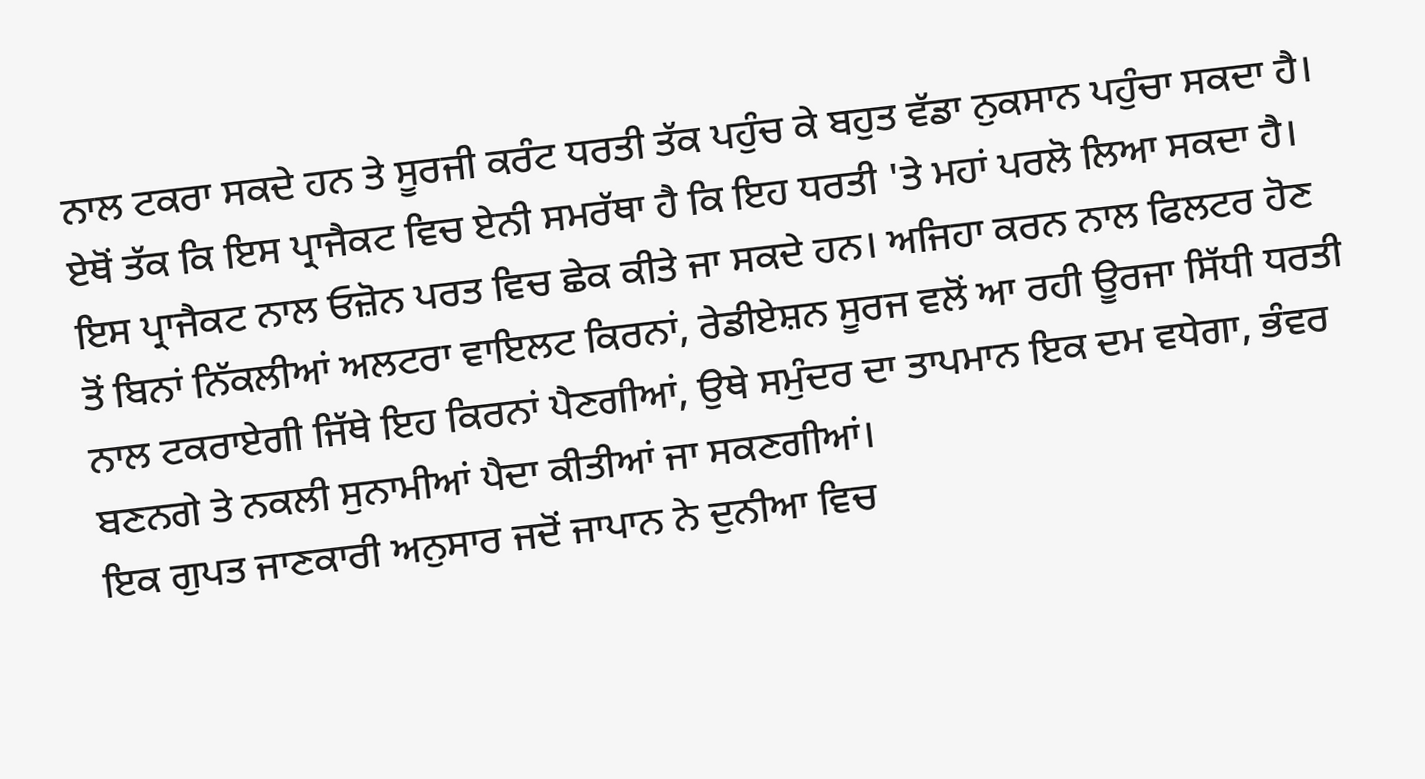ਨਾਲ ਟਕਰਾ ਸਕਦੇ ਹਨ ਤੇ ਸੂਰਜੀ ਕਰੰਟ ਧਰਤੀ ਤੱਕ ਪਹੁੰਚ ਕੇ ਬਹੁਤ ਵੱਡਾ ਨੁਕਸਾਨ ਪਹੁੰਚਾ ਸਕਦਾ ਹੈ। ਏਥੋਂ ਤੱਕ ਕਿ ਇਸ ਪ੍ਰਾਜੈਕਟ ਵਿਚ ਏਨੀ ਸਮਰੱਥਾ ਹੈ ਕਿ ਇਹ ਧਰਤੀ 'ਤੇ ਮਹਾਂ ਪਰਲੋ ਲਿਆ ਸਕਦਾ ਹੈ।
ਇਸ ਪ੍ਰਾਜੈਕਟ ਨਾਲ ਓਜ਼ੋਨ ਪਰਤ ਵਿਚ ਛੇਕ ਕੀਤੇ ਜਾ ਸਕਦੇ ਹਨ। ਅਜਿਹਾ ਕਰਨ ਨਾਲ ਫਿਲਟਰ ਹੋਣ ਤੋਂ ਬਿਨਾਂ ਨਿੱਕਲੀਆਂ ਅਲਟਰਾ ਵਾਇਲਟ ਕਿਰਨਾਂ, ਰੇਡੀਏਸ਼ਨ ਸੂਰਜ ਵਲੋਂ ਆ ਰਹੀ ਊਰਜਾ ਸਿੱਧੀ ਧਰਤੀ ਨਾਲ ਟਕਰਾਏਗੀ ਜਿੱਥੇ ਇਹ ਕਿਰਨਾਂ ਪੈਣਗੀਆਂ, ਉਥੇ ਸਮੁੰਦਰ ਦਾ ਤਾਪਮਾਨ ਇਕ ਦਮ ਵਧੇਗਾ, ਭੰਵਰ ਬਣਨਗੇ ਤੇ ਨਕਲੀ ਸੁਨਾਮੀਆਂ ਪੈਦਾ ਕੀਤੀਆਂ ਜਾ ਸਕਣਗੀਆਂ।
ਇਕ ਗੁਪਤ ਜਾਣਕਾਰੀ ਅਨੁਸਾਰ ਜਦੋਂ ਜਾਪਾਨ ਨੇ ਦੁਨੀਆ ਵਿਚ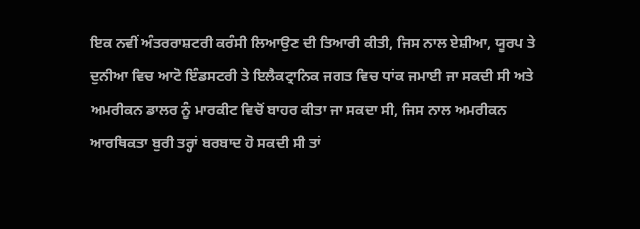ਇਕ ਨਵੀਂ ਅੰਤਰਰਾਸ਼ਟਰੀ ਕਰੰਸੀ ਲਿਆਉਣ ਦੀ ਤਿਆਰੀ ਕੀਤੀ, ਜਿਸ ਨਾਲ ਏਸ਼ੀਆ, ਯੂਰਪ ਤੇ ਦੁਨੀਆ ਵਿਚ ਆਟੋ ਇੰਡਸਟਰੀ ਤੇ ਇਲੈਕਟ੍ਰਾਨਿਕ ਜਗਤ ਵਿਚ ਧਾਂਕ ਜਮਾਈ ਜਾ ਸਕਦੀ ਸੀ ਅਤੇ ਅਮਰੀਕਨ ਡਾਲਰ ਨੂੰ ਮਾਰਕੀਟ ਵਿਚੋਂ ਬਾਹਰ ਕੀਤਾ ਜਾ ਸਕਦਾ ਸੀ, ਜਿਸ ਨਾਲ ਅਮਰੀਕਨ ਆਰਥਿਕਤਾ ਬੁਰੀ ਤਰ੍ਹਾਂ ਬਰਬਾਦ ਹੋ ਸਕਦੀ ਸੀ ਤਾਂ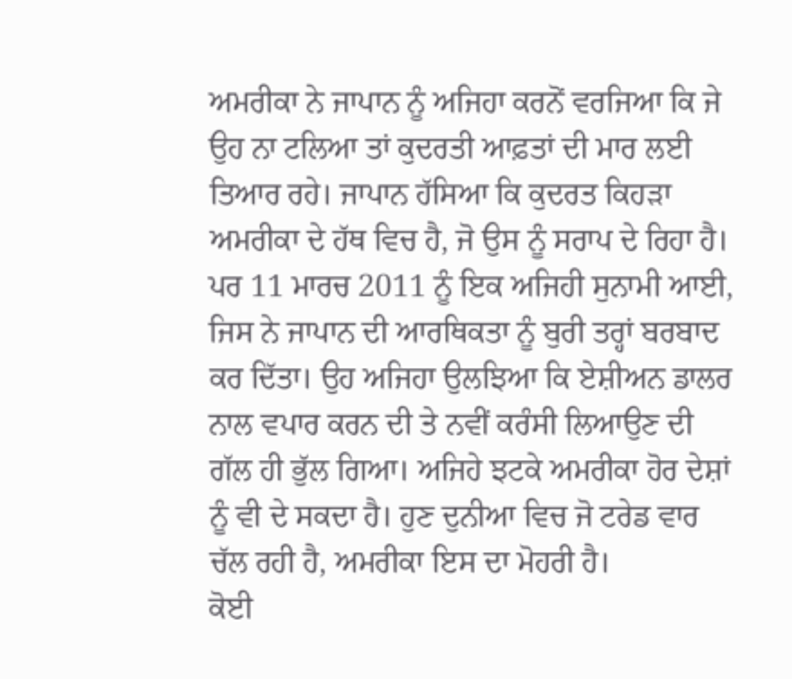ਅਮਰੀਕਾ ਨੇ ਜਾਪਾਨ ਨੂੰ ਅਜਿਹਾ ਕਰਨੋਂ ਵਰਜਿਆ ਕਿ ਜੇ ਉਹ ਨਾ ਟਲਿਆ ਤਾਂ ਕੁਦਰਤੀ ਆਫ਼ਤਾਂ ਦੀ ਮਾਰ ਲਈ ਤਿਆਰ ਰਹੇ। ਜਾਪਾਨ ਹੱਸਿਆ ਕਿ ਕੁਦਰਤ ਕਿਹੜਾ ਅਮਰੀਕਾ ਦੇ ਹੱਥ ਵਿਚ ਹੈ, ਜੋ ਉਸ ਨੂੰ ਸਰਾਪ ਦੇ ਰਿਹਾ ਹੈ। ਪਰ 11 ਮਾਰਚ 2011 ਨੂੰ ਇਕ ਅਜਿਹੀ ਸੁਨਾਮੀ ਆਈ, ਜਿਸ ਨੇ ਜਾਪਾਨ ਦੀ ਆਰਥਿਕਤਾ ਨੂੰ ਬੁਰੀ ਤਰ੍ਹਾਂ ਬਰਬਾਦ ਕਰ ਦਿੱਤਾ। ਉਹ ਅਜਿਹਾ ਉਲਝਿਆ ਕਿ ਏਸ਼ੀਅਨ ਡਾਲਰ ਨਾਲ ਵਪਾਰ ਕਰਨ ਦੀ ਤੇ ਨਵੀਂ ਕਰੰਸੀ ਲਿਆਉਣ ਦੀ ਗੱਲ ਹੀ ਭੁੱਲ ਗਿਆ। ਅਜਿਹੇ ਝਟਕੇ ਅਮਰੀਕਾ ਹੋਰ ਦੇਸ਼ਾਂ ਨੂੰ ਵੀ ਦੇ ਸਕਦਾ ਹੈ। ਹੁਣ ਦੁਨੀਆ ਵਿਚ ਜੋ ਟਰੇਡ ਵਾਰ ਚੱਲ ਰਹੀ ਹੈ, ਅਮਰੀਕਾ ਇਸ ਦਾ ਮੋਹਰੀ ਹੈ।
ਕੋਈ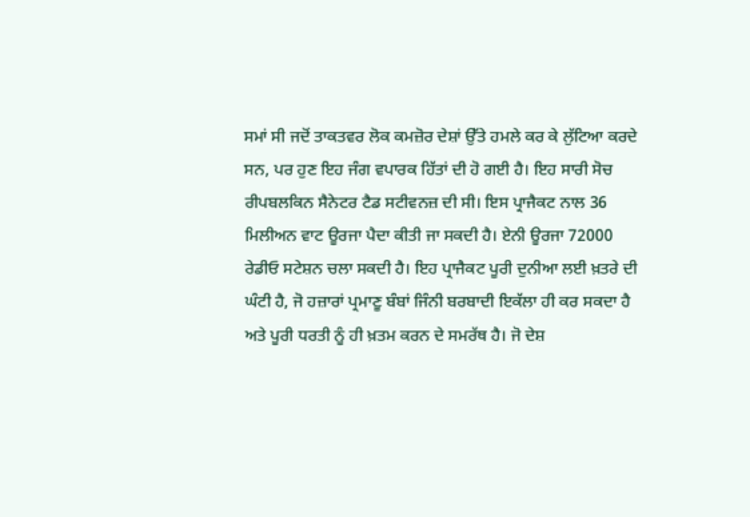ਸਮਾਂ ਸੀ ਜਦੋਂ ਤਾਕਤਵਰ ਲੋਕ ਕਮਜ਼ੋਰ ਦੇਸ਼ਾਂ ਉੱਤੇ ਹਮਲੇ ਕਰ ਕੇ ਲੁੱਟਿਆ ਕਰਦੇ ਸਨ, ਪਰ ਹੁਣ ਇਹ ਜੰਗ ਵਪਾਰਕ ਹਿੱਤਾਂ ਦੀ ਹੋ ਗਈ ਹੈ। ਇਹ ਸਾਰੀ ਸੋਚ ਰੀਪਬਲਕਿਨ ਸੈਨੇਟਰ ਟੈਡ ਸਟੀਵਨਜ਼ ਦੀ ਸੀ। ਇਸ ਪ੍ਰਾਜੈਕਟ ਨਾਲ 36 ਮਿਲੀਅਨ ਵਾਟ ਊਰਜਾ ਪੈਦਾ ਕੀਤੀ ਜਾ ਸਕਦੀ ਹੈ। ਏਨੀ ਊਰਜਾ 72000 ਰੇਡੀਓ ਸਟੇਸ਼ਨ ਚਲਾ ਸਕਦੀ ਹੈ। ਇਹ ਪ੍ਰਾਜੈਕਟ ਪੂਰੀ ਦੁਨੀਆ ਲਈ ਖ਼ਤਰੇ ਦੀ ਘੰਟੀ ਹੈ, ਜੋ ਹਜ਼ਾਰਾਂ ਪ੍ਰਮਾਣੂ ਬੰਬਾਂ ਜਿੰਨੀ ਬਰਬਾਦੀ ਇਕੱਲਾ ਹੀ ਕਰ ਸਕਦਾ ਹੈ ਅਤੇ ਪੂਰੀ ਧਰਤੀ ਨੂੰ ਹੀ ਖ਼ਤਮ ਕਰਨ ਦੇ ਸਮਰੱਥ ਹੈ। ਜੋ ਦੇਸ਼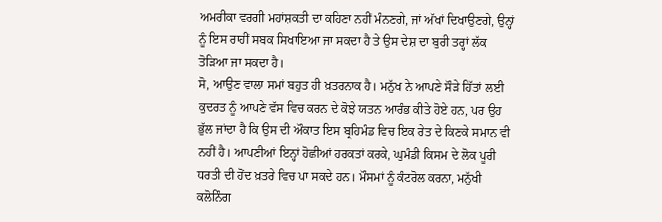ਅਮਰੀਕਾ ਵਰਗੀ ਮਹਾਂਸ਼ਕਤੀ ਦਾ ਕਹਿਣਾ ਨਹੀਂ ਮੰਨਣਗੇ, ਜਾਂ ਅੱਖਾਂ ਦਿਖਾਉਣਗੇ, ਉਨ੍ਹਾਂ ਨੂੰ ਇਸ ਰਾਹੀਂ ਸਬਕ ਸਿਖਾਇਆ ਜਾ ਸਕਦਾ ਹੈ ਤੇ ਉਸ ਦੇਸ਼ ਦਾ ਬੁਰੀ ਤਰ੍ਹਾਂ ਲੱਕ ਤੋੜਿਆ ਜਾ ਸਕਦਾ ਹੈ।
ਸੋ, ਆਉਣ ਵਾਲਾ ਸਮਾਂ ਬਹੁਤ ਹੀ ਖ਼ਤਰਨਾਕ ਹੈ। ਮਨੁੱਖ ਨੇ ਆਪਣੇ ਸੌੜੇ ਹਿੱਤਾਂ ਲਈ ਕੁਦਰਤ ਨੂੰ ਆਪਣੇ ਵੱਸ ਵਿਚ ਕਰਨ ਦੇ ਕੋਝੇ ਯਤਨ ਆਰੰਭ ਕੀਤੇ ਹੋਏ ਹਨ, ਪਰ ਉਹ ਭੁੱਲ ਜਾਂਦਾ ਹੈ ਕਿ ਉਸ ਦੀ ਔਕਾਤ ਇਸ ਬ੍ਰਹਿਮੰਡ ਵਿਚ ਇਕ ਰੇਤ ਦੇ ਕਿਣਕੇ ਸਮਾਨ ਵੀ ਨਹੀਂ ਹੈ। ਆਪਣੀਆਂ ਇਨ੍ਹਾਂ ਹੋਛੀਆਂ ਹਰਕਤਾਂ ਕਰਕੇ, ਘੁਮੰਡੀ ਕਿਸਮ ਦੇ ਲੋਕ ਪੂਰੀ ਧਰਤੀ ਦੀ ਹੋਂਦ ਖ਼ਤਰੇ ਵਿਚ ਪਾ ਸਕਦੇ ਹਨ। ਮੌਸਮਾਂ ਨੂੰ ਕੰਟਰੋਲ ਕਰਨਾ, ਮਨੁੱਖੀ ਕਲੋਨਿੰਗ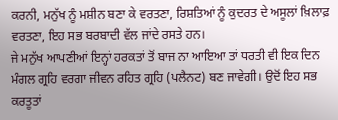ਕਰਨੀ, ਮਨੁੱਖ ਨੂੰ ਮਸ਼ੀਨ ਬਣਾ ਕੇ ਵਰਤਣਾ, ਰਿਸ਼ਤਿਆਂ ਨੂੰ ਕੁਦਰਤ ਦੇ ਅਸੂਲਾਂ ਖ਼ਿਲਾਫ਼ ਵਰਤਣਾ, ਇਹ ਸਭ ਬਰਬਾਦੀ ਵੱਲ ਜਾਂਦੇ ਰਸਤੇ ਹਨ।
ਜੇ ਮਨੁੱਖ ਆਪਣੀਆਂ ਇਨ੍ਹਾਂ ਹਰਕਤਾਂ ਤੋਂ ਬਾਜ ਨਾ ਆਇਆ ਤਾਂ ਧਰਤੀ ਵੀ ਇਕ ਦਿਨ ਮੰਗਲ ਗ੍ਰਹਿ ਵਰਗਾ ਜੀਵਨ ਰਹਿਤ ਗ੍ਰਹਿ (ਪਲੈਨਟ) ਬਣ ਜਾਵੇਗੀ। ਉਦੋਂ ਇਹ ਸਭ ਕਰਤੂਤਾਂ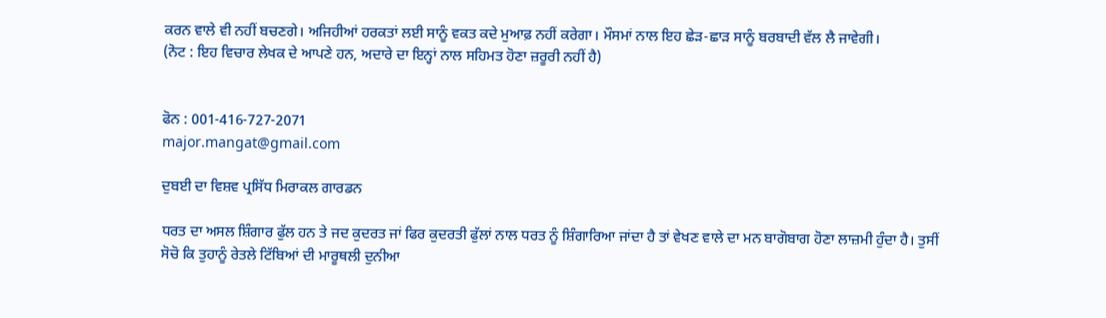ਕਰਨ ਵਾਲੇ ਵੀ ਨਹੀਂ ਬਚਣਗੇ। ਅਜਿਹੀਆਂ ਹਰਕਤਾਂ ਲਈ ਸਾਨੂੰ ਵਕਤ ਕਦੇ ਮੁਆਫ਼ ਨਹੀਂ ਕਰੇਗਾ। ਮੌਸਮਾਂ ਨਾਲ ਇਹ ਛੇੜ-ਛਾੜ ਸਾਨੂੰ ਬਰਬਾਦੀ ਵੱਲ ਲੈ ਜਾਵੇਗੀ।
(ਨੋਟ : ਇਹ ਵਿਚਾਰ ਲੇਖਕ ਦੇ ਆਪਣੇ ਹਨ, ਅਦਾਰੇ ਦਾ ਇਨ੍ਹਾਂ ਨਾਲ ਸਹਿਮਤ ਹੋਣਾ ਜ਼ਰੂਰੀ ਨਹੀਂ ਹੈ)


ਫੋਨ : 001-416-727-2071
major.mangat@gmail.com

ਦੁਬਈ ਦਾ ਵਿਸ਼ਵ ਪ੍ਰਸਿੱਧ ਮਿਰਾਕਲ ਗਾਰਡਨ

ਧਰਤ ਦਾ ਅਸਲ ਸ਼ਿੰਗਾਰ ਫੁੱਲ ਹਨ ਤੇ ਜਦ ਕੁਦਰਤ ਜਾਂ ਫਿਰ ਕੁਦਰਤੀ ਫੁੱਲਾਂ ਨਾਲ ਧਰਤ ਨੂੰ ਸ਼ਿੰਗਾਰਿਆ ਜਾਂਦਾ ਹੈ ਤਾਂ ਵੇਖਣ ਵਾਲੇ ਦਾ ਮਨ ਬਾਗੋਬਾਗ ਹੋਣਾ ਲਾਜ਼ਮੀ ਹੁੰਦਾ ਹੈ। ਤੁਸੀਂ ਸੋਚੋ ਕਿ ਤੁਹਾਨੂੰ ਰੇਤਲੇ ਟਿੱਬਿਆਂ ਦੀ ਮਾਰੂਥਲੀ ਦੁਨੀਆ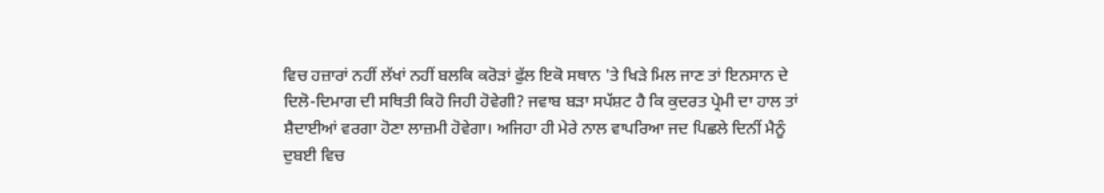ਵਿਚ ਹਜ਼ਾਰਾਂ ਨਹੀਂ ਲੱਖਾਂ ਨਹੀਂ ਬਲਕਿ ਕਰੋੜਾਂ ਫੁੱਲ ਇਕੋ ਸਥਾਨ 'ਤੇ ਖਿੜੇ ਮਿਲ ਜਾਣ ਤਾਂ ਇਨਸਾਨ ਦੇ ਦਿਲੋ-ਦਿਮਾਗ ਦੀ ਸਥਿਤੀ ਕਿਹੋ ਜਿਹੀ ਹੋਵੇਗੀ? ਜਵਾਬ ਬੜਾ ਸਪੱਸ਼ਟ ਹੈ ਕਿ ਕੁਦਰਤ ਪ੍ਰੇਮੀ ਦਾ ਹਾਲ ਤਾਂ ਸ਼ੈਦਾਈਆਂ ਵਰਗਾ ਹੋਣਾ ਲਾਜ਼ਮੀ ਹੋਵੇਗਾ। ਅਜਿਹਾ ਹੀ ਮੇਰੇ ਨਾਲ ਵਾਪਰਿਆ ਜਦ ਪਿਛਲੇ ਦਿਨੀਂ ਮੈਨੂੰ ਦੁਬਈ ਵਿਚ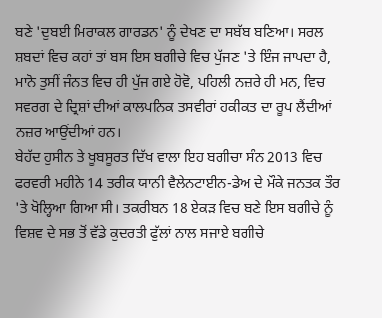ਬਣੇ 'ਦੁਬਈ ਮਿਰਾਕਲ ਗਾਰਡਨ' ਨੂੰ ਦੇਖਣ ਦਾ ਸਬੱਬ ਬਣਿਆ। ਸਰਲ ਸ਼ਬਦਾਂ ਵਿਚ ਕਹਾਂ ਤਾਂ ਬਸ ਇਸ ਬਗੀਚੇ ਵਿਚ ਪੁੱਜਣ 'ਤੇ ਇੰਜ ਜਾਪਦਾ ਹੈ, ਮਾਨੋ ਤੁਸੀਂ ਜੰਨਤ ਵਿਚ ਹੀ ਪੁੱਜ ਗਏ ਹੋਵੋ, ਪਹਿਲੀ ਨਜ਼ਰੇ ਹੀ ਮਨ, ਵਿਚ ਸਵਰਗ ਦੇ ਦ੍ਰਿਸ਼ਾਂ ਦੀਆਂ ਕਾਲਪਨਿਕ ਤਸਵੀਰਾਂ ਹਕੀਕਤ ਦਾ ਰੂਪ ਲੈਂਦੀਆਂ ਨਜ਼ਰ ਆਉਂਦੀਆਂ ਹਨ।
ਬੇਹੱਦ ਹੁਸੀਨ ਤੇ ਖੂਬਸੂਰਤ ਦਿੱਖ ਵਾਲਾ ਇਹ ਬਗੀਚਾ ਸੰਨ 2013 ਵਿਚ ਫਰਵਰੀ ਮਹੀਨੇ 14 ਤਰੀਕ ਯਾਨੀ ਵੈਲੇਨਟਾਈਨ-ਡੇਅ ਦੇ ਮੌਕੇ ਜਨਤਕ ਤੌਰ 'ਤੇ ਖੋਲ੍ਹਿਆ ਗਿਆ ਸੀ। ਤਕਰੀਬਨ 18 ਏਕੜ ਵਿਚ ਬਣੇ ਇਸ ਬਗੀਚੇ ਨੂੰ ਵਿਸ਼ਵ ਦੇ ਸਭ ਤੋਂ ਵੱਡੇ ਕੁਦਰਤੀ ਫੁੱਲਾਂ ਨਾਲ ਸਜਾਏ ਬਗੀਚੇ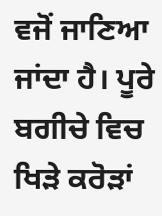ਵਜੋਂ ਜਾਣਿਆ ਜਾਂਦਾ ਹੈ। ਪੂਰੇ ਬਗੀਚੇ ਵਿਚ ਖਿੜੇ ਕਰੋੜਾਂ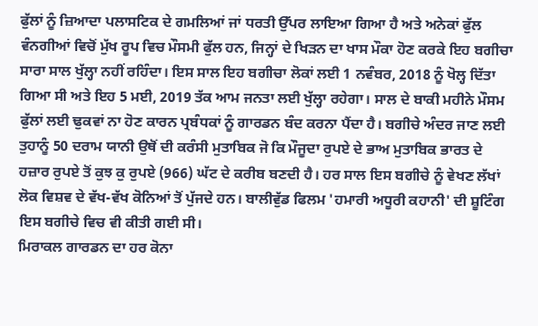ਫੁੱਲਾਂ ਨੂੰ ਜ਼ਿਆਦਾ ਪਲਾਸਟਿਕ ਦੇ ਗਮਲਿਆਂ ਜਾਂ ਧਰਤੀ ਉੱਪਰ ਲਾਇਆ ਗਿਆ ਹੈ ਅਤੇ ਅਨੇਕਾਂ ਫੁੱਲ ਵੰਨਗੀਆਂ ਵਿਚੋਂ ਮੁੱਖ ਰੂਪ ਵਿਚ ਮੌਸਮੀ ਫੁੱਲ ਹਨ, ਜਿਨ੍ਹਾਂ ਦੇ ਖਿੜਨ ਦਾ ਖਾਸ ਮੌਕਾ ਹੋਣ ਕਰਕੇ ਇਹ ਬਗੀਚਾ ਸਾਰਾ ਸਾਲ ਖੁੱਲ੍ਹਾ ਨਹੀਂ ਰਹਿੰਦਾ। ਇਸ ਸਾਲ ਇਹ ਬਗੀਚਾ ਲੋਕਾਂ ਲਈ 1 ਨਵੰਬਰ, 2018 ਨੂੰ ਖੋਲ੍ਹ ਦਿੱਤਾ ਗਿਆ ਸੀ ਅਤੇ ਇਹ 5 ਮਈ, 2019 ਤੱਕ ਆਮ ਜਨਤਾ ਲਈ ਖੁੱਲ੍ਹਾ ਰਹੇਗਾ। ਸਾਲ ਦੇ ਬਾਕੀ ਮਹੀਨੇ ਮੌਸਮ ਫੁੱਲਾਂ ਲਈ ਢੁਕਵਾਂ ਨਾ ਹੋਣ ਕਾਰਨ ਪ੍ਰਬੰਧਕਾਂ ਨੂੰ ਗਾਰਡਨ ਬੰਦ ਕਰਨਾ ਪੈਂਦਾ ਹੈ। ਬਗੀਚੇ ਅੰਦਰ ਜਾਣ ਲਈ ਤੁਹਾਨੂੰ 50 ਦਰਾਮ ਯਾਨੀ ਉਥੋਂ ਦੀ ਕਰੰਸੀ ਮੁਤਾਬਿਕ ਜੋ ਕਿ ਮੌਜੂਦਾ ਰੁਪਏ ਦੇ ਭਾਅ ਮੁਤਾਬਿਕ ਭਾਰਤ ਦੇ ਹਜ਼ਾਰ ਰੁਪਏ ਤੋਂ ਕੁਝ ਕੁ ਰੁਪਏ (966) ਘੱਟ ਦੇ ਕਰੀਬ ਬਣਦੀ ਹੈ। ਹਰ ਸਾਲ ਇਸ ਬਗੀਚੇ ਨੂੰ ਵੇਖਣ ਲੱਖਾਂ ਲੋਕ ਵਿਸ਼ਵ ਦੇ ਵੱਖ-ਵੱਖ ਕੋਨਿਆਂ ਤੋਂ ਪੁੱਜਦੇ ਹਨ। ਬਾਲੀਵੁੱਡ ਫਿਲਮ 'ਹਮਾਰੀ ਅਧੂਰੀ ਕਹਾਨੀ' ਦੀ ਸ਼ੂਟਿੰਗ ਇਸ ਬਗੀਚੇ ਵਿਚ ਵੀ ਕੀਤੀ ਗਈ ਸੀ।
ਮਿਰਾਕਲ ਗਾਰਡਨ ਦਾ ਹਰ ਕੋਨਾ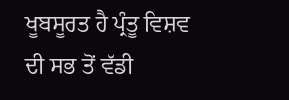ਖੂਬਸੂਰਤ ਹੈ ਪ੍ਰੰਤੂ ਵਿਸ਼ਵ ਦੀ ਸਭ ਤੋਂ ਵੱਡੀ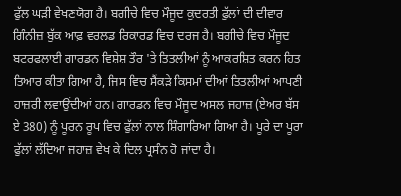ਫੁੱਲ ਘੜੀ ਵੇਖਣਯੋਗ ਹੈ। ਬਗੀਚੇ ਵਿਚ ਮੌਜੂਦ ਕੁਦਰਤੀ ਫੁੱਲਾਂ ਦੀ ਦੀਵਾਰ ਗਿੰਨੀਜ਼ ਬੁੱਕ ਆਫ਼ ਵਰਲਡ ਰਿਕਾਰਡ ਵਿਚ ਦਰਜ ਹੈ। ਬਗੀਚੇ ਵਿਚ ਮੌਜੂਦ ਬਟਰਫਲਾਈ ਗਾਰਡਨ ਵਿਸ਼ੇਸ਼ ਤੌਰ 'ਤੇ ਤਿਤਲੀਆਂ ਨੂੰ ਆਕਰਸ਼ਿਤ ਕਰਨ ਹਿਤ ਤਿਆਰ ਕੀਤਾ ਗਿਆ ਹੈ, ਜਿਸ ਵਿਚ ਸੈਂਕੜੇ ਕਿਸਮਾਂ ਦੀਆਂ ਤਿਤਲੀਆਂ ਆਪਣੀ ਹਾਜ਼ਰੀ ਲਵਾਉਂਦੀਆਂ ਹਨ। ਗਾਰਡਨ ਵਿਚ ਮੌਜੂਦ ਅਸਲ ਜਹਾਜ਼ (ਏਅਰ ਬੱਸ ਏ 380) ਨੂੰ ਪੂਰਨ ਰੂਪ ਵਿਚ ਫੁੱਲਾਂ ਨਾਲ ਸ਼ਿੰਗਾਰਿਆ ਗਿਆ ਹੈ। ਪੂਰੇ ਦਾ ਪੂਰਾ ਫੁੱਲਾਂ ਲੱਦਿਆ ਜਹਾਜ਼ ਵੇਖ ਕੇ ਦਿਲ ਪ੍ਰਸੰਨ ਹੋ ਜਾਂਦਾ ਹੈ।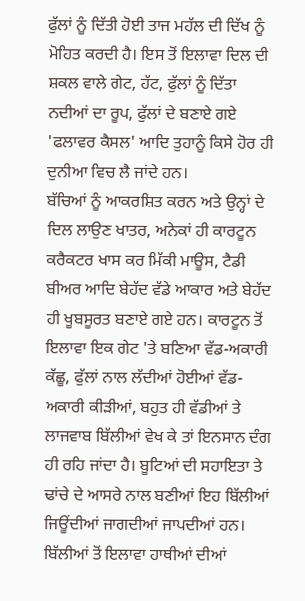ਫੁੱਲਾਂ ਨੂੰ ਦਿੱਤੀ ਹੋਈ ਤਾਜ ਮਹੱਲ ਦੀ ਦਿੱਖ ਨੂੰ ਮੋਹਿਤ ਕਰਦੀ ਹੈ। ਇਸ ਤੋਂ ਇਲਾਵਾ ਦਿਲ ਦੀ ਸ਼ਕਲ ਵਾਲੇ ਗੇਟ, ਹੱਟ, ਫੁੱਲਾਂ ਨੂੰ ਦਿੱਤਾ ਨਦੀਆਂ ਦਾ ਰੂਪ, ਫੁੱਲਾਂ ਦੇ ਬਣਾਏ ਗਏ 'ਫਲਾਵਰ ਕੈਸਲ' ਆਦਿ ਤੁਹਾਨੂੰ ਕਿਸੇ ਹੋਰ ਹੀ ਦੁਨੀਆ ਵਿਚ ਲੈ ਜਾਂਦੇ ਹਨ।
ਬੱਚਿਆਂ ਨੂੰ ਆਕਰਸ਼ਿਤ ਕਰਨ ਅਤੇ ਉਨ੍ਹਾਂ ਦੇ ਦਿਲ ਲਾਉਣ ਖਾਤਰ, ਅਨੇਕਾਂ ਹੀ ਕਾਰਟੂਨ ਕਰੈਕਟਰ ਖਾਸ ਕਰ ਮਿੱਕੀ ਮਾਊਸ, ਟੈਡੀ ਬੀਅਰ ਆਦਿ ਬੇਹੱਦ ਵੱਡੇ ਆਕਾਰ ਅਤੇ ਬੇਹੱਦ ਹੀ ਖੂਬਸੂਰਤ ਬਣਾਏ ਗਏ ਹਨ। ਕਾਰਟੂਨ ਤੋਂ ਇਲਾਵਾ ਇਕ ਗੇਟ 'ਤੇ ਬਣਿਆ ਵੱਡ-ਅਕਾਰੀ ਕੱਛੂ, ਫੁੱਲਾਂ ਨਾਲ ਲੱਦੀਆਂ ਹੋਈਆਂ ਵੱਡ-ਅਕਾਰੀ ਕੀੜੀਆਂ, ਬਹੁਤ ਹੀ ਵੱਡੀਆਂ ਤੇ ਲਾਜਵਾਬ ਬਿੱਲੀਆਂ ਵੇਖ ਕੇ ਤਾਂ ਇਨਸਾਨ ਦੰਗ ਹੀ ਰਹਿ ਜਾਂਦਾ ਹੈ। ਬੂਟਿਆਂ ਦੀ ਸਹਾਇਤਾ ਤੇ ਢਾਂਚੇ ਦੇ ਆਸਰੇ ਨਾਲ ਬਣੀਆਂ ਇਹ ਬਿੱਲੀਆਂ ਜਿਊਂਦੀਆਂ ਜਾਗਦੀਆਂ ਜਾਪਦੀਆਂ ਹਨ। ਬਿੱਲੀਆਂ ਤੋਂ ਇਲਾਵਾ ਹਾਥੀਆਂ ਦੀਆਂ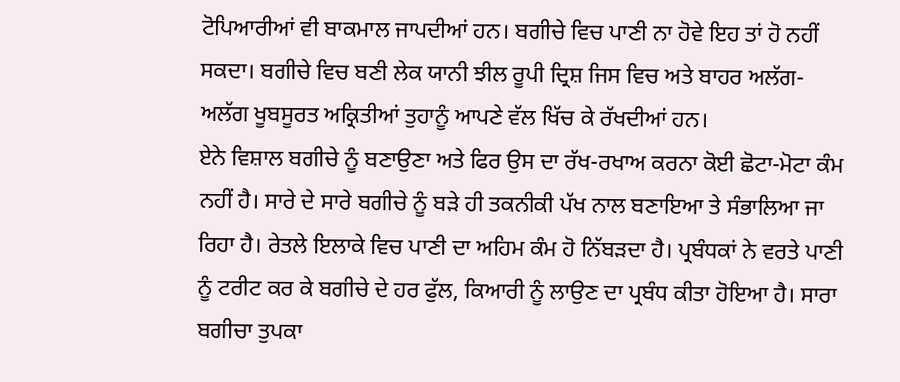ਟੋਪਿਆਰੀਆਂ ਵੀ ਬਾਕਮਾਲ ਜਾਪਦੀਆਂ ਹਨ। ਬਗੀਚੇ ਵਿਚ ਪਾਣੀ ਨਾ ਹੋਵੇ ਇਹ ਤਾਂ ਹੋ ਨਹੀਂ ਸਕਦਾ। ਬਗੀਚੇ ਵਿਚ ਬਣੀ ਲੇਕ ਯਾਨੀ ਝੀਲ ਰੂਪੀ ਦ੍ਰਿਸ਼ ਜਿਸ ਵਿਚ ਅਤੇ ਬਾਹਰ ਅਲੱਗ-ਅਲੱਗ ਖੂਬਸੂਰਤ ਅਕ੍ਰਿਤੀਆਂ ਤੁਹਾਨੂੰ ਆਪਣੇ ਵੱਲ ਖਿੱਚ ਕੇ ਰੱਖਦੀਆਂ ਹਨ।
ਏਨੇ ਵਿਸ਼ਾਲ ਬਗੀਚੇ ਨੂੰ ਬਣਾਉਣਾ ਅਤੇ ਫਿਰ ਉਸ ਦਾ ਰੱਖ-ਰਖਾਅ ਕਰਨਾ ਕੋਈ ਛੋਟਾ-ਮੋਟਾ ਕੰਮ ਨਹੀਂ ਹੈ। ਸਾਰੇ ਦੇ ਸਾਰੇ ਬਗੀਚੇ ਨੂੰ ਬੜੇ ਹੀ ਤਕਨੀਕੀ ਪੱਖ ਨਾਲ ਬਣਾਇਆ ਤੇ ਸੰਭਾਲਿਆ ਜਾ ਰਿਹਾ ਹੈ। ਰੇਤਲੇ ਇਲਾਕੇ ਵਿਚ ਪਾਣੀ ਦਾ ਅਹਿਮ ਕੰਮ ਹੋ ਨਿੱਬੜਦਾ ਹੈ। ਪ੍ਰਬੰਧਕਾਂ ਨੇ ਵਰਤੇ ਪਾਣੀ ਨੂੰ ਟਰੀਟ ਕਰ ਕੇ ਬਗੀਚੇ ਦੇ ਹਰ ਫੁੱਲ, ਕਿਆਰੀ ਨੂੰ ਲਾਉਣ ਦਾ ਪ੍ਰਬੰਧ ਕੀਤਾ ਹੋਇਆ ਹੈ। ਸਾਰਾ ਬਗੀਚਾ ਤੁਪਕਾ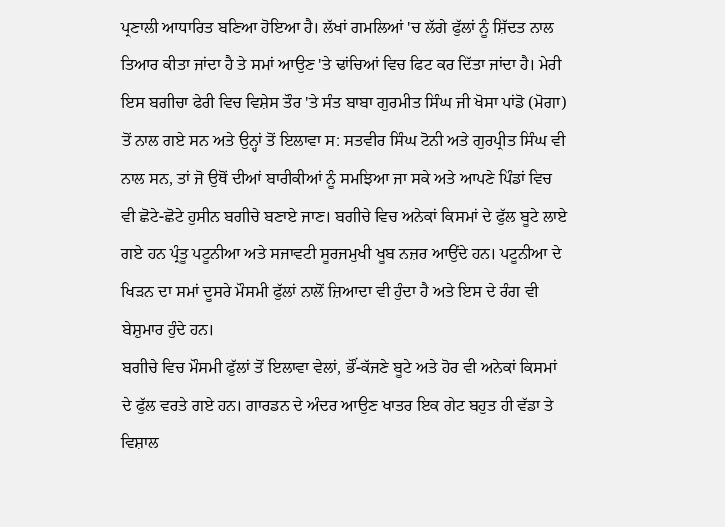ਪ੍ਰਣਾਲੀ ਆਧਾਰਿਤ ਬਣਿਆ ਹੋਇਆ ਹੈ। ਲੱਖਾਂ ਗਮਲਿਆਂ 'ਚ ਲੱਗੇ ਫੁੱਲਾਂ ਨੂੰ ਸ਼ਿੱਦਤ ਨਾਲ ਤਿਆਰ ਕੀਤਾ ਜਾਂਦਾ ਹੈ ਤੇ ਸਮਾਂ ਆਉਣ 'ਤੇ ਢਾਂਚਿਆਂ ਵਿਚ ਫਿਟ ਕਰ ਦਿੱਤਾ ਜਾਂਦਾ ਹੈ। ਮੇਰੀ ਇਸ ਬਗੀਚਾ ਫੇਰੀ ਵਿਚ ਵਿਸ਼ੇਸ ਤੌਰ 'ਤੇ ਸੰਤ ਬਾਬਾ ਗੁਰਮੀਤ ਸਿੰਘ ਜੀ ਖੋਸਾ ਪਾਂਡੋ (ਮੋਗਾ) ਤੋਂ ਨਾਲ ਗਏ ਸਨ ਅਤੇ ਉਨ੍ਹਾਂ ਤੋਂ ਇਲਾਵਾ ਸ: ਸਤਵੀਰ ਸਿੰਘ ਟੋਨੀ ਅਤੇ ਗੁਰਪ੍ਰੀਤ ਸਿੰਘ ਵੀ ਨਾਲ ਸਨ, ਤਾਂ ਜੋ ਉਥੋਂ ਦੀਆਂ ਬਾਰੀਕੀਆਂ ਨੂੰ ਸਮਝਿਆ ਜਾ ਸਕੇ ਅਤੇ ਆਪਣੇ ਪਿੰਡਾਂ ਵਿਚ ਵੀ ਛੋਟੇ-ਛੋਟੇ ਹੁਸੀਨ ਬਗੀਚੇ ਬਣਾਏ ਜਾਣ। ਬਗੀਚੇ ਵਿਚ ਅਨੇਕਾਂ ਕਿਸਮਾਂ ਦੇ ਫੁੱਲ ਬੂਟੇ ਲਾਏ ਗਏ ਹਨ ਪ੍ਰੰਤੂ ਪਟੂਨੀਆ ਅਤੇ ਸਜਾਵਟੀ ਸੂਰਜਮੁਖੀ ਖੂਬ ਨਜ਼ਰ ਆਉਂਦੇ ਹਨ। ਪਟੂਨੀਆ ਦੇ ਖਿੜਨ ਦਾ ਸਮਾਂ ਦੂਸਰੇ ਮੌਸਮੀ ਫੁੱਲਾਂ ਨਾਲੋਂ ਜ਼ਿਆਦਾ ਵੀ ਹੁੰਦਾ ਹੈ ਅਤੇ ਇਸ ਦੇ ਰੰਗ ਵੀ ਬੇਸ਼ੁਮਾਰ ਹੁੰਦੇ ਹਨ।
ਬਗੀਚੇ ਵਿਚ ਮੌਸਮੀ ਫੁੱਲਾਂ ਤੋਂ ਇਲਾਵਾ ਵੇਲਾਂ, ਭੌਂ-ਕੱਜਣੇ ਬੂਟੇ ਅਤੇ ਹੋਰ ਵੀ ਅਨੇਕਾਂ ਕਿਸਮਾਂ ਦੇ ਫੁੱਲ ਵਰਤੇ ਗਏ ਹਨ। ਗਾਰਡਨ ਦੇ ਅੰਦਰ ਆਉਣ ਖਾਤਰ ਇਕ ਗੇਟ ਬਹੁਤ ਹੀ ਵੱਡਾ ਤੇ ਵਿਸ਼ਾਲ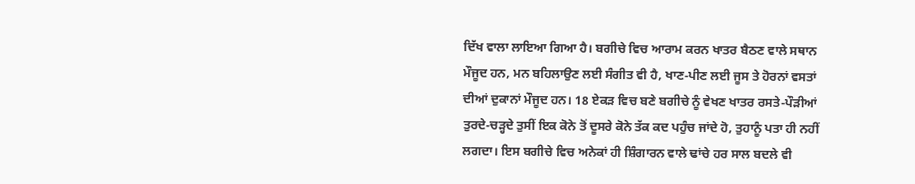ਦਿੱਖ ਵਾਲਾ ਲਾਇਆ ਗਿਆ ਹੈ। ਬਗੀਚੇ ਵਿਚ ਆਰਾਮ ਕਰਨ ਖਾਤਰ ਬੈਠਣ ਵਾਲੇ ਸਥਾਨ ਮੌਜੂਦ ਹਨ, ਮਨ ਬਹਿਲਾਉਣ ਲਈ ਸੰਗੀਤ ਵੀ ਹੈ, ਖਾਣ-ਪੀਣ ਲਈ ਜੂਸ ਤੇ ਹੋਰਨਾਂ ਵਸਤਾਂ ਦੀਆਂ ਦੁਕਾਨਾਂ ਮੌਜੂਦ ਹਨ। 18 ਏਕੜ ਵਿਚ ਬਣੇ ਬਗੀਚੇ ਨੂੰ ਵੇਖਣ ਖਾਤਰ ਰਸਤੇ-ਪੌੜੀਆਂ ਤੁਰਦੇ-ਚੜ੍ਹਦੇ ਤੁਸੀਂ ਇਕ ਕੋਨੇ ਤੋਂ ਦੂਸਰੇ ਕੋਨੇ ਤੱਕ ਕਦ ਪਹੁੰਚ ਜਾਂਦੇ ਹੋ, ਤੁਹਾਨੂੰ ਪਤਾ ਹੀ ਨਹੀਂ ਲਗਦਾ। ਇਸ ਬਗੀਚੇ ਵਿਚ ਅਨੇਕਾਂ ਹੀ ਸ਼ਿੰਗਾਰਨ ਵਾਲੇ ਢਾਂਚੇ ਹਰ ਸਾਲ ਬਦਲੇ ਵੀ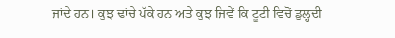ਜਾਂਦੇ ਹਨ। ਕੁਝ ਢਾਂਚੇ ਪੱਕੇ ਹਨ ਅਤੇ ਕੁਝ ਜਿਵੇਂ ਕਿ ਟੂਟੀ ਵਿਚੋਂ ਡੁਲ੍ਹਦੀ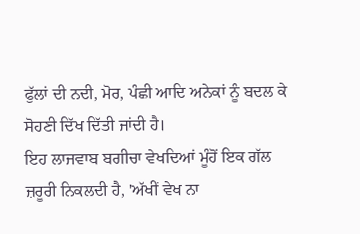ਫੁੱਲਾਂ ਦੀ ਨਦੀ, ਮੋਰ, ਪੰਛੀ ਆਦਿ ਅਨੇਕਾਂ ਨੂੰ ਬਦਲ ਕੇ ਸੋਹਣੀ ਦਿੱਖ ਦਿੱਤੀ ਜਾਂਦੀ ਹੈ।
ਇਹ ਲਾਜਵਾਬ ਬਗੀਚਾ ਵੇਖਦਿਆਂ ਮੂੰਹੋਂ ਇਕ ਗੱਲ ਜ਼ਰੂਰੀ ਨਿਕਲਦੀ ਹੈ, 'ਅੱਖੀਂ ਵੇਖ ਨਾ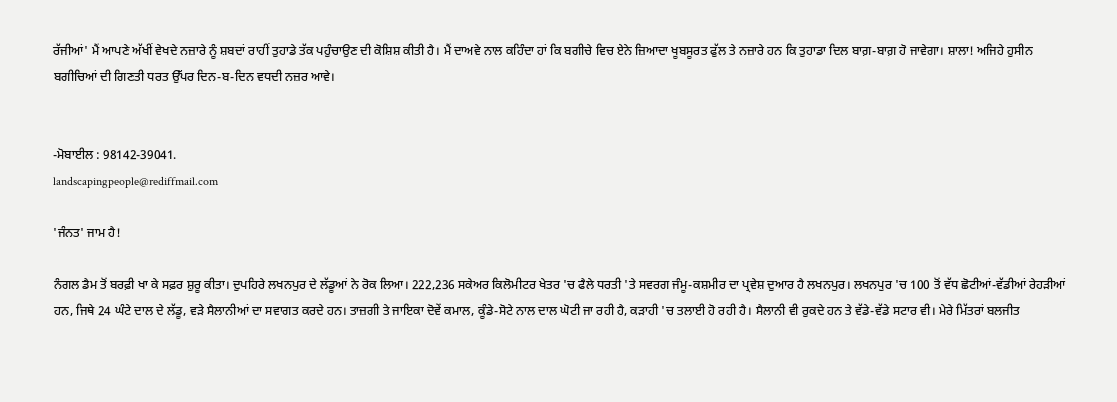ਰੱਜੀਆਂ' ਮੈਂ ਆਪਣੇ ਅੱਖੀਂ ਵੇਖਦੇ ਨਜ਼ਾਰੇ ਨੂੰ ਸ਼ਬਦਾਂ ਰਾਹੀਂ ਤੁਹਾਡੇ ਤੱਕ ਪਹੁੰਚਾਉਣ ਦੀ ਕੋਸ਼ਿਸ਼ ਕੀਤੀ ਹੈ। ਮੈਂ ਦਾਅਵੇ ਨਾਲ ਕਹਿੰਦਾ ਹਾਂ ਕਿ ਬਗੀਚੇ ਵਿਚ ਏਨੇ ਜ਼ਿਆਦਾ ਖੂਬਸੂਰਤ ਫੁੱਲ ਤੇ ਨਜ਼ਾਰੇ ਹਨ ਕਿ ਤੁਹਾਡਾ ਦਿਲ ਬਾਗ਼-ਬਾਗ਼ ਹੋ ਜਾਵੇਗਾ। ਸ਼ਾਲਾ! ਅਜਿਹੇ ਹੁਸੀਨ ਬਗੀਚਿਆਂ ਦੀ ਗਿਣਤੀ ਧਰਤ ਉੱਪਰ ਦਿਨ-ਬ-ਦਿਨ ਵਧਦੀ ਨਜ਼ਰ ਆਵੇ।


-ਮੋਬਾਈਲ : 98142-39041.
landscapingpeople@rediffmail.com

'ਜੰਨਤ' ਜਾਮ ਹੈ!

ਨੰਗਲ ਡੈਮ ਤੋਂ ਬਰਫ਼ੀ ਖਾ ਕੇ ਸਫ਼ਰ ਸ਼ੁਰੂ ਕੀਤਾ। ਦੁਪਹਿਰੇ ਲਖਨਪੁਰ ਦੇ ਲੱਡੂਆਂ ਨੇ ਰੋਕ ਲਿਆ। 222,236 ਸਕੇਅਰ ਕਿਲੋਮੀਟਰ ਖੇਤਰ 'ਚ ਫੈਲੇ ਧਰਤੀ 'ਤੇ ਸਵਰਗ ਜੰਮੂ-ਕਸ਼ਮੀਰ ਦਾ ਪ੍ਰਵੇਸ਼ ਦੁਆਰ ਹੈ ਲਖਨਪੁਰ। ਲਖਨਪੁਰ 'ਚ 100 ਤੋਂ ਵੱਧ ਛੋਟੀਆਂ-ਵੱਡੀਆਂ ਰੇਹੜੀਆਂ ਹਨ, ਜਿਥੇ 24 ਘੰਟੇ ਦਾਲ ਦੇ ਲੱਡੂ, ਵੜੇ ਸੈਲਾਨੀਆਂ ਦਾ ਸਵਾਗਤ ਕਰਦੇ ਹਨ। ਤਾਜ਼ਗੀ ਤੇ ਜਾਇਕਾ ਦੋਵੇਂ ਕਮਾਲ, ਕੂੰਡੇ-ਸੋਟੇ ਨਾਲ ਦਾਲ ਘੋਟੀ ਜਾ ਰਹੀ ਹੈ, ਕੜਾਹੀ 'ਚ ਤਲਾਈ ਹੋ ਰਹੀ ਹੈ। ਸੈਲਾਨੀ ਵੀ ਰੁਕਦੇ ਹਨ ਤੇ ਵੱਡੇ-ਵੱਡੇ ਸਟਾਰ ਵੀ। ਮੇਰੇ ਮਿੱਤਰਾਂ ਬਲਜੀਤ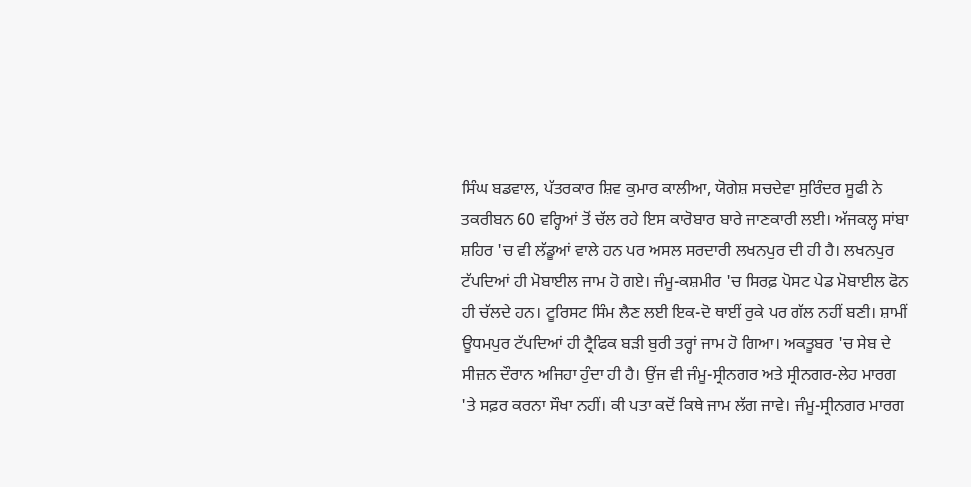ਸਿੰਘ ਬਡਵਾਲ, ਪੱਤਰਕਾਰ ਸ਼ਿਵ ਕੁਮਾਰ ਕਾਲੀਆ, ਯੋਗੇਸ਼ ਸਚਦੇਵਾ ਸੁਰਿੰਦਰ ਸੂਫੀ ਨੇ ਤਕਰੀਬਨ 60 ਵਰ੍ਹਿਆਂ ਤੋਂ ਚੱਲ ਰਹੇ ਇਸ ਕਾਰੋਬਾਰ ਬਾਰੇ ਜਾਣਕਾਰੀ ਲਈ। ਅੱਜਕਲ੍ਹ ਸਾਂਬਾ ਸ਼ਹਿਰ 'ਚ ਵੀ ਲੱਡੂਆਂ ਵਾਲੇ ਹਨ ਪਰ ਅਸਲ ਸਰਦਾਰੀ ਲਖਨਪੁਰ ਦੀ ਹੀ ਹੈ। ਲਖਨਪੁਰ ਟੱਪਦਿਆਂ ਹੀ ਮੋਬਾਈਲ ਜਾਮ ਹੋ ਗਏ। ਜੰਮੂ-ਕਸ਼ਮੀਰ 'ਚ ਸਿਰਫ਼ ਪੋਸਟ ਪੇਡ ਮੋਬਾਈਲ ਫੋਨ ਹੀ ਚੱਲਦੇ ਹਨ। ਟੂਰਿਸਟ ਸਿੰਮ ਲੈਣ ਲਈ ਇਕ-ਦੋ ਥਾਈਂ ਰੁਕੇ ਪਰ ਗੱਲ ਨਹੀਂ ਬਣੀ। ਸ਼ਾਮੀਂ ਊਧਮਪੁਰ ਟੱਪਦਿਆਂ ਹੀ ਟ੍ਰੈਫਿਕ ਬੜੀ ਬੁਰੀ ਤਰ੍ਹਾਂ ਜਾਮ ਹੋ ਗਿਆ। ਅਕਤੂਬਰ 'ਚ ਸੇਬ ਦੇ ਸੀਜ਼ਨ ਦੌਰਾਨ ਅਜਿਹਾ ਹੁੰਦਾ ਹੀ ਹੈ। ਉਂਜ ਵੀ ਜੰਮੂ-ਸ੍ਰੀਨਗਰ ਅਤੇ ਸ੍ਰੀਨਗਰ-ਲੇਹ ਮਾਰਗ 'ਤੇ ਸਫ਼ਰ ਕਰਨਾ ਸੌਖਾ ਨਹੀਂ। ਕੀ ਪਤਾ ਕਦੋਂ ਕਿਥੇ ਜਾਮ ਲੱਗ ਜਾਵੇ। ਜੰਮੂ-ਸ੍ਰੀਨਗਰ ਮਾਰਗ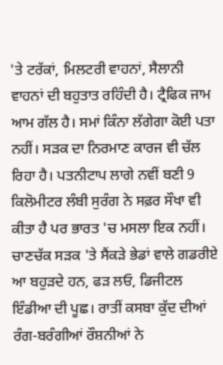'ਤੇ ਟਰੱਕਾਂ, ਮਿਲਟਰੀ ਵਾਹਨਾਂ, ਸੈਲਾਨੀ ਵਾਹਨਾਂ ਦੀ ਬਹੁਤਾਤ ਰਹਿੰਦੀ ਹੈ। ਟ੍ਰੈਫਿਕ ਜਾਮ ਆਮ ਗੱਲ ਹੈ। ਸਮਾਂ ਕਿੰਨਾ ਲੱਗੇਗਾ ਕੋਈ ਪਤਾ ਨਹੀਂ। ਸੜਕ ਦਾ ਨਿਰਮਾਣ ਕਾਰਜ ਵੀ ਚੱਲ ਰਿਹਾ ਹੈ। ਪਤਨੀਟਾਪ ਲਾਗੇ ਨਵੀਂ ਬਣੀ 9 ਕਿਲੋਮੀਟਰ ਲੰਬੀ ਸੁਰੰਗ ਨੇ ਸਫ਼ਰ ਸੌਖਾ ਵੀ ਕੀਤਾ ਹੈ ਪਰ ਭਾਰਤ 'ਚ ਮਸਲਾ ਇਕ ਨਹੀਂ। ਚਾਣਚੱਕ ਸੜਕ 'ਤੇ ਸੈਂਕੜੇ ਭੇਡਾਂ ਵਾਲੇ ਗਡਰੀਏ ਆ ਬਹੁੜਦੇ ਹਨ, ਫੜ ਲਓ, ਡਿਜੀਟਲ ਇੰਡੀਆ ਦੀ ਪੂਛ। ਰਾਤੀਂ ਕਸਬਾ ਕੁੱਦ ਦੀਆਂ ਰੰਗ-ਬਰੰਗੀਆਂ ਰੌਸ਼ਨੀਆਂ ਨੇ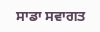ਸਾਡਾ ਸਵਾਗਤ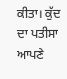ਕੀਤਾ। ਕੁੱਦ ਦਾ ਪਤੀਸਾ ਆਪਣੇ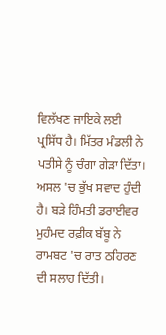ਵਿਲੱਖਣ ਜਾਇਕੇ ਲਈ ਪ੍ਰਸਿੱਧ ਹੈ। ਮਿੱਤਰ ਮੰਡਲੀ ਨੇ ਪਤੀਸੇ ਨੂੰ ਚੰਗਾ ਗੇੜਾ ਦਿੱਤਾ। ਅਸਲ 'ਚ ਭੁੱਖ ਸਵਾਦ ਹੁੰਦੀ ਹੈ। ਬੜੇ ਹਿੰਮਤੀ ਡਰਾਈਵਰ ਮੁਹੰਮਦ ਰਫ਼ੀਕ ਬੱਬੂ ਨੇ ਰਾਮਬਟ 'ਚ ਰਾਤ ਠਹਿਰਣ ਦੀ ਸਲਾਹ ਦਿੱਤੀ।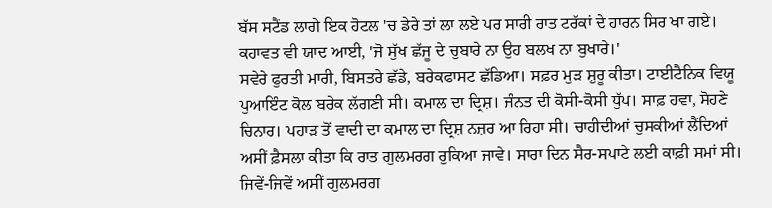ਬੱਸ ਸਟੈਂਡ ਲਾਗੇ ਇਕ ਹੋਟਲ 'ਚ ਡੇਰੇ ਤਾਂ ਲਾ ਲਏ ਪਰ ਸਾਰੀ ਰਾਤ ਟਰੱਕਾਂ ਦੇ ਹਾਰਨ ਸਿਰ ਖਾ ਗਏ। ਕਹਾਵਤ ਵੀ ਯਾਦ ਆਈ, 'ਜੋ ਸੁੱਖ ਛੱਜੂ ਦੇ ਚੁਬਾਰੇ ਨਾ ਉਹ ਬਲਖ ਨਾ ਬੁਖਾਰੇ।'
ਸਵੇਰੇ ਫੁਰਤੀ ਮਾਰੀ, ਬਿਸਤਰੇ ਛੱਡੇ, ਬਰੇਕਫਾਸਟ ਛੱਡਿਆ। ਸਫ਼ਰ ਮੁੜ ਸ਼ੁਰੂ ਕੀਤਾ। ਟਾਈਟੈਨਿਕ ਵਿਯੂ ਪੁਆਇੰਟ ਕੋਲ ਬਰੇਕ ਲੱਗਣੀ ਸੀ। ਕਮਾਲ ਦਾ ਦ੍ਰਿਸ਼। ਜੰਨਤ ਦੀ ਕੋਸੀ-ਕੋਸੀ ਧੁੱਪ। ਸਾਫ਼ ਹਵਾ, ਸੋਹਣੇ ਚਿਨਾਰ। ਪਹਾੜ ਤੋਂ ਵਾਦੀ ਦਾ ਕਮਾਲ ਦਾ ਦ੍ਰਿਸ਼ ਨਜ਼ਰ ਆ ਰਿਹਾ ਸੀ। ਚਾਹੀਦੀਆਂ ਚੁਸਕੀਆਂ ਲੈਂਦਿਆਂ ਅਸੀਂ ਫ਼ੈਸਲਾ ਕੀਤਾ ਕਿ ਰਾਤ ਗੁਲਮਰਗ ਰੁਕਿਆ ਜਾਵੇ। ਸਾਰਾ ਦਿਨ ਸੈਰ-ਸਪਾਟੇ ਲਈ ਕਾਫ਼ੀ ਸਮਾਂ ਸੀ। ਜਿਵੇਂ-ਜਿਵੇਂ ਅਸੀਂ ਗੁਲਮਰਗ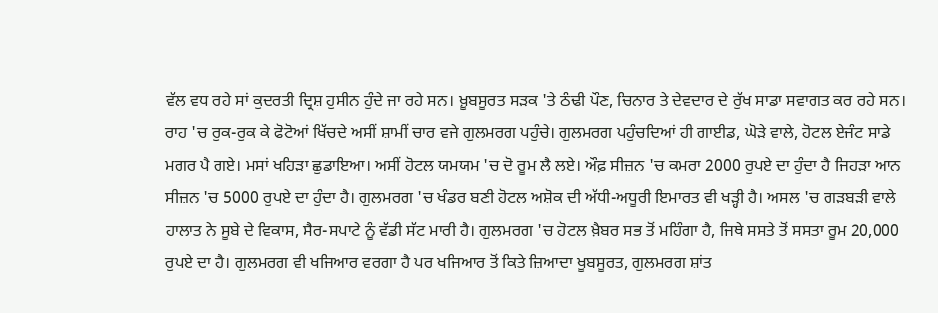ਵੱਲ ਵਧ ਰਹੇ ਸਾਂ ਕੁਦਰਤੀ ਦ੍ਰਿਸ਼ ਹੁਸੀਨ ਹੁੰਦੇ ਜਾ ਰਹੇ ਸਨ। ਖ਼ੂਬਸੂਰਤ ਸੜਕ 'ਤੇ ਠੰਢੀ ਪੌਣ, ਚਿਨਾਰ ਤੇ ਦੇਵਦਾਰ ਦੇ ਰੁੱਖ ਸਾਡਾ ਸਵਾਗਤ ਕਰ ਰਹੇ ਸਨ। ਰਾਹ 'ਚ ਰੁਕ-ਰੁਕ ਕੇ ਫੋਟੋਆਂ ਖਿੱਚਦੇ ਅਸੀਂ ਸ਼ਾਮੀਂ ਚਾਰ ਵਜੇ ਗੁਲਮਰਗ ਪਹੁੰਚੇ। ਗੁਲਮਰਗ ਪਹੁੰਚਦਿਆਂ ਹੀ ਗਾਈਡ, ਘੋੜੇ ਵਾਲੇ, ਹੋਟਲ ਏਜੰਟ ਸਾਡੇ ਮਗਰ ਪੈ ਗਏ। ਮਸਾਂ ਖਹਿੜਾ ਛੁਡਾਇਆ। ਅਸੀਂ ਹੋਟਲ ਯਮਯਮ 'ਚ ਦੋ ਰੂਮ ਲੈ ਲਏ। ਔਫ਼ ਸੀਜ਼ਨ 'ਚ ਕਮਰਾ 2000 ਰੁਪਏ ਦਾ ਹੁੰਦਾ ਹੈ ਜਿਹੜਾ ਆਨ ਸੀਜ਼ਨ 'ਚ 5000 ਰੁਪਏ ਦਾ ਹੁੰਦਾ ਹੈ। ਗੁਲਮਰਗ 'ਚ ਖੰਡਰ ਬਣੀ ਹੋਟਲ ਅਸ਼ੋਕ ਦੀ ਅੱਧੀ-ਅਧੂਰੀ ਇਮਾਰਤ ਵੀ ਖੜ੍ਹੀ ਹੈ। ਅਸਲ 'ਚ ਗੜਬੜੀ ਵਾਲੇ ਹਾਲਾਤ ਨੇ ਸੂਬੇ ਦੇ ਵਿਕਾਸ, ਸੈਰ-ਸਪਾਟੇ ਨੂੰ ਵੱਡੀ ਸੱਟ ਮਾਰੀ ਹੈ। ਗੁਲਮਰਗ 'ਚ ਹੋਟਲ ਖ਼ੈਬਰ ਸਭ ਤੋਂ ਮਹਿੰਗਾ ਹੈ, ਜਿਥੇ ਸਸਤੇ ਤੋਂ ਸਸਤਾ ਰੂਮ 20,000 ਰੁਪਏ ਦਾ ਹੈ। ਗੁਲਮਰਗ ਵੀ ਖਜਿਆਰ ਵਰਗਾ ਹੈ ਪਰ ਖਜਿਆਰ ਤੋਂ ਕਿਤੇ ਜ਼ਿਆਦਾ ਖੂਬਸੂਰਤ, ਗੁਲਮਰਗ ਸ਼ਾਂਤ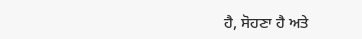ਹੈ, ਸੋਹਣਾ ਹੈ ਅਤੇ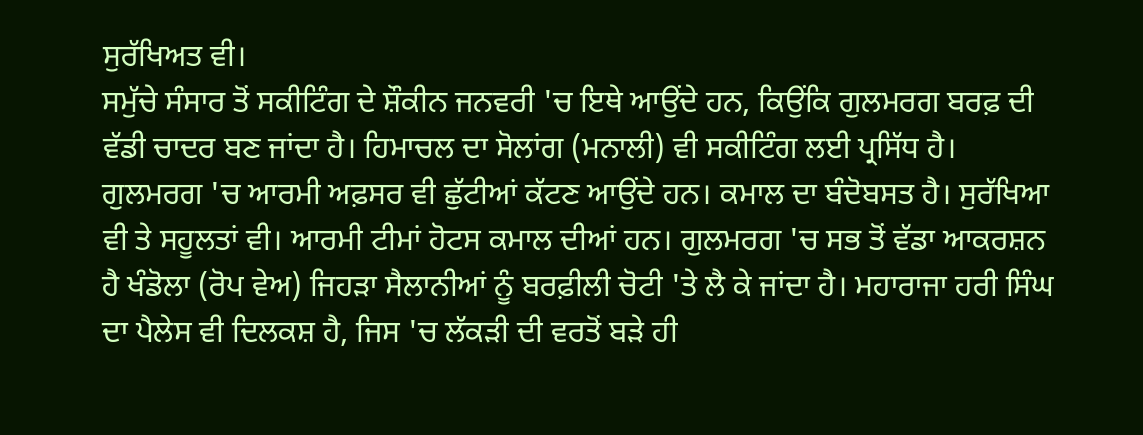ਸੁਰੱਖਿਅਤ ਵੀ।
ਸਮੁੱਚੇ ਸੰਸਾਰ ਤੋਂ ਸਕੀਟਿੰਗ ਦੇ ਸ਼ੌਕੀਨ ਜਨਵਰੀ 'ਚ ਇਥੇ ਆਉਂਦੇ ਹਨ, ਕਿਉਂਕਿ ਗੁਲਮਰਗ ਬਰਫ਼ ਦੀ ਵੱਡੀ ਚਾਦਰ ਬਣ ਜਾਂਦਾ ਹੈ। ਹਿਮਾਚਲ ਦਾ ਸੋਲਾਂਗ (ਮਨਾਲੀ) ਵੀ ਸਕੀਟਿੰਗ ਲਈ ਪ੍ਰਸਿੱਧ ਹੈ। ਗੁਲਮਰਗ 'ਚ ਆਰਮੀ ਅਫ਼ਸਰ ਵੀ ਛੁੱਟੀਆਂ ਕੱਟਣ ਆਉਂਦੇ ਹਨ। ਕਮਾਲ ਦਾ ਬੰਦੋਬਸਤ ਹੈ। ਸੁਰੱਖਿਆ ਵੀ ਤੇ ਸਹੂਲਤਾਂ ਵੀ। ਆਰਮੀ ਟੀਮਾਂ ਹੋਟਸ ਕਮਾਲ ਦੀਆਂ ਹਨ। ਗੁਲਮਰਗ 'ਚ ਸਭ ਤੋਂ ਵੱਡਾ ਆਕਰਸ਼ਨ ਹੈ ਖੰਡੋਲਾ (ਰੋਪ ਵੇਅ) ਜਿਹੜਾ ਸੈਲਾਨੀਆਂ ਨੂੰ ਬਰਫ਼ੀਲੀ ਚੋਟੀ 'ਤੇ ਲੈ ਕੇ ਜਾਂਦਾ ਹੈ। ਮਹਾਰਾਜਾ ਹਰੀ ਸਿੰਘ ਦਾ ਪੈਲੇਸ ਵੀ ਦਿਲਕਸ਼ ਹੈ, ਜਿਸ 'ਚ ਲੱਕੜੀ ਦੀ ਵਰਤੋਂ ਬੜੇ ਹੀ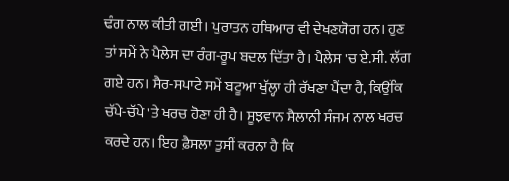ਢੰਗ ਨਾਲ ਕੀਤੀ ਗਈ। ਪੁਰਾਤਨ ਹਥਿਆਰ ਵੀ ਦੇਖਣਯੋਗ ਹਨ। ਹੁਣ ਤਾਂ ਸਮੇਂ ਨੇ ਪੈਲੇਸ ਦਾ ਰੰਗ-ਰੂਪ ਬਦਲ ਦਿੱਤਾ ਹੈ। ਪੈਲੇਸ 'ਚ ਏ.ਸੀ. ਲੱਗ ਗਏ ਹਨ। ਸੈਰ-ਸਪਾਟੇ ਸਮੇਂ ਬਟੂਆ ਖੁੱਲ੍ਹਾ ਹੀ ਰੱਖਣਾ ਪੈਂਦਾ ਹੈ, ਕਿਉਂਕਿ ਚੱਪੇ-ਚੱਪੇ 'ਤੇ ਖਰਚ ਹੋਣਾ ਹੀ ਹੈ। ਸੂਝਵਾਨ ਸੈਲਾਨੀ ਸੰਜਮ ਨਾਲ ਖਰਚ ਕਰਦੇ ਹਨ। ਇਹ ਫ਼ੈਸਲਾ ਤੁਸੀਂ ਕਰਨਾ ਹੈ ਕਿ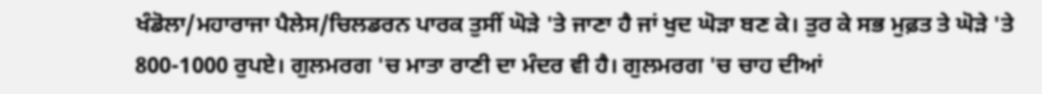ਖੰਡੋਲਾ/ਮਹਾਰਾਜਾ ਪੈਲੇਸ/ਚਿਲਡਰਨ ਪਾਰਕ ਤੁਸੀਂ ਘੋੜੇ 'ਤੇ ਜਾਣਾ ਹੈ ਜਾਂ ਖੁਦ ਘੋੜਾ ਬਣ ਕੇ। ਤੁਰ ਕੇ ਸਭ ਮੁਫ਼ਤ ਤੇ ਘੋੜੇ 'ਤੇ 800-1000 ਰੁਪਏ। ਗੁਲਮਰਗ 'ਚ ਮਾਤਾ ਰਾਣੀ ਦਾ ਮੰਦਰ ਵੀ ਹੈ। ਗੁਲਮਰਗ 'ਚ ਚਾਹ ਦੀਆਂ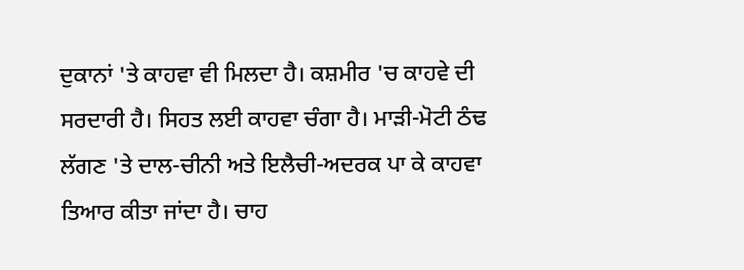ਦੁਕਾਨਾਂ 'ਤੇ ਕਾਹਵਾ ਵੀ ਮਿਲਦਾ ਹੈ। ਕਸ਼ਮੀਰ 'ਚ ਕਾਹਵੇ ਦੀ ਸਰਦਾਰੀ ਹੈ। ਸਿਹਤ ਲਈ ਕਾਹਵਾ ਚੰਗਾ ਹੈ। ਮਾੜੀ-ਮੋਟੀ ਠੰਢ ਲੱਗਣ 'ਤੇ ਦਾਲ-ਚੀਨੀ ਅਤੇ ਇਲੈਚੀ-ਅਦਰਕ ਪਾ ਕੇ ਕਾਹਵਾ ਤਿਆਰ ਕੀਤਾ ਜਾਂਦਾ ਹੈ। ਚਾਹ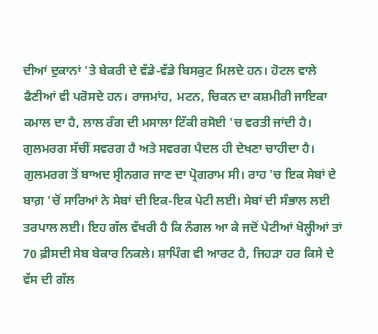ਦੀਆਂ ਦੁਕਾਨਾਂ 'ਤੇ ਬੇਕਰੀ ਦੇ ਵੱਡੇ-ਵੱਡੇ ਬਿਸਕੁਟ ਮਿਲਦੇ ਹਨ। ਹੋਟਲ ਵਾਲੇ ਫੈਣੀਆਂ ਵੀ ਪਰੋਸਦੇ ਹਨ। ਰਾਜਮਾਂਹ, ਮਟਨ, ਚਿਕਨ ਦਾ ਕਸ਼ਮੀਰੀ ਜਾਇਕਾ ਕਮਾਲ ਦਾ ਹੈ, ਲਾਲ ਰੰਗ ਦੀ ਮਸਾਲਾ ਟਿੱਕੀ ਰਸੋਈ 'ਚ ਵਰਤੀ ਜਾਂਦੀ ਹੈ। ਗੁਲਮਰਗ ਸੱਚੀਂ ਸਵਰਗ ਹੈ ਅਤੇ ਸਵਰਗ ਪੈਦਲ ਹੀ ਦੇਖਣਾ ਚਾਹੀਦਾ ਹੈ। ਗੁਲਮਰਗ ਤੋਂ ਬਾਅਦ ਸ੍ਰੀਨਗਰ ਜਾਣ ਦਾ ਪ੍ਰੋਗਰਾਮ ਸੀ। ਰਾਹ 'ਚ ਇਕ ਸੇਬਾਂ ਦੇ ਬਾਗ਼ 'ਚੋਂ ਸਾਰਿਆਂ ਨੇ ਸੇਬਾਂ ਦੀ ਇਕ-ਇਕ ਪੇਟੀ ਲਈ। ਸੇਬਾਂ ਦੀ ਸੰਭਾਲ ਲਈ ਤਰਪਾਲ ਲਈ। ਇਹ ਗੱਲ ਵੱਖਰੀ ਹੈ ਕਿ ਨੰਗਲ ਆ ਕੇ ਜਦੋਂ ਪੇਟੀਆਂ ਖੋਲ੍ਹੀਆਂ ਤਾਂ 70 ਫ਼ੀਸਦੀ ਸੇਬ ਬੇਕਾਰ ਨਿਕਲੇ। ਸ਼ਾਪਿੰਗ ਵੀ ਆਰਟ ਹੈ, ਜਿਹੜਾ ਹਰ ਕਿਸੇ ਦੇ ਵੱਸ ਦੀ ਗੱਲ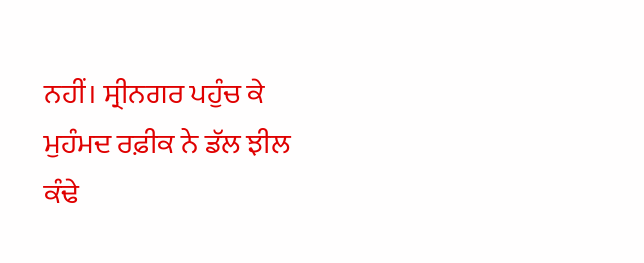ਨਹੀਂ। ਸ੍ਰੀਨਗਰ ਪਹੁੰਚ ਕੇ ਮੁਹੰਮਦ ਰਫ਼ੀਕ ਨੇ ਡੱਲ ਝੀਲ ਕੰਢੇ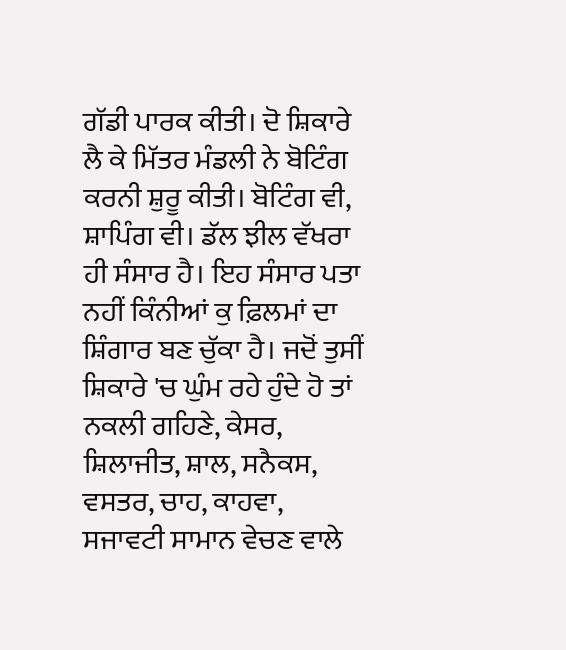ਗੱਡੀ ਪਾਰਕ ਕੀਤੀ। ਦੋ ਸ਼ਿਕਾਰੇ ਲੈ ਕੇ ਮਿੱਤਰ ਮੰਡਲੀ ਨੇ ਬੋਟਿੰਗ ਕਰਨੀ ਸ਼ੁਰੂ ਕੀਤੀ। ਬੋਟਿੰਗ ਵੀ, ਸ਼ਾਪਿੰਗ ਵੀ। ਡੱਲ ਝੀਲ ਵੱਖਰਾ ਹੀ ਸੰਸਾਰ ਹੈ। ਇਹ ਸੰਸਾਰ ਪਤਾ ਨਹੀਂ ਕਿੰਨੀਆਂ ਕੁ ਫ਼ਿਲਮਾਂ ਦਾ ਸ਼ਿੰਗਾਰ ਬਣ ਚੁੱਕਾ ਹੈ। ਜਦੋਂ ਤੁਸੀਂ ਸ਼ਿਕਾਰੇ 'ਚ ਘੁੰਮ ਰਹੇ ਹੁੰਦੇ ਹੋ ਤਾਂ ਨਕਲੀ ਗਹਿਣੇ, ਕੇਸਰ, ਸ਼ਿਲਾਜੀਤ, ਸ਼ਾਲ, ਸਨੈਕਸ, ਵਸਤਰ, ਚਾਹ, ਕਾਹਵਾ, ਸਜਾਵਟੀ ਸਾਮਾਨ ਵੇਚਣ ਵਾਲੇ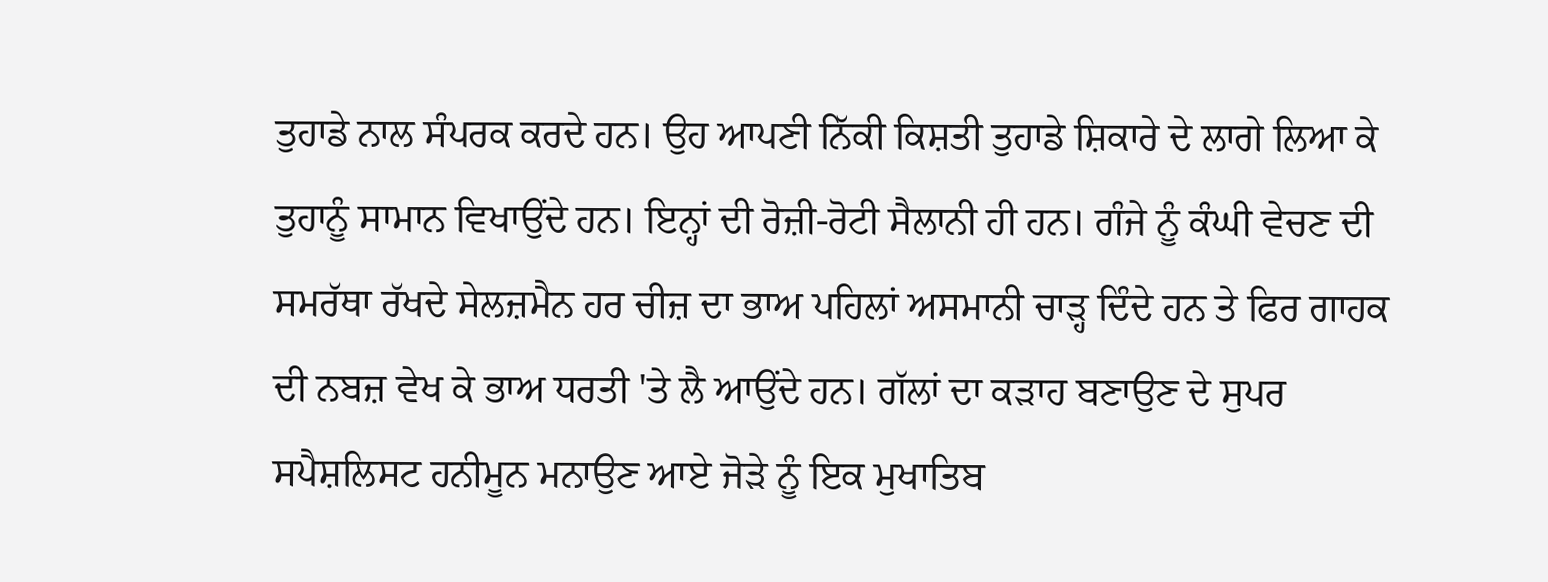ਤੁਹਾਡੇ ਨਾਲ ਸੰਪਰਕ ਕਰਦੇ ਹਨ। ਉਹ ਆਪਣੀ ਨਿੱਕੀ ਕਿਸ਼ਤੀ ਤੁਹਾਡੇ ਸ਼ਿਕਾਰੇ ਦੇ ਲਾਗੇ ਲਿਆ ਕੇ ਤੁਹਾਨੂੰ ਸਾਮਾਨ ਵਿਖਾਉਂਦੇ ਹਨ। ਇਨ੍ਹਾਂ ਦੀ ਰੋਜ਼ੀ-ਰੋਟੀ ਸੈਲਾਨੀ ਹੀ ਹਨ। ਗੰਜੇ ਨੂੰ ਕੰਘੀ ਵੇਚਣ ਦੀ ਸਮਰੱਥਾ ਰੱਖਦੇ ਸੇਲਜ਼ਮੈਨ ਹਰ ਚੀਜ਼ ਦਾ ਭਾਅ ਪਹਿਲਾਂ ਅਸਮਾਨੀ ਚਾੜ੍ਹ ਦਿੰਦੇ ਹਨ ਤੇ ਫਿਰ ਗਾਹਕ ਦੀ ਨਬਜ਼ ਵੇਖ ਕੇ ਭਾਅ ਧਰਤੀ 'ਤੇ ਲੈ ਆਉਂਦੇ ਹਨ। ਗੱਲਾਂ ਦਾ ਕੜਾਹ ਬਣਾਉਣ ਦੇ ਸੁਪਰ ਸਪੈਸ਼ਲਿਸਟ ਹਨੀਮੂਨ ਮਨਾਉਣ ਆਏ ਜੋੜੇ ਨੂੰ ਇਕ ਮੁਖਾਤਿਬ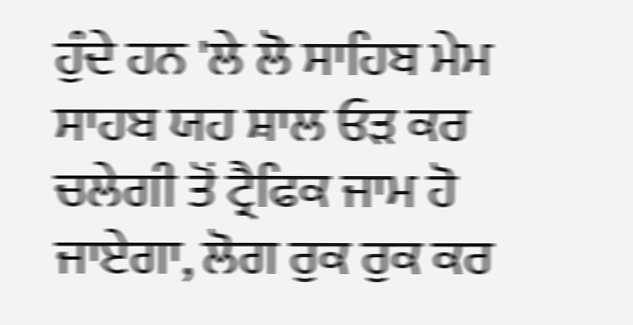ਹੁੰਦੇ ਹਨ 'ਲੇ ਲੋ ਸਾਹਿਬ ਮੇਮ ਸਾਹਬ ਯਹ ਸ਼ਾਲ ਓੜ ਕਰ ਚਲੇਗੀ ਤੋਂ ਟ੍ਰੈਫਿਕ ਜਾਮ ਹੋ ਜਾਏਗਾ, ਲੋਗ ਰੁਕ ਰੁਕ ਕਰ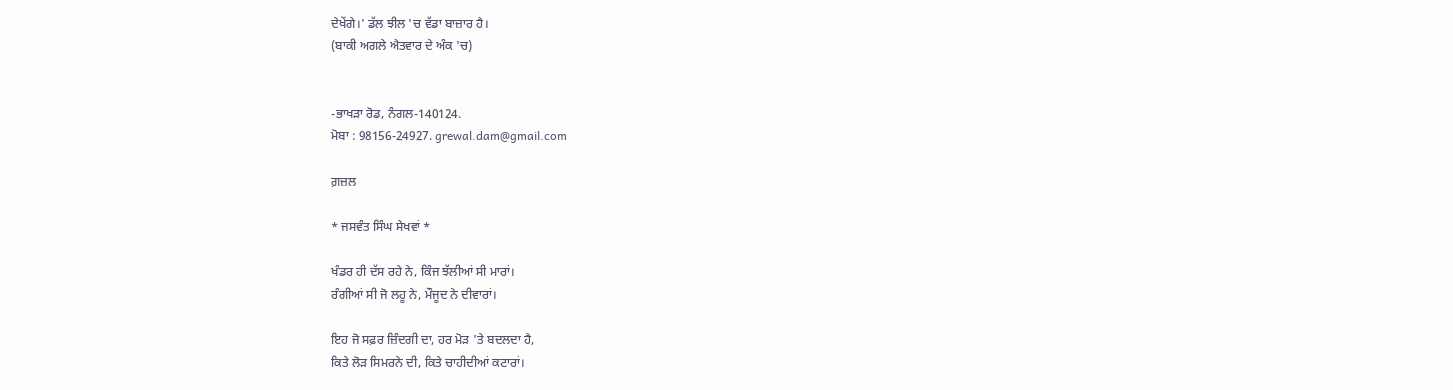ਦੇਖੇਂਗੇ।' ਡੱਲ ਝੀਲ 'ਚ ਵੱਡਾ ਬਾਜ਼ਾਰ ਹੈ।
(ਬਾਕੀ ਅਗਲੇ ਐਤਵਾਰ ਦੇ ਅੰਕ 'ਚ)


-ਭਾਖੜਾ ਰੋਡ, ਨੰਗਲ-140124.
ਮੋਬਾ : 98156-24927. grewal.dam@gmail.com

ਗ਼ਜ਼ਲ

* ਜਸਵੰਤ ਸਿੰਘ ਸੇਖਵਾਂ *

ਖੰਡਰ ਹੀ ਦੱਸ ਰਹੇ ਨੇ, ਕਿੰਜ ਝੱਲੀਆਂ ਸੀ ਮਾਰਾਂ।
ਰੰਗੀਆਂ ਸੀ ਜੋ ਲਹੂ ਨੇ, ਮੌਜੂਦ ਨੇ ਦੀਵਾਰਾਂ।

ਇਹ ਜੋ ਸਫ਼ਰ ਜ਼ਿੰਦਗੀ ਦਾ, ਹਰ ਮੋੜ 'ਤੇ ਬਦਲਦਾ ਹੈ,
ਕਿਤੇ ਲੋੜ ਸਿਮਰਨੇ ਦੀ, ਕਿਤੇ ਚਾਹੀਦੀਆਂ ਕਟਾਰਾਂ।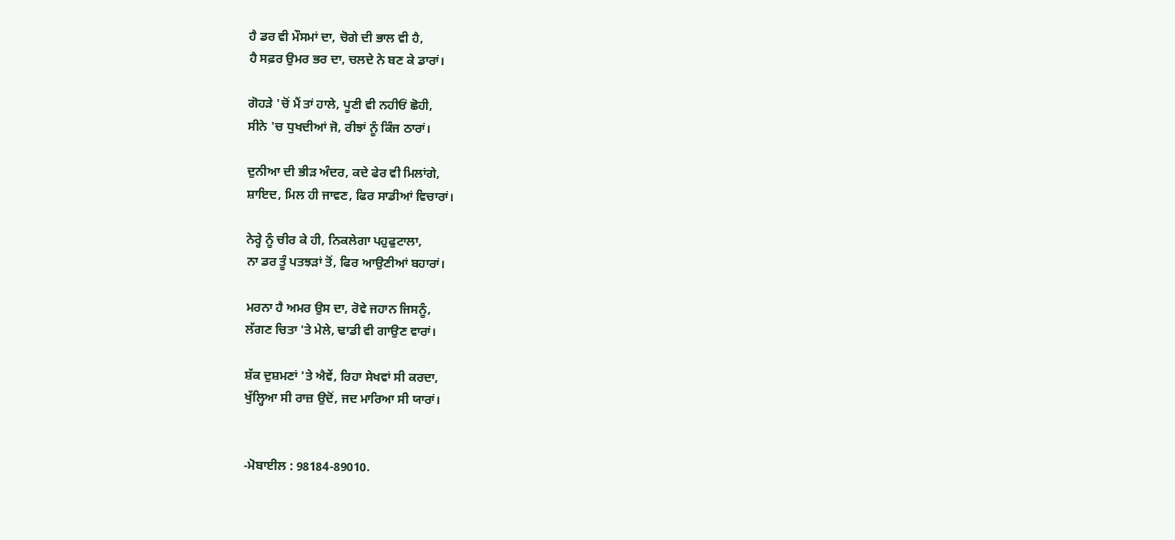ਹੈ ਡਰ ਵੀ ਮੌਸਮਾਂ ਦਾ, ਚੋਗੇ ਦੀ ਭਾਲ ਵੀ ਹੈ,
ਹੈ ਸਫ਼ਰ ਉਮਰ ਭਰ ਦਾ, ਚਲਦੇ ਨੇ ਬਣ ਕੇ ਡਾਰਾਂ।

ਗੋਹੜੇ 'ਚੋਂ ਮੈਂ ਤਾਂ ਹਾਲੇ, ਪੂਣੀ ਵੀ ਨਹੀਓਂ ਛੋਹੀ,
ਸੀਨੇ 'ਚ ਧੁਖਦੀਆਂ ਜੋ, ਰੀਝਾਂ ਨੂੰ ਕਿੰਜ ਠਾਰਾਂ।

ਦੁਨੀਆ ਦੀ ਭੀੜ ਅੰਦਰ, ਕਦੇ ਫੇਰ ਵੀ ਮਿਲਾਂਗੇ,
ਸ਼ਾਇਦ, ਮਿਲ ਹੀ ਜਾਵਣ, ਫਿਰ ਸਾਡੀਆਂ ਵਿਚਾਰਾਂ।

ਨੇਰ੍ਹੇ ਨੂੰ ਚੀਰ ਕੇ ਹੀ, ਨਿਕਲੇਗਾ ਪਹੁਫੁਟਾਲਾ,
ਨਾ ਡਰ ਤੂੰ ਪਤਝੜਾਂ ਤੋਂ, ਫਿਰ ਆਉਣੀਆਂ ਬਹਾਰਾਂ।

ਮਰਨਾ ਹੈ ਅਮਰ ਉਸ ਦਾ, ਰੋਵੇ ਜਹਾਨ ਜਿਸਨੂੰ,
ਲੱਗਣ ਚਿਤਾ 'ਤੇ ਮੇਲੇ, ਢਾਡੀ ਵੀ ਗਾਉਣ ਵਾਰਾਂ।

ਸ਼ੱਕ ਦੁਸ਼ਮਣਾਂ 'ਤੇ ਐਵੇਂ, ਰਿਹਾ ਸੇਖਵਾਂ ਸੀ ਕਰਦਾ,
ਖੁੱਲ੍ਹਿਆ ਸੀ ਰਾਜ਼ ਉਦੋਂ, ਜਦ ਮਾਰਿਆ ਸੀ ਯਾਰਾਂ।


-ਮੋਬਾਈਲ : 98184-89010.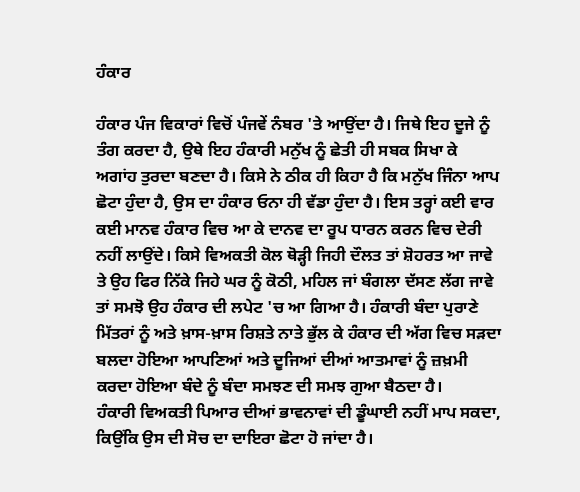ਹੰਕਾਰ

ਹੰਕਾਰ ਪੰਜ ਵਿਕਾਰਾਂ ਵਿਚੋਂ ਪੰਜਵੇਂ ਨੰਬਰ 'ਤੇ ਆਉਂਦਾ ਹੈ। ਜਿਥੇ ਇਹ ਦੂਜੇ ਨੂੰ ਤੰਗ ਕਰਦਾ ਹੈ, ਉਥੇ ਇਹ ਹੰਕਾਰੀ ਮਨੁੱਖ ਨੂੰ ਛੇਤੀ ਹੀ ਸਬਕ ਸਿਖਾ ਕੇ ਅਗਾਂਹ ਤੁਰਦਾ ਬਣਦਾ ਹੈ। ਕਿਸੇ ਨੇ ਠੀਕ ਹੀ ਕਿਹਾ ਹੈ ਕਿ ਮਨੁੱਖ ਜਿੰਨਾ ਆਪ ਛੋਟਾ ਹੁੰਦਾ ਹੈ, ਉਸ ਦਾ ਹੰਕਾਰ ਓਨਾ ਹੀ ਵੱਡਾ ਹੁੰਦਾ ਹੈ। ਇਸ ਤਰ੍ਹਾਂ ਕਈ ਵਾਰ ਕਈ ਮਾਨਵ ਹੰਕਾਰ ਵਿਚ ਆ ਕੇ ਦਾਨਵ ਦਾ ਰੂਪ ਧਾਰਨ ਕਰਨ ਵਿਚ ਦੇਰੀ ਨਹੀਂ ਲਾਉਂਦੇ। ਕਿਸੇ ਵਿਅਕਤੀ ਕੋਲ ਥੋੜ੍ਹੀ ਜਿਹੀ ਦੌਲਤ ਤਾਂ ਸ਼ੋਹਰਤ ਆ ਜਾਵੇ ਤੇ ਉਹ ਫਿਰ ਨਿੱਕੇ ਜਿਹੇ ਘਰ ਨੂੰ ਕੋਠੀ, ਮਹਿਲ ਜਾਂ ਬੰਗਲਾ ਦੱਸਣ ਲੱਗ ਜਾਵੇ ਤਾਂ ਸਮਝੋ ਉਹ ਹੰਕਾਰ ਦੀ ਲਪੇਟ 'ਚ ਆ ਗਿਆ ਹੈ। ਹੰਕਾਰੀ ਬੰਦਾ ਪੁਰਾਣੇ ਮਿੱਤਰਾਂ ਨੂੰ ਅਤੇ ਖ਼ਾਸ-ਖ਼ਾਸ ਰਿਸ਼ਤੇ ਨਾਤੇ ਭੁੱਲ ਕੇ ਹੰਕਾਰ ਦੀ ਅੱਗ ਵਿਚ ਸੜਦਾ ਬਲਦਾ ਹੋਇਆ ਆਪਣਿਆਂ ਅਤੇ ਦੂਜਿਆਂ ਦੀਆਂ ਆਤਮਾਵਾਂ ਨੂੰ ਜ਼ਖ਼ਮੀ ਕਰਦਾ ਹੋਇਆ ਬੰਦੇ ਨੂੰ ਬੰਦਾ ਸਮਝਣ ਦੀ ਸਮਝ ਗੁਆ ਬੈਠਦਾ ਹੈ।
ਹੰਕਾਰੀ ਵਿਅਕਤੀ ਪਿਆਰ ਦੀਆਂ ਭਾਵਨਾਵਾਂ ਦੀ ਡੂੰਘਾਈ ਨਹੀਂ ਮਾਪ ਸਕਦਾ, ਕਿਉਂਕਿ ਉਸ ਦੀ ਸੋਚ ਦਾ ਦਾਇਰਾ ਛੋਟਾ ਹੋ ਜਾਂਦਾ ਹੈ।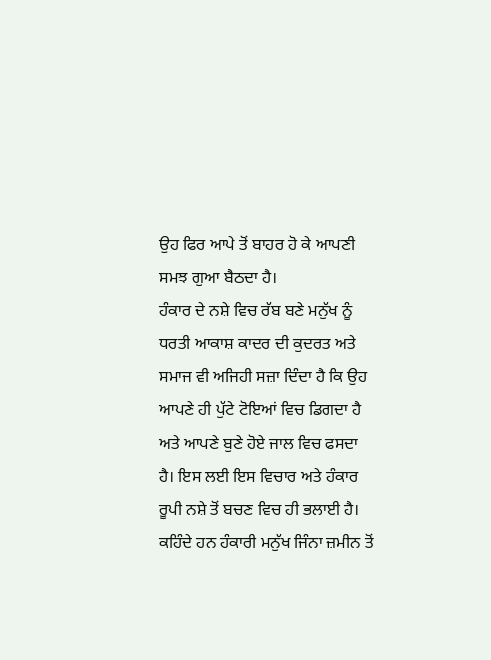ਉਹ ਫਿਰ ਆਪੇ ਤੋਂ ਬਾਹਰ ਹੋ ਕੇ ਆਪਣੀ ਸਮਝ ਗੁਆ ਬੈਠਦਾ ਹੈ।
ਹੰਕਾਰ ਦੇ ਨਸ਼ੇ ਵਿਚ ਰੱਬ ਬਣੇ ਮਨੁੱਖ ਨੂੰ ਧਰਤੀ ਆਕਾਸ਼ ਕਾਦਰ ਦੀ ਕੁਦਰਤ ਅਤੇ ਸਮਾਜ ਵੀ ਅਜਿਹੀ ਸਜ਼ਾ ਦਿੰਦਾ ਹੈ ਕਿ ਉਹ ਆਪਣੇ ਹੀ ਪੁੱਟੇ ਟੋਇਆਂ ਵਿਚ ਡਿਗਦਾ ਹੈ ਅਤੇ ਆਪਣੇ ਬੁਣੇ ਹੋਏ ਜਾਲ ਵਿਚ ਫਸਦਾ ਹੈ। ਇਸ ਲਈ ਇਸ ਵਿਚਾਰ ਅਤੇ ਹੰਕਾਰ ਰੂਪੀ ਨਸ਼ੇ ਤੋਂ ਬਚਣ ਵਿਚ ਹੀ ਭਲਾਈ ਹੈ। ਕਹਿੰਦੇ ਹਨ ਹੰਕਾਰੀ ਮਨੁੱਖ ਜਿੰਨਾ ਜ਼ਮੀਨ ਤੋਂ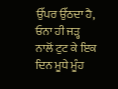ਉੱਪਰ ਉੱਠਦਾ ਹੈ, ਓਨਾ ਹੀ ਜੜ੍ਹ ਨਾਲੋਂ ਟੁਟ ਕੇ ਇਕ ਦਿਨ ਮੂਧੇ ਮੂੰਹ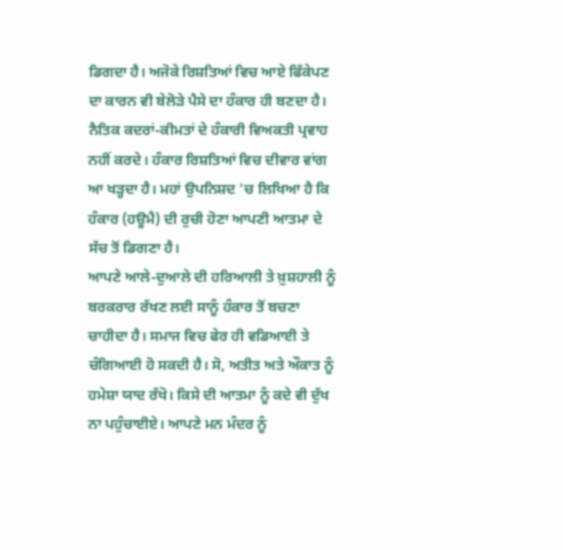ਡਿਗਦਾ ਹੈ। ਅਜੋਕੇ ਰਿਸ਼ਤਿਆਂ ਵਿਚ ਆਏ ਫਿੱਕੇਪਣ ਦਾ ਕਾਰਨ ਵੀ ਬੇਲੋੜੇ ਪੈਸੇ ਦਾ ਹੰਕਾਰ ਹੀ ਬਣਦਾ ਹੈ। ਨੈਤਿਕ ਕਦਰਾਂ-ਕੀਮਤਾਂ ਦੇ ਹੰਕਾਰੀ ਵਿਅਕਤੀ ਪ੍ਰਵਾਹ ਨਹੀਂ ਕਰਦੇ। ਹੰਕਾਰ ਰਿਸ਼ਤਿਆਂ ਵਿਚ ਦੀਵਾਰ ਵਾਂਗ ਆ ਖੜ੍ਹਦਾ ਹੈ। ਮਹਾਂ ਉਪਨਿਸ਼ਦ 'ਚ ਲਿਖਿਆ ਹੈ ਕਿ ਹੰਕਾਰ (ਹਊਮੈ) ਦੀ ਰੁਚੀ ਹੋਣਾ ਆਪਣੀ ਆਤਮਾ ਦੇ ਸੱਚ ਤੋਂ ਡਿਗਣਾ ਹੈ।
ਆਪਣੇ ਆਲੇ-ਦੁਆਲੇ ਦੀ ਹਰਿਆਲੀ ਤੇ ਖ਼ੁਸ਼ਹਾਲੀ ਨੂੰ ਬਰਕਰਾਰ ਰੱਖਣ ਲਈ ਸਾਨੂੰ ਹੰਕਾਰ ਤੋਂ ਬਚਣਾ ਚਾਹੀਦਾ ਹੈ। ਸਮਾਜ ਵਿਚ ਫੇਰ ਹੀ ਵਡਿਆਈ ਤੇ ਚੰਗਿਆਈ ਹੋ ਸਕਦੀ ਹੈ। ਸੋ, ਅਤੀਤ ਅਤੇ ਔਕਾਤ ਨੂੰ ਹਮੇਸ਼ਾ ਯਾਦ ਰੱਖੋ। ਕਿਸੇ ਦੀ ਆਤਮਾ ਨੂੰ ਕਦੇ ਵੀ ਦੁੱਖ ਨਾ ਪਹੁੰਚਾਈਏ। ਆਪਣੇ ਮਨ ਮੰਦਰ ਨੂੰ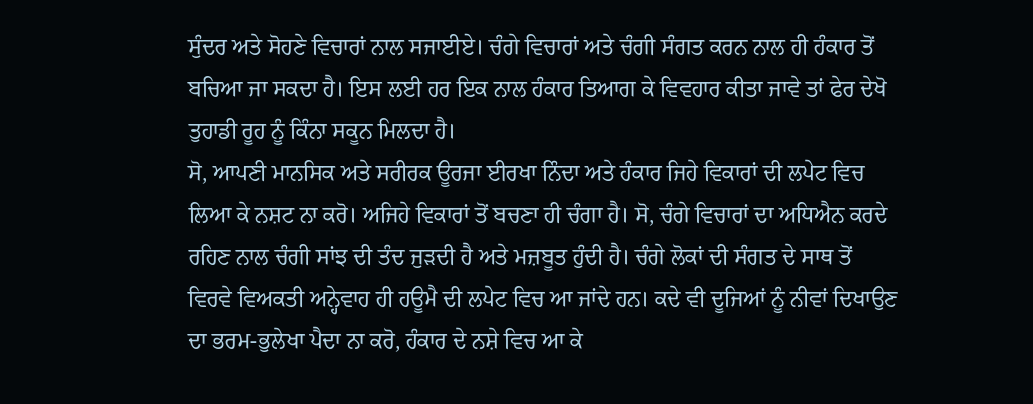ਸੁੰਦਰ ਅਤੇ ਸੋਹਣੇ ਵਿਚਾਰਾਂ ਨਾਲ ਸਜਾਈਏ। ਚੰਗੇ ਵਿਚਾਰਾਂ ਅਤੇ ਚੰਗੀ ਸੰਗਤ ਕਰਨ ਨਾਲ ਹੀ ਹੰਕਾਰ ਤੋਂ ਬਚਿਆ ਜਾ ਸਕਦਾ ਹੈ। ਇਸ ਲਈ ਹਰ ਇਕ ਨਾਲ ਹੰਕਾਰ ਤਿਆਗ ਕੇ ਵਿਵਹਾਰ ਕੀਤਾ ਜਾਵੇ ਤਾਂ ਫੇਰ ਦੇਖੋ ਤੁਹਾਡੀ ਰੂਹ ਨੂੰ ਕਿੰਨਾ ਸਕੂਨ ਮਿਲਦਾ ਹੈ।
ਸੋ, ਆਪਣੀ ਮਾਨਸਿਕ ਅਤੇ ਸਰੀਰਕ ਊਰਜਾ ਈਰਖਾ ਨਿੰਦਾ ਅਤੇ ਹੰਕਾਰ ਜਿਹੇ ਵਿਕਾਰਾਂ ਦੀ ਲਪੇਟ ਵਿਚ ਲਿਆ ਕੇ ਨਸ਼ਟ ਨਾ ਕਰੋ। ਅਜਿਹੇ ਵਿਕਾਰਾਂ ਤੋਂ ਬਚਣਾ ਹੀ ਚੰਗਾ ਹੈ। ਸੋ, ਚੰਗੇ ਵਿਚਾਰਾਂ ਦਾ ਅਧਿਐਨ ਕਰਦੇ ਰਹਿਣ ਨਾਲ ਚੰਗੀ ਸਾਂਝ ਦੀ ਤੰਦ ਜੁੜਦੀ ਹੈ ਅਤੇ ਮਜ਼ਬੂਤ ਹੁੰਦੀ ਹੈ। ਚੰਗੇ ਲੋਕਾਂ ਦੀ ਸੰਗਤ ਦੇ ਸਾਥ ਤੋਂ ਵਿਰਵੇ ਵਿਅਕਤੀ ਅਨ੍ਹੇਵਾਹ ਹੀ ਹਊਮੈ ਦੀ ਲਪੇਟ ਵਿਚ ਆ ਜਾਂਦੇ ਹਨ। ਕਦੇ ਵੀ ਦੂਜਿਆਂ ਨੂੰ ਨੀਵਾਂ ਦਿਖਾਉਣ ਦਾ ਭਰਮ-ਭੁਲੇਖਾ ਪੈਦਾ ਨਾ ਕਰੋ, ਹੰਕਾਰ ਦੇ ਨਸ਼ੇ ਵਿਚ ਆ ਕੇ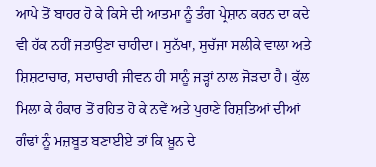ਆਪੇ ਤੋਂ ਬਾਹਰ ਹੋ ਕੇ ਕਿਸੇ ਦੀ ਆਤਮਾ ਨੂੰ ਤੰਗ ਪ੍ਰੇਸ਼ਾਨ ਕਰਨ ਦਾ ਕਦੇ ਵੀ ਹੱਕ ਨਹੀਂ ਜਤਾਉਣਾ ਚਾਹੀਦਾ। ਸੁਨੱਖਾ, ਸੁਚੱਜਾ ਸਲੀਕੇ ਵਾਲਾ ਅਤੇ ਸ਼ਿਸ਼ਟਾਚਾਰ, ਸਦਾਚਾਰੀ ਜੀਵਨ ਹੀ ਸਾਨੂੰ ਜੜ੍ਹਾਂ ਨਾਲ ਜੋੜਦਾ ਹੈ। ਕੁੱਲ ਮਿਲਾ ਕੇ ਹੰਕਾਰ ਤੋਂ ਰਹਿਤ ਹੋ ਕੇ ਨਵੇਂ ਅਤੇ ਪੁਰਾਣੇ ਰਿਸ਼ਤਿਆਂ ਦੀਆਂ ਗੰਢਾਂ ਨੂੰ ਮਜ਼ਬੂਤ ਬਣਾਈਏ ਤਾਂ ਕਿ ਖ਼ੂਨ ਦੇ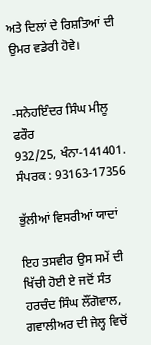ਅਤੇ ਦਿਲਾਂ ਦੇ ਰਿਸ਼ਤਿਆਂ ਦੀ ਉਮਰ ਵਡੇਰੀ ਹੋਵੇ।


-ਸਨੇਹਇੰਦਰ ਸਿੰਘ ਮੀਲੂ ਫਰੌਰ
932/25, ਖੰਨਾ-141401.
ਸੰਪਰਕ : 93163-17356

ਭੁੱਲੀਆਂ ਵਿਸਰੀਆਂ ਯਾਦਾਂ

ਇਹ ਤਸਵੀਰ ਉਸ ਸਮੇਂ ਦੀ ਖਿੱਚੀ ਹੋਈ ਏ ਜਦੋਂ ਸੰਤ ਹਰਚੰਦ ਸਿੰਘ ਲੌਂਗੋਵਾਲ, ਗਵਾਲੀਅਰ ਦੀ ਜੇਲ੍ਹ ਵਿਚੋਂ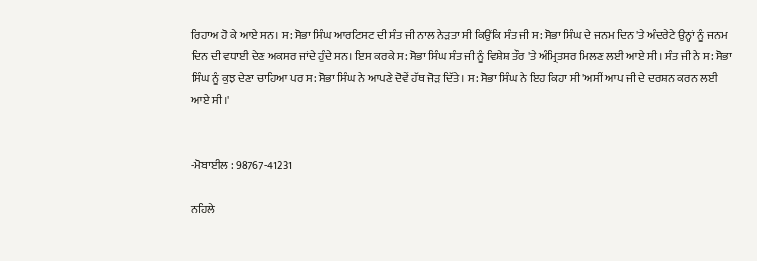ਰਿਹਾਅ ਹੋ ਕੇ ਆਏ ਸਨ। ਸ: ਸੋਭਾ ਸਿੰਘ ਆਰਟਿਸਟ ਦੀ ਸੰਤ ਜੀ ਨਾਲ ਨੇੜਤਾ ਸੀ ਕਿਉਂਕਿ ਸੰਤ ਜੀ ਸ: ਸੋਭਾ ਸਿੰਘ ਦੇ ਜਨਮ ਦਿਨ 'ਤੇ ਅੰਦਰੇਟੇ ਉਨ੍ਹਾਂ ਨੂੰ ਜਨਮ ਦਿਨ ਦੀ ਵਧਾਈ ਦੇਣ ਅਕਸਰ ਜਾਂਦੇ ਹੁੰਦੇ ਸਨ। ਇਸ ਕਰਕੇ ਸ: ਸੋਭਾ ਸਿੰਘ ਸੰਤ ਜੀ ਨੂੰ ਵਿਸ਼ੇਸ਼ ਤੌਰ 'ਤੇ ਅੰਮ੍ਰਿਤਸਰ ਮਿਲਣ ਲਈ ਆਏ ਸੀ। ਸੰਤ ਜੀ ਨੇ ਸ: ਸੋਭਾ ਸਿੰਘ ਨੂੰ ਕੁਝ ਦੇਣਾ ਚਾਹਿਆ ਪਰ ਸ: ਸੋਭਾ ਸਿੰਘ ਨੇ ਆਪਣੇ ਦੋਵੇਂ ਹੱਥ ਜੋੜ ਦਿੱਤੇ। ਸ: ਸੋਭਾ ਸਿੰਘ ਨੇ ਇਹ ਕਿਹਾ ਸੀ 'ਅਸੀਂ ਆਪ ਜੀ ਦੇ ਦਰਸ਼ਨ ਕਰਨ ਲਈ ਆਏ ਸੀ।'


-ਮੋਬਾਈਲ : 98767-41231

ਨਹਿਲੇ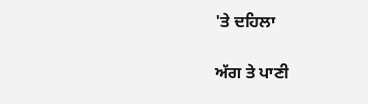'ਤੇ ਦਹਿਲਾ

ਅੱਗ ਤੇ ਪਾਣੀ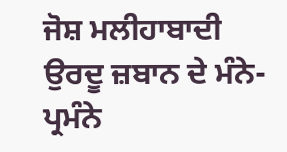ਜੋਸ਼ ਮਲੀਹਾਬਾਦੀ ਉਰਦੂ ਜ਼ਬਾਨ ਦੇ ਮੰਨੇ-ਪ੍ਰਮੰਨੇ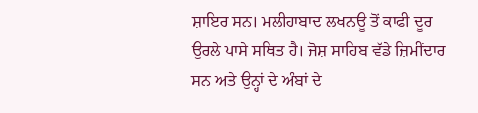ਸ਼ਾਇਰ ਸਨ। ਮਲੀਹਾਬਾਦ ਲਖਨਊ ਤੋਂ ਕਾਫੀ ਦੂਰ ਉਰਲੇ ਪਾਸੇ ਸਥਿਤ ਹੈ। ਜੋਸ਼ ਸਾਹਿਬ ਵੱਡੇ ਜ਼ਿਮੀਂਦਾਰ ਸਨ ਅਤੇ ਉਨ੍ਹਾਂ ਦੇ ਅੰਬਾਂ ਦੇ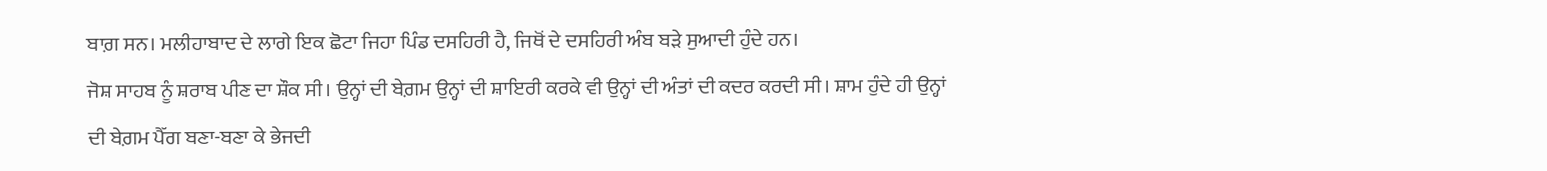ਬਾਗ਼ ਸਨ। ਮਲੀਹਾਬਾਦ ਦੇ ਲਾਗੇ ਇਕ ਛੋਟਾ ਜਿਹਾ ਪਿੰਡ ਦਸਹਿਰੀ ਹੈ, ਜਿਥੋਂ ਦੇ ਦਸਹਿਰੀ ਅੰਬ ਬੜੇ ਸੁਆਦੀ ਹੁੰਦੇ ਹਨ।
ਜੋਸ਼ ਸਾਹਬ ਨੂੰ ਸ਼ਰਾਬ ਪੀਣ ਦਾ ਸ਼ੌਕ ਸੀ। ਉਨ੍ਹਾਂ ਦੀ ਬੇਗ਼ਮ ਉਨ੍ਹਾਂ ਦੀ ਸ਼ਾਇਰੀ ਕਰਕੇ ਵੀ ਉਨ੍ਹਾਂ ਦੀ ਅੰਤਾਂ ਦੀ ਕਦਰ ਕਰਦੀ ਸੀ। ਸ਼ਾਮ ਹੁੰਦੇ ਹੀ ਉਨ੍ਹਾਂ ਦੀ ਬੇਗ਼ਮ ਪੈੱਗ ਬਣਾ-ਬਣਾ ਕੇ ਭੇਜਦੀ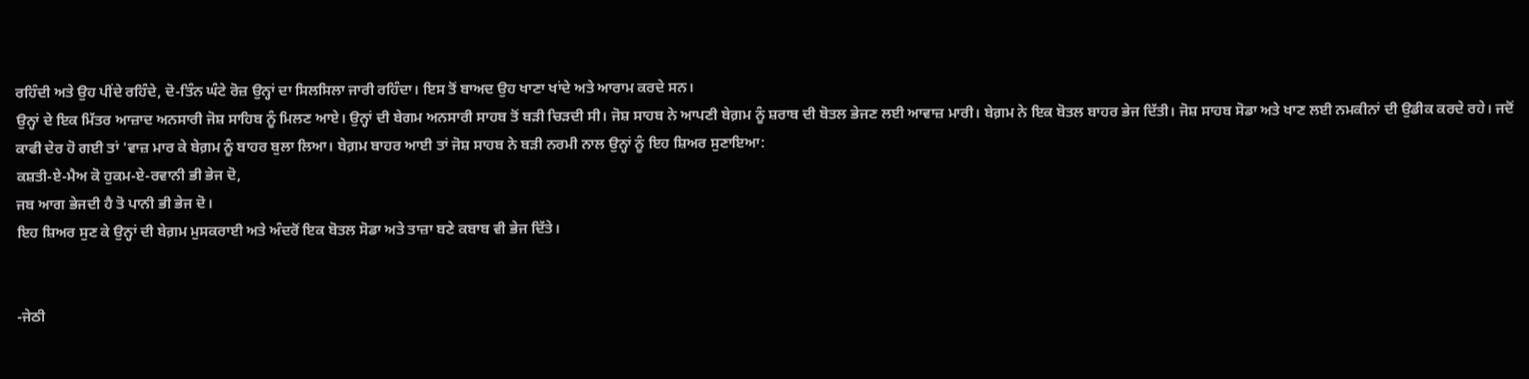ਰਹਿੰਦੀ ਅਤੇ ਉਹ ਪੀਂਦੇ ਰਹਿੰਦੇ, ਦੋ-ਤਿੰਨ ਘੰਟੇ ਰੋਜ਼ ਉਨ੍ਹਾਂ ਦਾ ਸਿਲਸਿਲਾ ਜਾਰੀ ਰਹਿੰਦਾ। ਇਸ ਤੋਂ ਬਾਅਦ ਉਹ ਖਾਣਾ ਖਾਂਦੇ ਅਤੇ ਆਰਾਮ ਕਰਦੇ ਸਨ।
ਉਨ੍ਹਾਂ ਦੇ ਇਕ ਮਿੱਤਰ ਆਜ਼ਾਦ ਅਨਸਾਰੀ ਜੋਸ਼ ਸਾਹਿਬ ਨੂੰ ਮਿਲਣ ਆਏ। ਉਨ੍ਹਾਂ ਦੀ ਬੇਗਮ ਅਨਸਾਰੀ ਸਾਹਬ ਤੋਂ ਬੜੀ ਚਿੜਦੀ ਸੀ। ਜੋਸ਼ ਸਾਹਬ ਨੇ ਆਪਣੀ ਬੇਗ਼ਮ ਨੂੰ ਸ਼ਰਾਬ ਦੀ ਬੋਤਲ ਭੇਜਣ ਲਈ ਆਵਾਜ਼ ਮਾਰੀ। ਬੇਗ਼ਮ ਨੇ ਇਕ ਬੋਤਲ ਬਾਹਰ ਭੇਜ ਦਿੱਤੀ। ਜੋਸ਼ ਸਾਹਬ ਸੋਡਾ ਅਤੇ ਖਾਣ ਲਈ ਨਮਕੀਨਾਂ ਦੀ ਉਡੀਕ ਕਰਦੇ ਰਹੇ। ਜਦੋਂ ਕਾਫੀ ਦੇਰ ਹੋ ਗਈ ਤਾਂ 'ਵਾਜ਼ ਮਾਰ ਕੇ ਬੇਗ਼ਮ ਨੂੰ ਬਾਹਰ ਬੁਲਾ ਲਿਆ। ਬੇਗ਼ਮ ਬਾਹਰ ਆਈ ਤਾਂ ਜੋਸ਼ ਸਾਹਬ ਨੇ ਬੜੀ ਨਰਮੀ ਨਾਲ ਉਨ੍ਹਾਂ ਨੂੰ ਇਹ ਸ਼ਿਅਰ ਸੁਣਾਇਆ:
ਕਸ਼ਤੀ-ਏ-ਮੈਅ ਕੋ ਹੁਕਮ-ਏ-ਰਵਾਨੀ ਭੀ ਭੇਜ ਦੋ,
ਜਬ ਆਗ ਭੇਜਦੀ ਹੈ ਤੋ ਪਾਨੀ ਭੀ ਭੇਜ ਦੋ।
ਇਹ ਸ਼ਿਅਰ ਸੁਣ ਕੇ ਉਨ੍ਹਾਂ ਦੀ ਬੇਗ਼ਮ ਮੁਸਕਰਾਈ ਅਤੇ ਅੰਦਰੋਂ ਇਕ ਬੋਤਲ ਸੋਡਾ ਅਤੇ ਤਾਜ਼ਾ ਬਣੇ ਕਬਾਬ ਵੀ ਭੇਜ ਦਿੱਤੇ।


-ਜੇਠੀ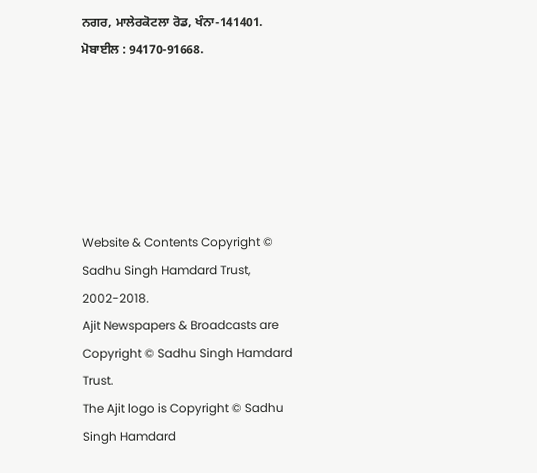ਨਗਰ, ਮਾਲੇਰਕੋਟਲਾ ਰੋਡ, ਖੰਨਾ-141401.
ਮੋਬਾਈਲ : 94170-91668.






Website & Contents Copyright © Sadhu Singh Hamdard Trust, 2002-2018.
Ajit Newspapers & Broadcasts are Copyright © Sadhu Singh Hamdard Trust.
The Ajit logo is Copyright © Sadhu Singh Hamdard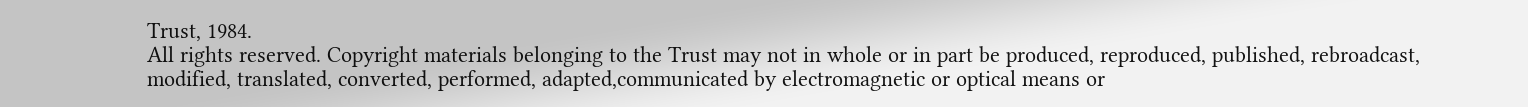Trust, 1984.
All rights reserved. Copyright materials belonging to the Trust may not in whole or in part be produced, reproduced, published, rebroadcast, modified, translated, converted, performed, adapted,communicated by electromagnetic or optical means or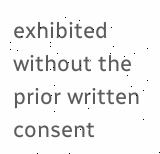exhibited without the prior written consent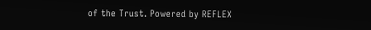of the Trust. Powered by REFLEX